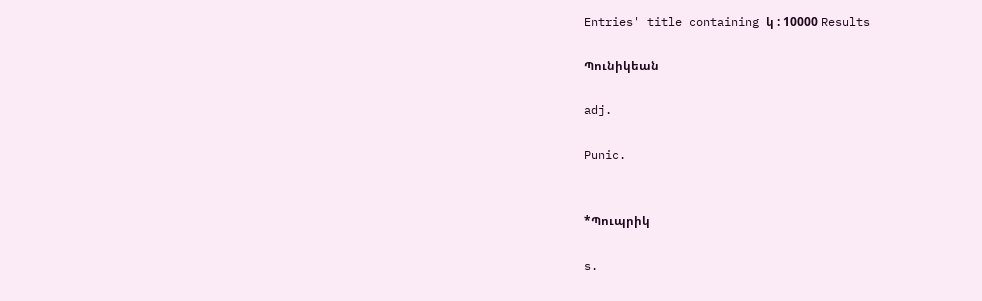Entries' title containing կ : 10000 Results

Պունիկեան

adj.

Punic.


*Պուպրիկ

s.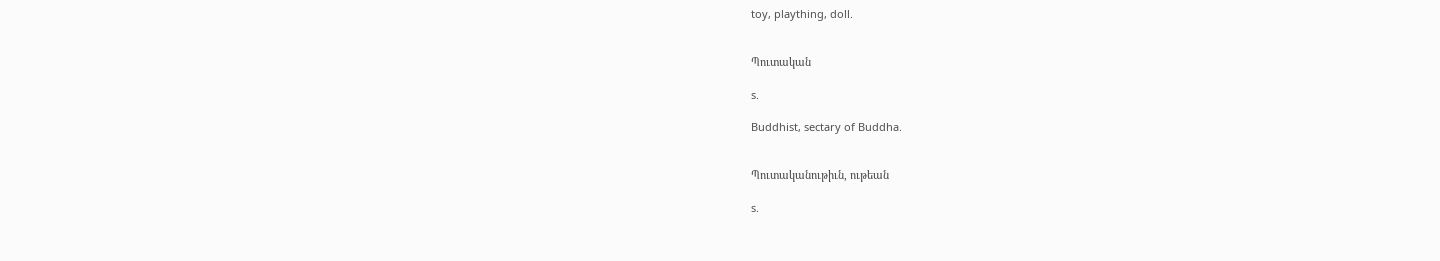toy, plaything, doll.


Պուտական

s.

Buddhist, sectary of Buddha.


Պուտականութիւն, ութեան

s.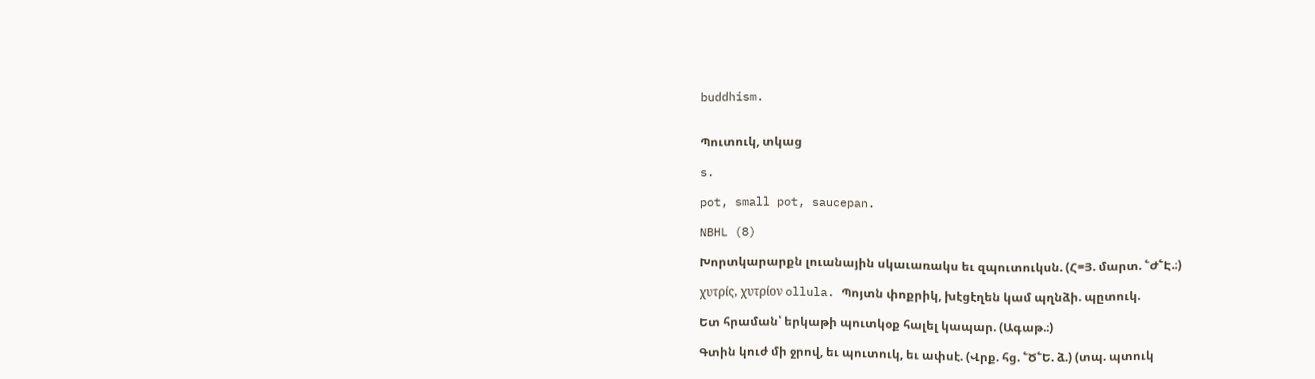buddhism.


Պուտուկ, տկաց

s.

pot, small pot, saucepan.

NBHL (8)

Խորտկարարքն լուանային սկաւառակս եւ զպուտուկսն. (Հ=Յ. մարտ. ՟Ժ՟Է.։)

χυτρίς, χυτρίον ollula. Պոյտն փոքրիկ, խէցէղեն կամ պղնձի. պըտուկ.

Ետ հրաման՝ երկաթի պուտկօք հալել կապար. (Ագաթ.։)

Գտին կուժ մի ջրով, եւ պուտուկ, եւ ափսէ. (Վրք. հց. ՟Ծ՟Ե. ձ.) (տպ. պտուկ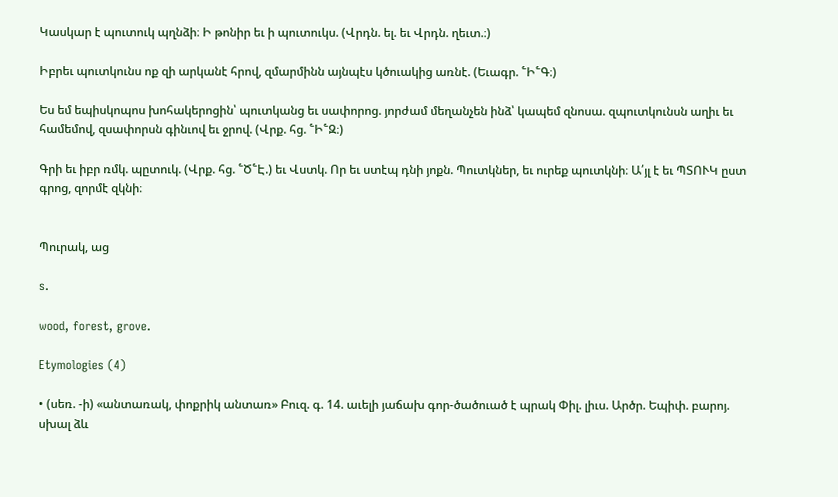Կասկար է պուտուկ պղնձի։ Ի թոնիր եւ ի պուտուկս. (Վրդն. ել. եւ Վրդն. ղեւտ.։)

Իբրեւ պուտկունս ոք զի արկանէ հրով, զմարմինն այնպէս կծուակից առնէ. (Եւագր. ՟Ի՟Գ։)

Ես եմ եպիսկոպոս խոհակերոցին՝ պուտկանց եւ սափորոց. յորժամ մեղանչեն ինձ՝ կապեմ զնոսա. զպուտկունսն աղիւ եւ համեմով, զսափորսն գինւով եւ ջրով. (Վրք. հց. ՟Ի՟Զ։)

Գրի եւ իբր ռմկ. պըտուկ. (Վրք. հց. ՟Ծ՟Է.) եւ Վստկ. Որ եւ ստէպ դնի յոքն. Պուտկներ, եւ ուրեք պուտկնի։ Ա՛յլ է եւ ՊՏՈՒԿ ըստ գրոց, զորմէ զկնի։


Պուրակ, աց

s.

wood, forest, grove.

Etymologies (4)

• (սեռ. -ի) «անտառակ, փոքրիկ անտառ» Բուզ. գ. 14. աւելի յաճախ գոր-ծածուած է պրակ Փիլ. լիւս. Արծր. Եպիփ. բարոյ. սխալ ձև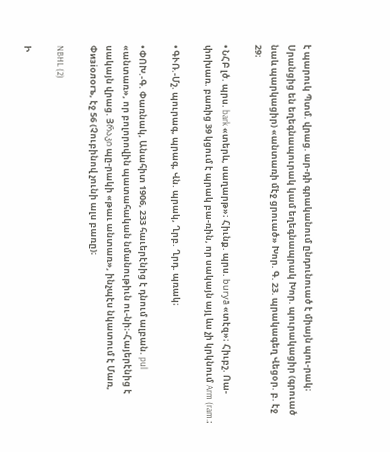է պարուկ Պտմ. վրաց. ար-դի գրականում ընդունուած է միայն պու-րակ։ Սրանցից են եղեգնապուրակ կամ եղեգնապրակ Խոր. պուրակացիր (գրուած նաև պարկացիր) «անտառի մէջ ցրուած» Խոր. Գ. 23. պրակագեղ Վեցօր. բ. էջ 29։

• ՆՀԲ լծ. պրս. bark «տերև, սաղարթ»։ Հիւնք. պրս. buryā «տէզ»։ Հիւբշ. Ոա-փոխառ. բառից 39 կցում է պրակ բա-ռին, որ սակայն այլ ևս չի կրկնում Arm (ram.։

• ԳՒՌ.-Մշ. պուրագ, պրագ, Վն. պրակ, Ղրբ. Ղրդ. պռակ։

• ՓՈԽ.-Գ. Փառնակ, Անահիտ 1906, 233 հաւերէնից է դնում ալբան. pul «անտառ», որ բոլորովին պատահական նմանութիւն ու-նի։-Հայերէնից է սակայն վրաց. Յრაკი պը-րակի «թաւ անտառ», ինչպէս նկատում է Մառ, Փизioлоrъ, էջ 56 (Չուբինով չունի ալս բառը)։

NBHL (2)

Ի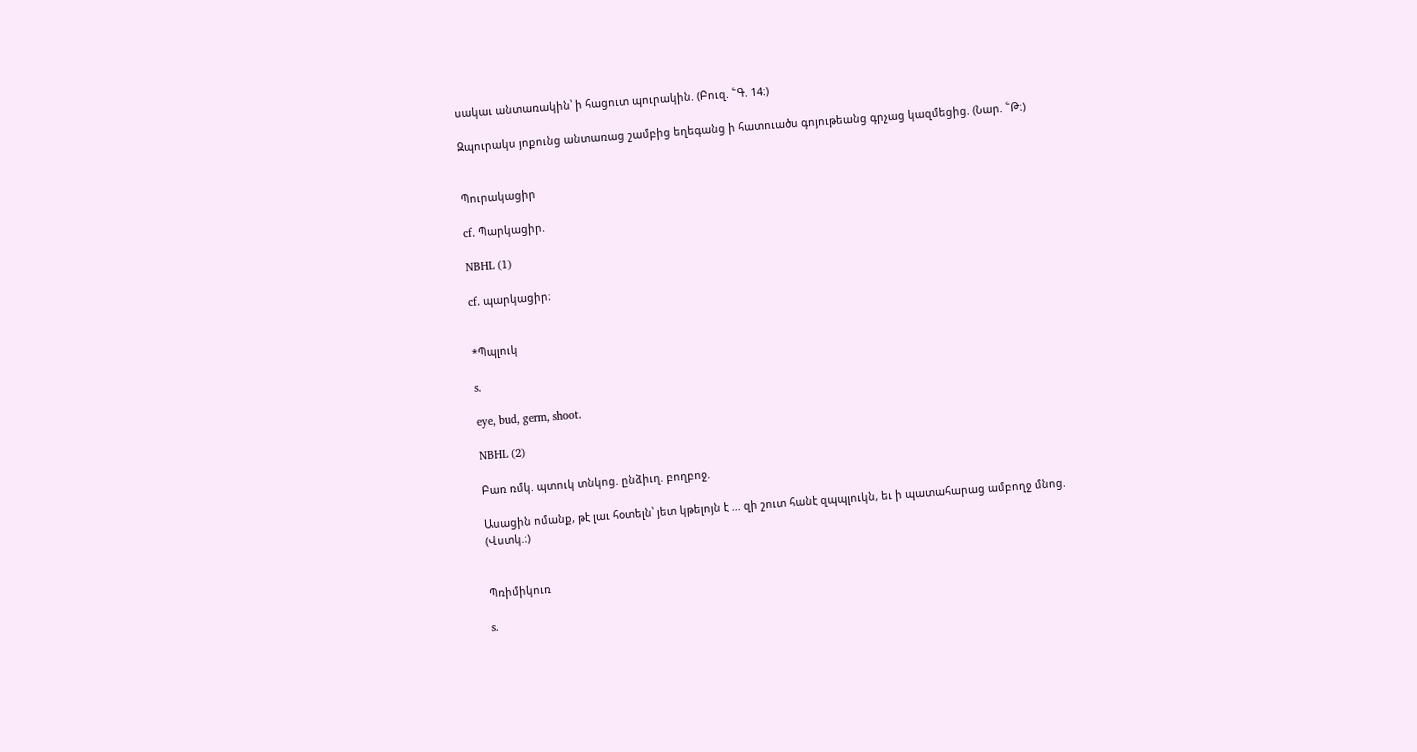սակաւ անտառակին՝ ի հացուտ պուրակին. (Բուզ. ՟Գ. 14։)

Զպուրակս յոքունց անտառաց շամբից եղեգանց ի հատուածս գոյութեանց գրչաց կազմեցից. (Նար. ՟Թ։)


Պուրակացիր

cf. Պարկացիր.

NBHL (1)

cf. պարկացիր։


*Պպլուկ

s.

eye, bud, germ, shoot.

NBHL (2)

Բառ ռմկ. պտուկ տնկոց. ընձիւղ. բողբոջ.

Ասացին ոմանք, թէ լաւ հօտելն՝ յետ կթելոյն է ... զի շուտ հանէ զպպլուկն, եւ ի պատահարաց ամբողջ մնոց. (Վստկ.։)


Պռիմիկուռ

s.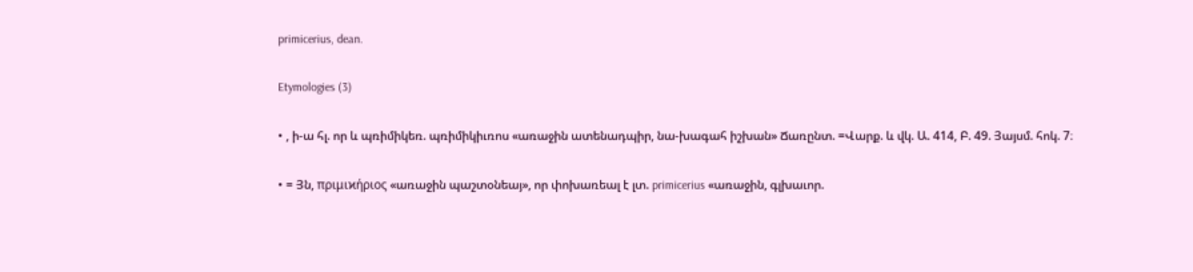primicerius, dean.

Etymologies (3)

• , ի-ա հլ. որ և պռիմիկեռ. պռիմիկիւռոս «առաջին ատենադպիր, նա-խագահ իշխան» Ճառընտ. =Վարք. և վկ. Ա. 414, Բ. 49. Յայսմ. հոկ. 7։

• = Յն, πριμιϰήριος «առաջին պաշտօնեայ», որ փոխառեալ է լտ. primicerius «առաջին, գլխաւոր.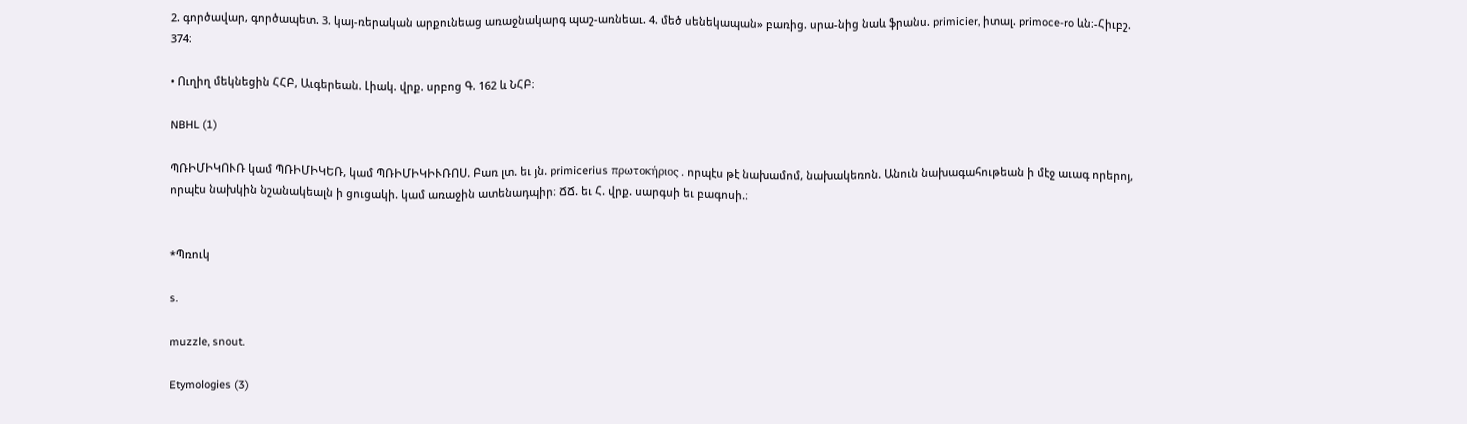2. գործավար, գործապետ. 3. կայ-ռերական արքունեաց առաջնակարգ պաշ-առնեաւ. 4. մեծ սենեկապան» բառից. սրա-նից նաև ֆրանս. primicier, իտալ. primoce-ro ևն։-Հիւբշ. 374։

• Ուղիղ մեկնեցին ՀՀԲ, Աւգերեան. Լիակ. վրք. սրբոց Գ. 162 և ՆՀԲ։

NBHL (1)

ՊՌԻՄԻԿՈՒՌ կամ ՊՌԻՄԻԿԵՌ, կամ ՊՌԻՄԻԿԻՒՌՈՍ. Բառ լտ. եւ յն. primicerius πρωτοκήριος . որպէս թէ նախամոմ, նախակեռոն. Անուն նախագահութեան ի մէջ աւագ որերոյ, որպէս նախկին նշանակեալն ի ցուցակի. կամ առաջին ատենադպիր։ ՃՃ. եւ Հ. վրք. սարգսի եւ բագոսի.։


*Պռուկ

s.

muzzle, snout.

Etymologies (3)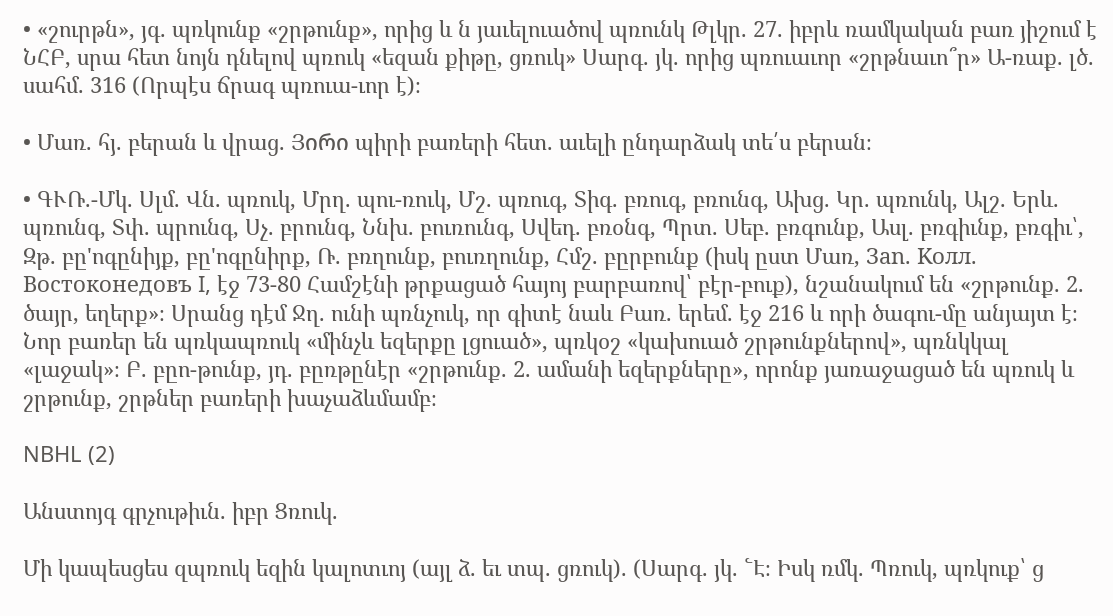• «շուրթն», յգ. պռկունք «շրթունք», որից և ն յաւելուածով պռունկ Թլկր. 27. իբրև ռամկական բառ յիշում է ՆՀԲ, սրա հետ նոյն դնելով պռուկ «եզան քիթը, ցռուկ» Սարգ. յկ. որից պռուաւոր «շրթնաւո՞ր» Ա-ռաք. լծ. սահմ. 316 (Որպէս ճրագ պռուա-ւոր է)։

• Մառ. հյ. բերան և վրաց. Յირი պիրի բառերի հետ. աւելի ընդարձակ տե՛ս բերան։

• ԳՒՌ.-Մկ. Սլմ. Վն. պռուկ, Մրղ. պու-ռուկ, Մշ. պռուգ, Տիգ. բռուգ, բռունգ, Ախց. Կր. պռունկ, Ալշ. Երև. պռունգ, Տփ. պրունգ, Սչ. բրունգ, Ննխ. բուռունգ, Սվեդ. բռօնգ, Պրտ. Սեբ. բռգունք, Ասլ. բռգիւնք, բռգիւ՝, Զթ. բը'ոգընիյք, բը'ոգընիրք, Ռ. բռղունք, բուռղունք, Հմշ. բըրբունք (իսկ ըստ Մառ, Зan. Kолл. Bоcтоконедовъ I, էջ 73-80 Համշէնի թրքացած հայոյ բարբառով՝ բէր-բուք), նշանակում են «շրթունք. 2. ծայր, եղերք»։ Սրանց դէմ Ջղ. ունի պռնչուկ, որ գիտէ նաև Բառ. երեմ. էջ 216 և որի ծագու-մը անյայտ է։ Նոր բառեր են պռկապռուկ «մինչև եզերքը լցուած», պռկօշ «կախուած շրթունքներով», պռնկկալ «լաջակ»։ Բ. բըո-թունք, յդ. բըռթընէր «շրթունք. 2. ամանի եզերքները», որոնք յառաջացած են պռուկ և շրթունք, շրթներ բառերի խաչաձևմամբ։

NBHL (2)

Անստոյգ գրչութիւն. իբր Ցռուկ.

Մի կապեսցես զպռուկ եզին կալոտւոյ (այլ ձ. եւ տպ. ցռուկ). (Սարգ. յկ. ՟Է։ Իսկ ռմկ. Պռուկ, պռկուք՝ ց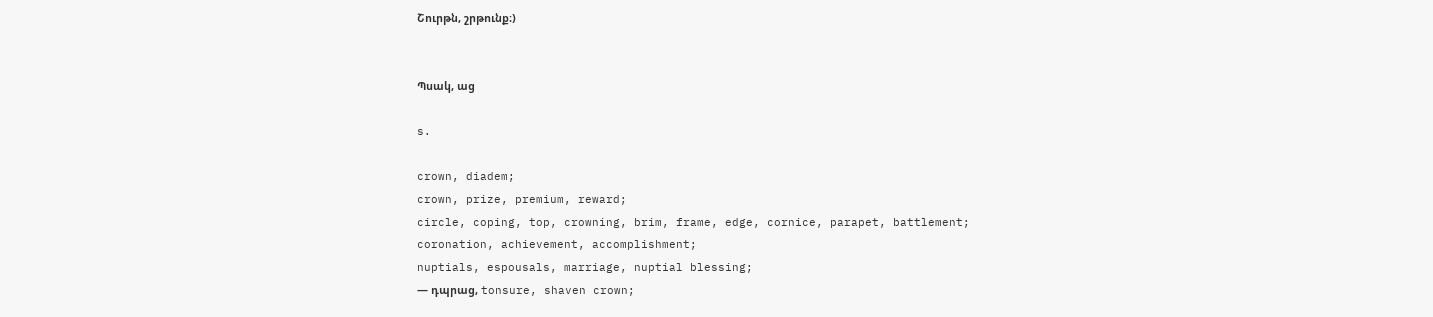Շուրթն, շրթունք։)


Պսակ, աց

s.

crown, diadem;
crown, prize, premium, reward;
circle, coping, top, crowning, brim, frame, edge, cornice, parapet, battlement;
coronation, achievement, accomplishment;
nuptials, espousals, marriage, nuptial blessing;
— դպրաց, tonsure, shaven crown;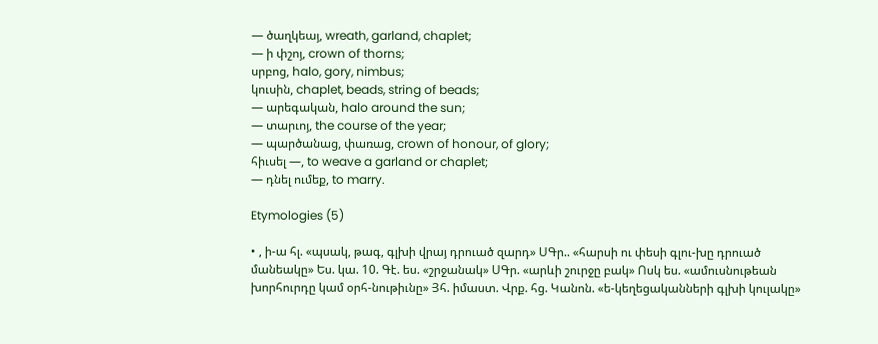— ծաղկեայ, wreath, garland, chaplet;
— ի փշոյ, crown of thorns;
սրբոց, halo, gory, nimbus;
կուսին, chaplet, beads, string of beads;
— արեգական, halo around the sun;
— տարւոյ, the course of the year;
— պարծանաց, փառաց, crown of honour, of glory;
հիւսել —, to weave a garland or chaplet;
— դնել ումեք, to marry.

Etymologies (5)

• , ի-ա հլ. «պսակ, թագ, գլխի վրայ դրուած զարդ» ՍԳր.. «հարսի ու փեսի գլու-խը դրուած մանեակը» Ես. կա. 10. Գէ. ես. «շրջանակ» ՍԳր. «արևի շուրջը բակ» Ոսկ ես. «ամուսնութեան խորհուրդը կամ օրհ-նութիւնը» Յհ. իմաստ. Վրք. հց. Կանոն. «ե-կեղեցականների գլխի կուլակը»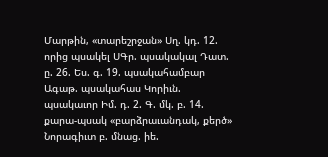Մարթին, «տարեշրջան» Սղ. կդ. 12. որից պսակել ՍԳր. պսակակալ Դատ. ը. 26. Ես. գ. 19. պսակահամբար Ագաթ. պսակահաս Կորիւն. պսակաւոր Իմ. դ. 2. Գ. մկ. բ. 14. քարա-պսակ «բարձրաւանդակ, քերծ» Նորագիւտ բ. մնաց. իե.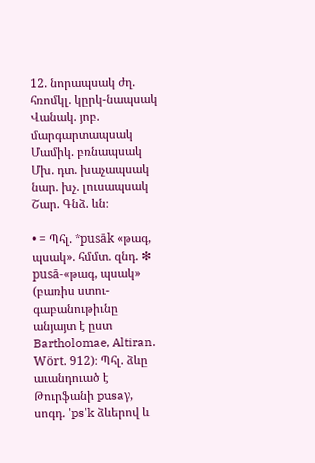12. նորապսակ ժղ. հռոմկլ. կըրկ-նապսակ Վանակ. յոբ. մարգարտապսակ Մամիկ. բռնապսակ Մխ. դտ. խաչապսակ նար. խչ. լուսապսակ Շար. Գնձ. ևն։

• = Պհլ. *pusāk «թագ, պսակ». հմմտ. զնդ. ❇ pusā-«թագ, պսակ» (բառիս ստու-գաբանութիւնը անյայտ է ըստ Bartholomae, Altiran. Wört. 912)։ Պհլ. ձևը աւանդուած է Թուրֆանի pusaγ, սոգդ. 'ps'k ձևերով և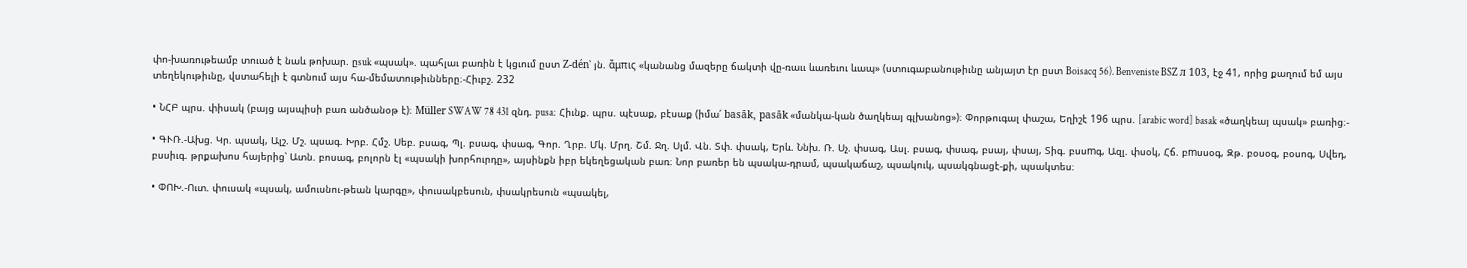փո-խառութեամբ տուած է նաև թոխար. ըsuk «պսակ». պահլաւ բառին է կցւում ըստ Z-dén՝ յն. ἄμπις «կանանց մազերը ճակտի վը-ռաււ ևառեւու ևապ» (ստուգաբանութիւնը անյայտ էր ըստ Boisacq 56). Benveniste BSZ л 103, էջ 41, որից քաղում եմ այս տեղեկութիւնը, վստահելի է գտնում այս հա-մեմատութիւնները։-Հիւբշ. 232

• ՆՀԲ պրս. փիսակ (բայց այսպիսի բառ անծանօթ է)։ Müller SWAW 78 431 զնդ. pusa։ Հիւնք. պրս. պէսաք, բէսաք (իմա՛ basāk, pasāk «մանկա-կան ծաղկեայ գլխանոց»)։ Փորթուգալ փաշա, Եղիշէ 196 պրս. [arabic word] basak «ծաղկեայ պսակ» բառից։-

• ԳՒՌ.-Ախց. Կր. պսակ, Ալշ. Մշ. պսագ. Խրբ. Հմշ. Սեբ. բսագ, Պլ. բսագ, փսագ, Գոր. Ղրբ. Մկ. Մրղ. Շմ. Ջղ. Սլմ. Վն. Տփ. փսակ, Երև. Ննխ. Ռ. Սչ. փսագ, Ասլ. բսագ, փսագ, բսայ, փսայ, Տիգ. բսսmգ, Ազլ. փսօկ, Հճ. բmսսօգ, Զթ. բօսօգ, բօսոգ, Սվեդ, բսսիւգ. թրքախոս հայերից՝ Ատն. բոսագ, բոլորն էլ «պսակի խորհուրդը», այսինքն իբր եկեղեցական բառ։ Նոր բառեր են պսակա-դրամ, պսակաճաշ, պսակուկ, պսակգնացէ-քի, պսակտես։

• ՓՈԽ.-Ուտ. փուսակ «պսակ, ամուսնու-թեան կարգը», փուսակբեսուն, փսակրեսուն «պսակել,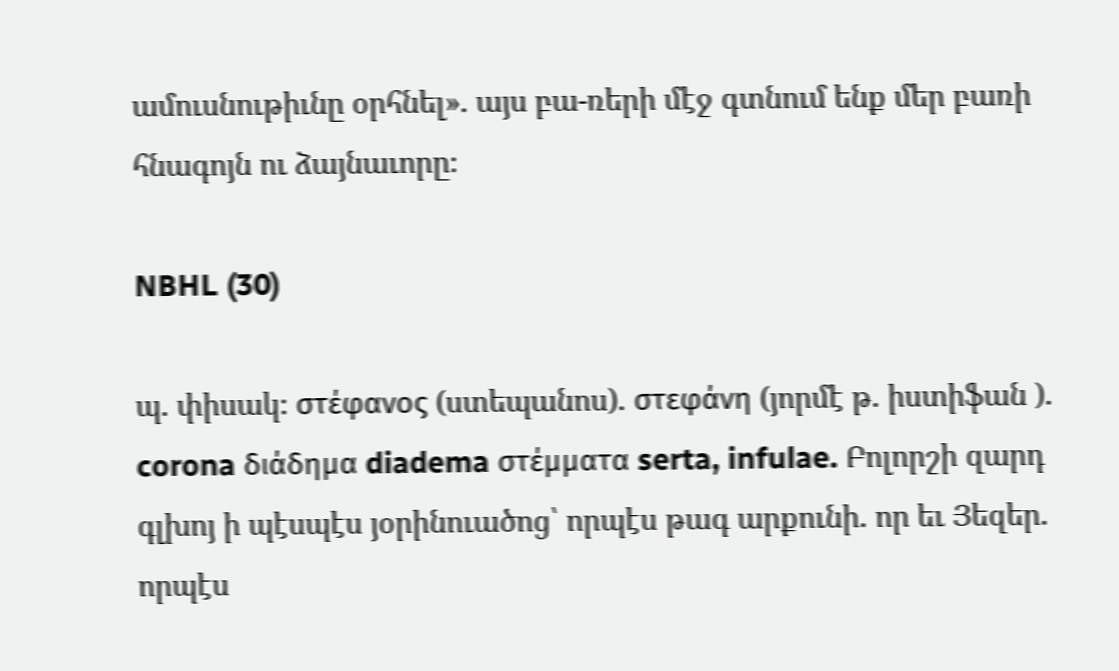ամուսնութիւնը օրհնել». այս բա-ռերի մէջ գտնում ենք մեր բառի հնագոյն ու ձայնաւորը։

NBHL (30)

պ. փիսակ։ στέφανος (ստեպանոս). στεφάνη (յորմէ թ. իստիֆան ). corona διάδημα diadema στέμματα serta, infulae. Բոլորշի զարդ գլխոյ ի պէսպէս յօրինուածոց՝ որպէս թագ արքունի. որ եւ Յեզեր. որպէս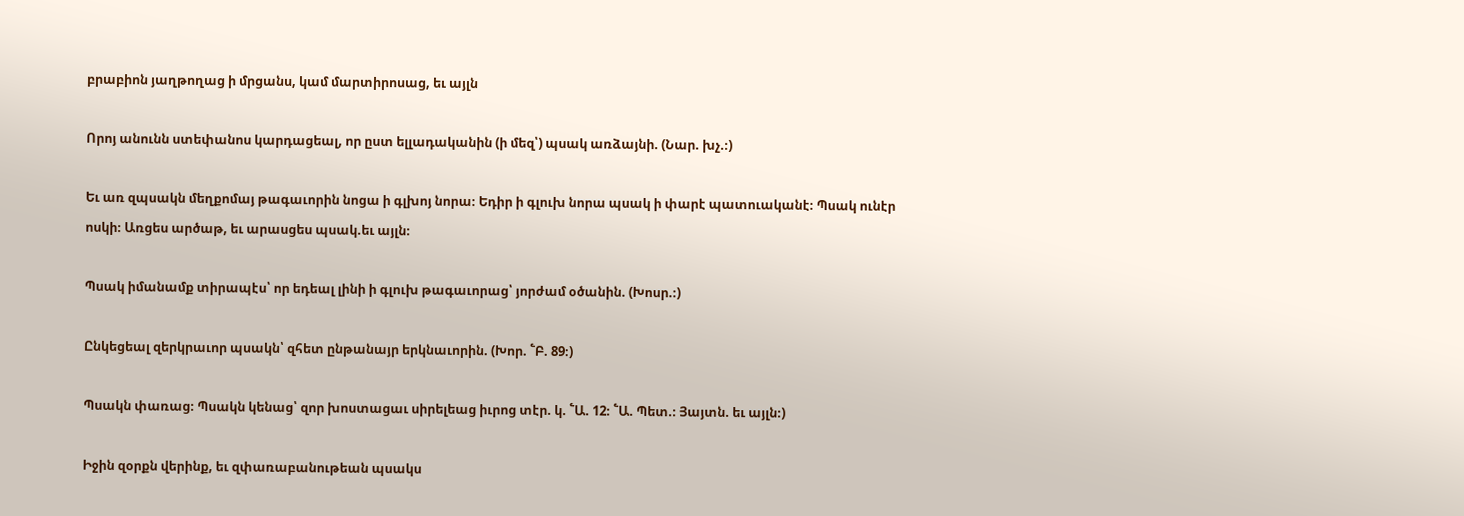բրաբիոն յաղթողաց ի մրցանս, կամ մարտիրոսաց, եւ այլն

Որոյ անունն ստեփանոս կարդացեալ, որ ըստ ելլադականին (ի մեզ՝) պսակ առձայնի. (Նար. խչ.։)

Եւ առ զպսակն մեղքոմայ թագաւորին նոցա ի գլխոյ նորա։ Եդիր ի գլուխ նորա պսակ ի փարէ պատուականէ։ Պսակ ունէր ոսկի։ Առցես արծաթ, եւ արասցես պսակ.եւ այլն։

Պսակ իմանամք տիրապէս՝ որ եդեալ լինի ի գլուխ թագաւորաց՝ յորժամ օծանին. (Խոսր.։)

Ընկեցեալ զերկրաւոր պսակն՝ զհետ ընթանայր երկնաւորին. (Խոր. ՟Բ. 89։)

Պսակն փառաց։ Պսակն կենաց՝ զոր խոստացաւ սիրելեաց իւրոց տէր. կ. ՟Ա. 12։ ՟Ա. Պետ.։ Յայտն. եւ այլն։)

Իջին զօրքն վերինք, եւ զփառաբանութեան պսակս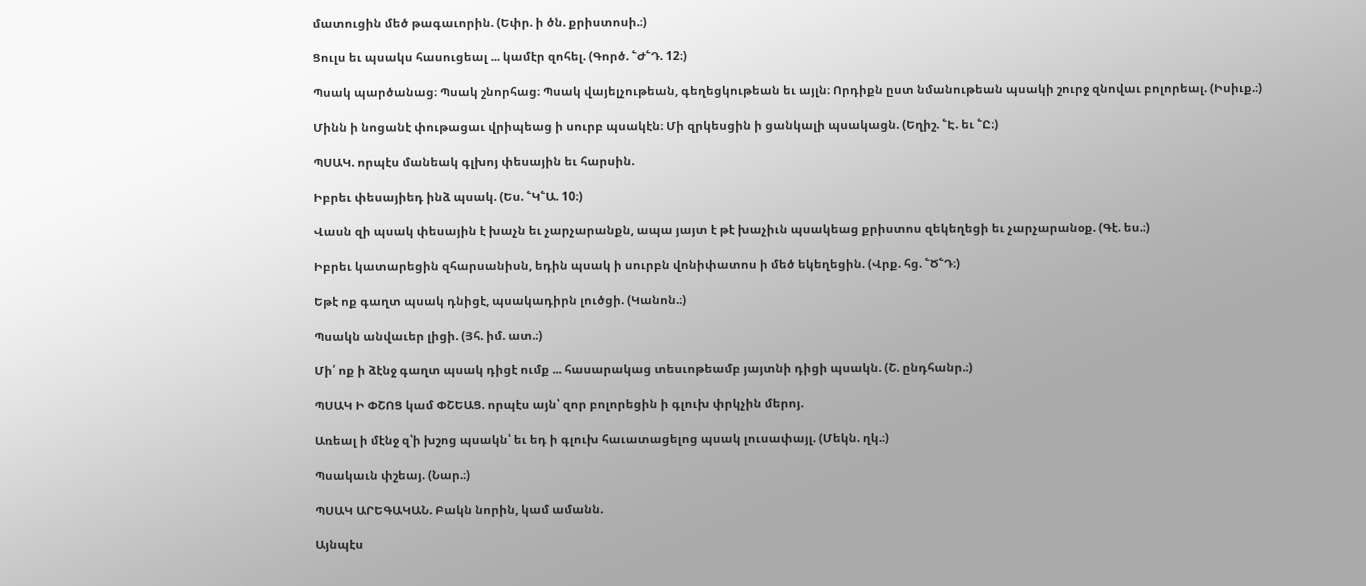մատուցին մեծ թագաւորին. (Եփր. ի ծն. քրիստոսի.։)

Ցուլս եւ պսակս հասուցեալ ... կամէր զոհել. (Գործ. ՟Ժ՟Դ. 12։)

Պսակ պարծանաց։ Պսակ շնորհաց։ Պսակ վայելչութեան, գեղեցկութեան եւ այլն։ Որդիքն ըստ նմանութեան պսակի շուրջ զնովաւ բոլորեալ. (Իսիւք.։)

Մինն ի նոցանէ փութացաւ վրիպեաց ի սուրբ պսակէն։ Մի զրկեսցին ի ցանկալի պսակացն. (Եղիշ. ՟Է. եւ ՟Ը։)

ՊՍԱԿ. որպէս մանեակ գլխոյ փեսային եւ հարսին.

Իբրեւ փեսայիեդ ինձ պսակ. (Ես. ՟Կ՟Ա. 10։)

Վասն զի պսակ փեսային է խաչն եւ չարչարանքն, ապա յայտ է թէ խաչիւն պսակեաց քրիստոս զեկեղեցի եւ չարչարանօք. (Գէ. ես.։)

Իբրեւ կատարեցին զհարսանիսն, եդին պսակ ի սուրբն վոնիփատոս ի մեծ եկեղեցին. (Վրք. հց. ՟Ծ՟Դ։)

Եթէ ոք գաղտ պսակ դնիցէ, պսակադիրն լուծցի. (Կանոն.։)

Պսակն անվաւեր լիցի. (Յհ. իմ. ատ.։)

Մի՛ ոք ի ձէնջ գաղտ պսակ դիցէ ումք ... հասարակաց տեսւոթեամբ յայտնի դիցի պսակն. (Շ. ընդհանր.։)

ՊՍԱԿ Ի ՓՇՈՑ կամ ՓՇԵԱՑ. որպէս այն՝ զոր բոլորեցին ի գլուխ փրկչին մերոյ.

Առեալ ի մէնջ զ՝ի խշոց պսակն՝ եւ եդ ի գլուխ հաւատացելոց պսակ լուսափայլ. (Մեկն. ղկ.։)

Պսակաւն փշեայ. (Նար.։)

ՊՍԱԿ ԱՐԵԳԱԿԱՆ. Բակն նորին, կամ ամանն.

Այնպէս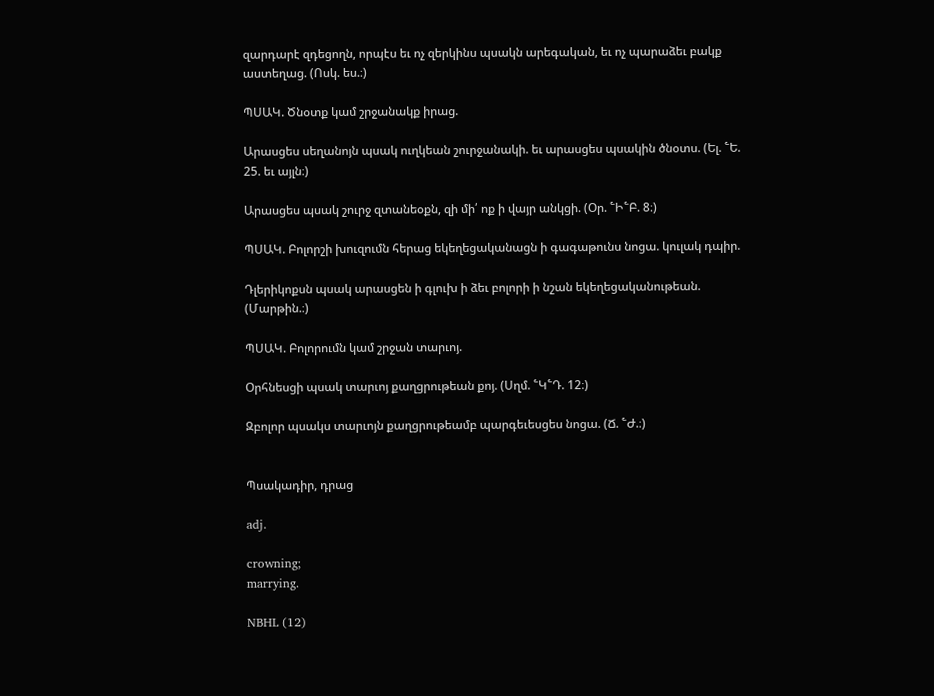զարդարէ զդեցողն, որպէս եւ ոչ զերկինս պսակն արեգական, եւ ոչ պարաձեւ բակք աստեղաց. (Ոսկ. ես.։)

ՊՍԱԿ. Ծնօտք կամ շրջանակք իրաց.

Արասցես սեղանոյն պսակ ուղկեան շուրջանակի. եւ արասցես պսակին ծնօտս. (Ել. ՟Ե. 25. եւ այլն։)

Արասցես պսակ շուրջ զտանեօքն, զի մի՛ ոք ի վայր անկցի. (Օր. ՟Ի՟Բ. 8։)

ՊՍԱԿ. Բոլորշի խուզումն հերաց եկեղեցականացն ի գագաթունս նոցա. կուլակ դպիր.

Դլերիկոքսն պսակ արասցեն ի գլուխ ի ձեւ բոլորի ի նշան եկեղեցականութեան. (Մարթին.։)

ՊՍԱԿ. Բոլորումն կամ շրջան տարւոյ.

Օրհնեսցի պսակ տարւոյ քաղցրութեան քոյ. (Սղմ. ՟Կ՟Դ. 12։)

Զբոլոր պսակս տարւոյն քաղցրութեամբ պարգեւեսցես նոցա. (Ճ. ՟Ժ.։)


Պսակադիր, դրաց

adj.

crowning;
marrying.

NBHL (12)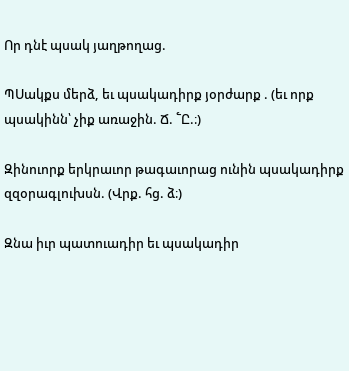Որ դնէ պսակ յաղթողաց.

ՊՍակքս մերձ, եւ պսակադիրք յօրժարք . (եւ որք պսակինն՝ չիք առաջին. Ճ. ՟Ը.։)

Զինուորք երկրաւոր թագաւորաց ունին պսակադիրք զզօրագլուխսն. (Վրք. հց. ձ։)

Զնա իւր պատուադիր եւ պսակադիր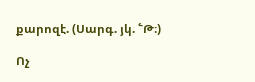քարոզէ. (Սարգ. յկ. ՟Թ։)

Ոչ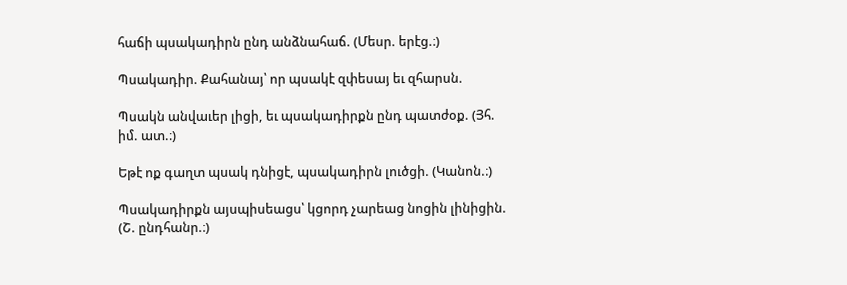հաճի պսակադիրն ընդ անձնահաճ. (Մեսր. երէց.։)

Պսակադիր. Քահանայ՝ որ պսակէ զփեսայ եւ զհարսն.

Պսակն անվաւեր լիցի, եւ պսակադիրքն ընդ պատժօք. (Յհ. իմ. ատ.։)

Եթէ ոք գաղտ պսակ դնիցէ, պսակադիրն լուծցի. (Կանոն.։)

Պսակադիրքն այսպիսեացս՝ կցորդ չարեաց նոցին լինիցին. (Շ. ընդհանր.։)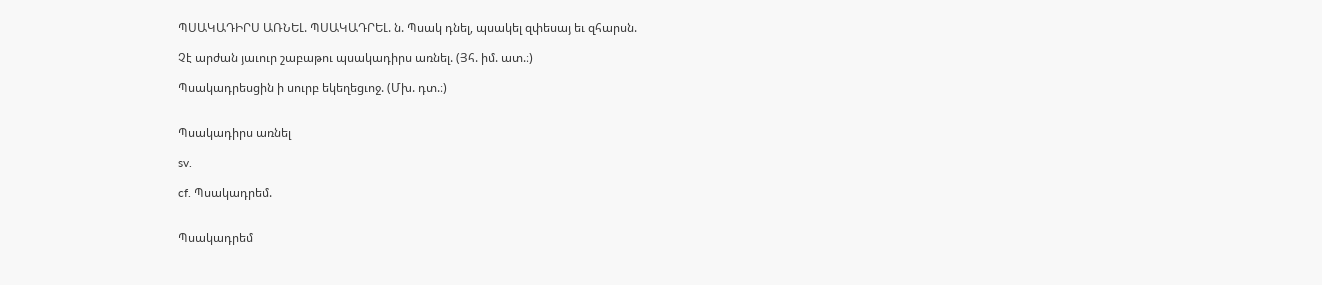ՊՍԱԿԱԴԻՐՍ ԱՌՆԵԼ. ՊՍԱԿԱԴՐԵԼ. ն. Պսակ դնել, պսակել զփեսայ եւ զհարսն.

Չէ արժան յաւուր շաբաթու պսակադիրս առնել. (Յհ. իմ. ատ.։)

Պսակադրեսցին ի սուրբ եկեղեցւոջ. (Մխ. դտ.։)


Պսակադիրս առնել

sv.

cf. Պսակադրեմ.


Պսակադրեմ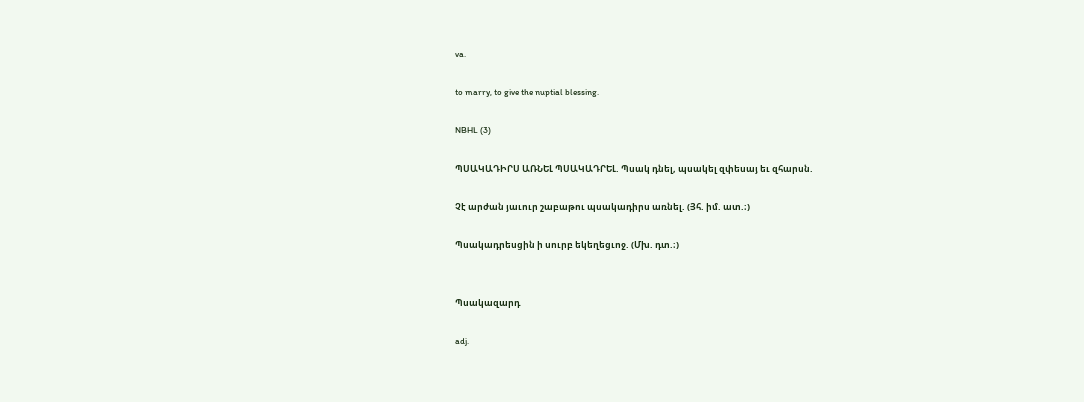va.

to marry, to give the nuptial blessing.

NBHL (3)

ՊՍԱԿԱԴԻՐՍ ԱՌՆԵԼ ՊՍԱԿԱԴՐԵԼ. Պսակ դնել, պսակել զփեսայ եւ զհարսն.

Չէ արժան յաւուր շաբաթու պսակադիրս առնել. (Յհ. իմ. ատ.։)

Պսակադրեսցին ի սուրբ եկեղեցւոջ. (Մխ. դտ.։)


Պսակազարդ

adj.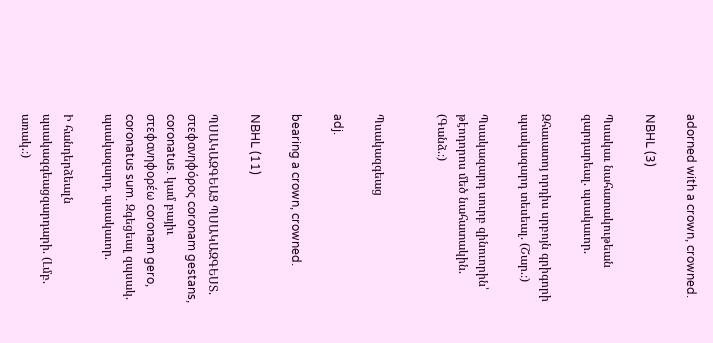adorned with a crown, crowned.

NBHL (3)

Պսակաւ նահատակութեան զարդարեալ. պսակաւոր.

Զհաւատոյ որդիս սրբոյն գրիգորի պսակազարդ տեսեալ. (Շար.։)

Պսակազարդ սուրբ զինուորին՝ թէոդորոս մեծ նահատակին. (Գանձ.։)


Պսակազգեաց

adj.

bearing a crown, crowned.

NBHL (11)

ՊՍԱԿԱԶԳԵԱՑ ՊՍԱԿԱԶԳԵՍՏ. στεφανηφόρος coronam gestans, coronatus. կամ բայիւ στεφανηφορέω coronam gero, coronatus sum. Զգեցեալ զպսակ. պսակազարդ. պսակաւոր.

Ի հանդերձեալն պսակազգեացզարդարի. (Լմբ. առակ.։)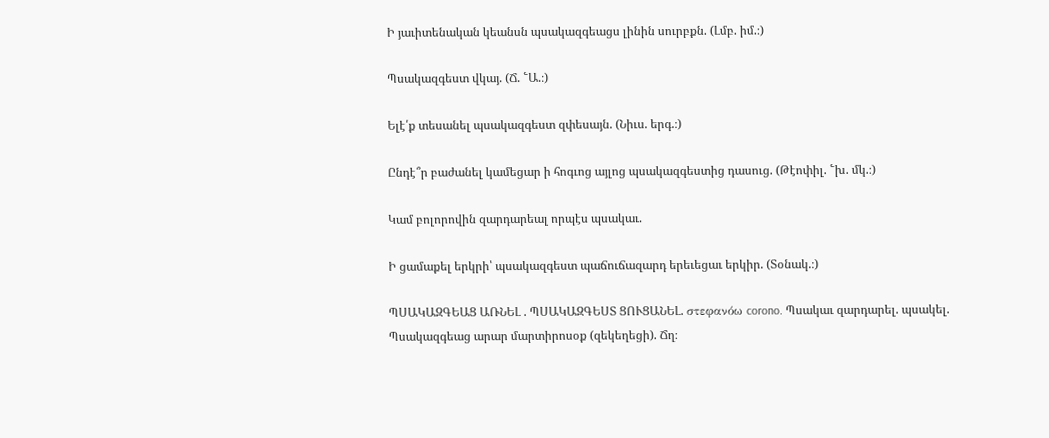Ի յաւիտենական կեանսն պսակազգեացս լինին սուրբքն. (Լմբ. իմ.։)

Պսակազգեստ վկայ. (Ճ. ՟Ա.։)

Ելէ՛ք տեսանել պսակազգեստ զփեսայն. (Նիւս. երգ.։)

Ընդէ՞ր բաժանել կամեցար ի հոգւոց այլոց պսակազգեստից դասուց. (Թէոփիլ. ՟խ. մկ.։)

Կամ բոլորովին զարդարեալ որպէս պսակաւ.

Ի ցամաքել երկրի՝ պսակազգեստ պաճուճազարդ երեւեցաւ երկիր. (Տօնակ.։)

ՊՍԱԿԱԶԳԵԱՑ ԱՌՆԵԼ . ՊՍԱԿԱԶԳԵՍՏ ՑՈՒՑԱՆԵԼ. στεφανόω corono. Պսակաւ զարդարել. պսակել. Պսակազգեաց արար մարտիրոսօք (զեկեղեցի). Ճղ։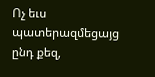Ոչ եւս պատերազմեցայց ընդ քեզ,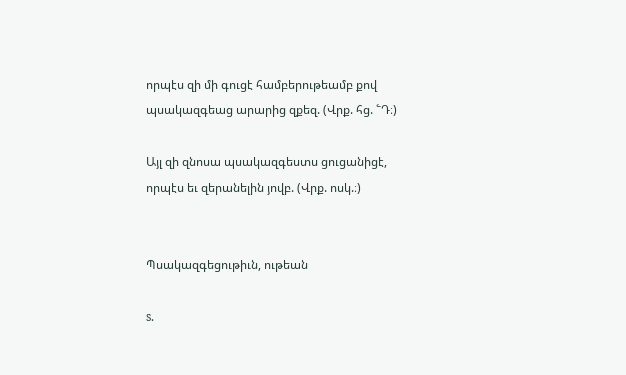որպէս զի մի գուցէ համբերութեամբ քով պսակազգեաց արարից զքեզ. (Վրք. հց. ՟Դ։)

Այլ զի զնոսա պսակազգեստս ցուցանիցէ, որպէս եւ զերանելին յովբ. (Վրք. ոսկ.։)


Պսակազգեցութիւն, ութեան

s.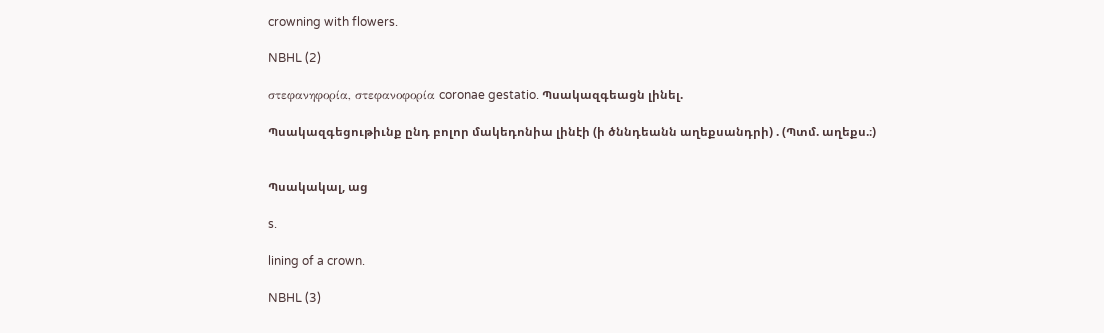crowning with flowers.

NBHL (2)

στεφανηφορία, στεφανοφορία coronae gestatio. Պսակազգեացն լինել.

Պսակազգեցութիւնք ընդ բոլոր մակեդոնիա լինէի (ի ծննդեանն աղեքսանդրի) . (Պտմ. աղեքս.։)


Պսակակալ, աց

s.

lining of a crown.

NBHL (3)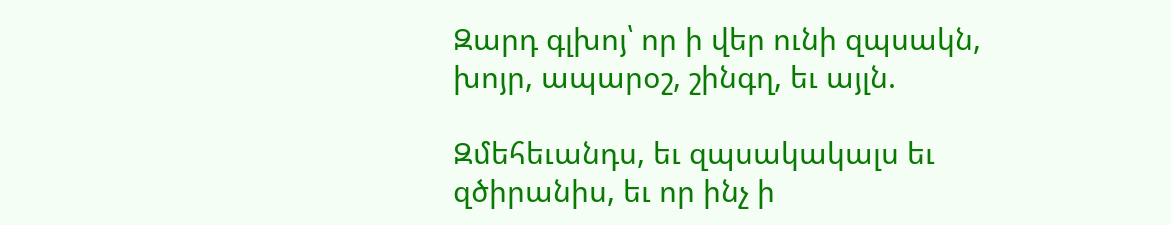Զարդ գլխոյ՝ որ ի վեր ունի զպսակն, խոյր, ապարօշ, շինգղ, եւ այլն.

Զմեհեւանդս, եւ զպսակակալս եւ զծիրանիս, եւ որ ինչ ի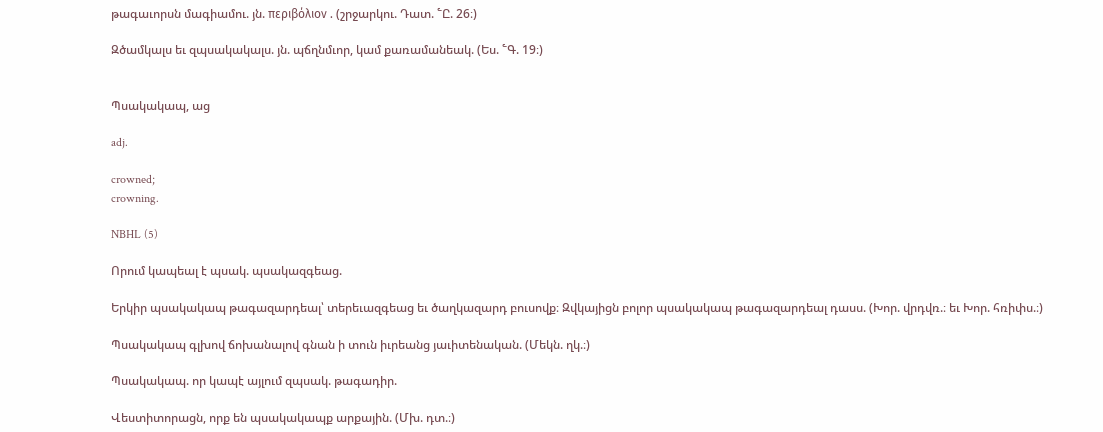թագաւորսն մագիամու. յն. περιβόλιον . (շրջարկու. Դատ. ՟Ը. 26։)

Զծամկալս եւ զպսակակալս. յն. պճղնմւոր, կամ քառամանեակ. (Ես. ՟Գ. 19։)


Պսակակապ, աց

adj.

crowned;
crowning.

NBHL (5)

Որում կապեալ է պսակ. պսակազգեաց.

Երկիր պսակակապ թագազարդեալ՝ տերեւազգեաց եւ ծաղկազարդ բուսովք։ Զվկայիցն բոլոր պսակակապ թագազարդեալ դասս. (Խոր. վրդվռ.։ եւ Խոր. հռիփս.։)

Պսակակապ գլխով ճոխանալով գնան ի տուն իւրեանց յաւիտենական. (Մեկն. ղկ.։)

Պսակակապ. որ կապէ այլում զպսակ. թագադիր.

Վեստիտորացն, որք են պսակակապք արքային. (Մխ. դտ.։)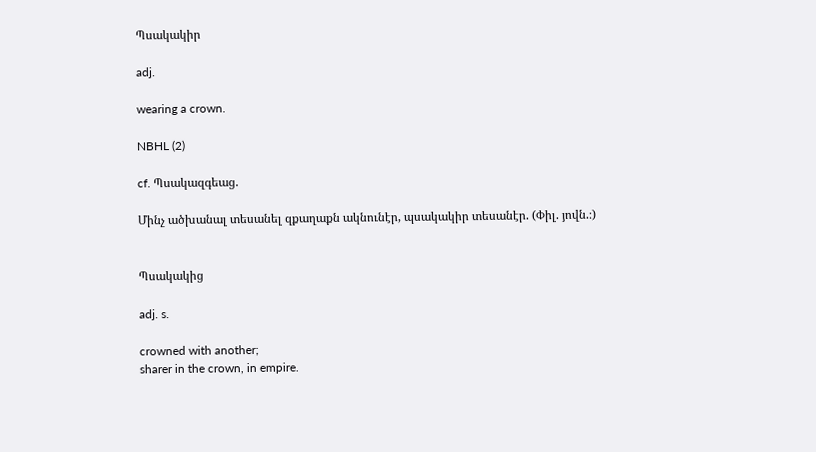Պսակակիր

adj.

wearing a crown.

NBHL (2)

cf. Պսակազգեաց.

Մինչ ածխանալ տեսանել զքաղաքն ակնունէր, պսակակիր տեսանէր. (Փիլ. յովն.։)


Պսակակից

adj. s.

crowned with another;
sharer in the crown, in empire.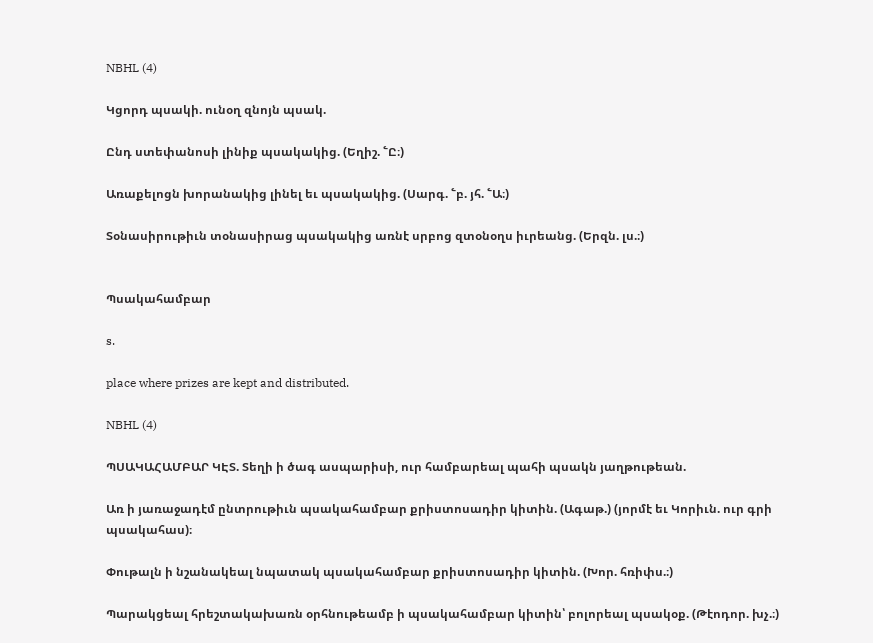NBHL (4)

Կցորդ պսակի. ունօղ զնոյն պսակ.

Ընդ ստեփանոսի լինիք պսակակից. (Եղիշ. ՟Ը։)

Առաքելոցն խորանակից լինել եւ պսակակից. (Սարգ. ՟բ. յհ. ՟Ա։)

Տօնասիրութիւն տօնասիրաց պսակակից առնէ սրբոց զտօնօղս իւրեանց. (Երզն. լս.։)


Պսակահամբար

s.

place where prizes are kept and distributed.

NBHL (4)

ՊՍԱԿԱՀԱՄԲԱՐ ԿԷՏ. Տեղի ի ծագ ասպարիսի, ուր համբարեալ պահի պսակն յաղթութեան.

Առ ի յառաջադէմ ընտրութիւն պսակահամբար քրիստոսադիր կիտին. (Ագաթ.) (յորմէ եւ Կորիւն. ուր գրի պսակահաս)։

Փութալն ի նշանակեալ նպատակ պսակահամբար քրիստոսադիր կիտին. (Խոր. հռիփս.։)

Պարակցեալ հրեշտակախառն օրհնութեամբ ի պսակահամբար կիտին՝ բոլորեալ պսակօք. (Թէոդոր. խչ.։)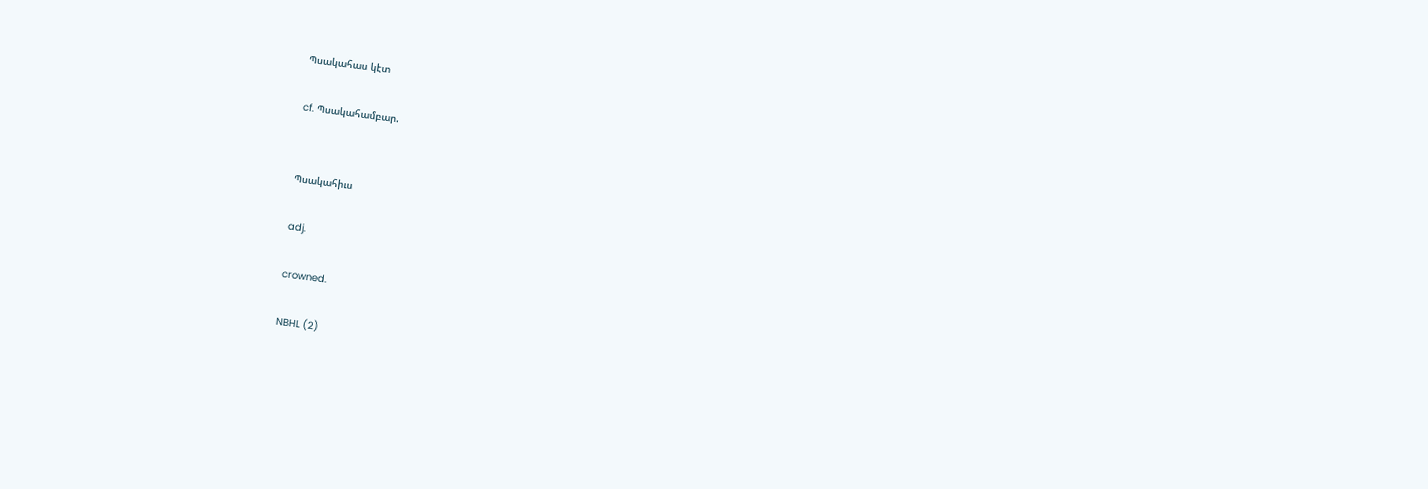Պսակահաս կէտ

cf. Պսակահամբար.


Պսակահիւս

adj.

crowned.

NBHL (2)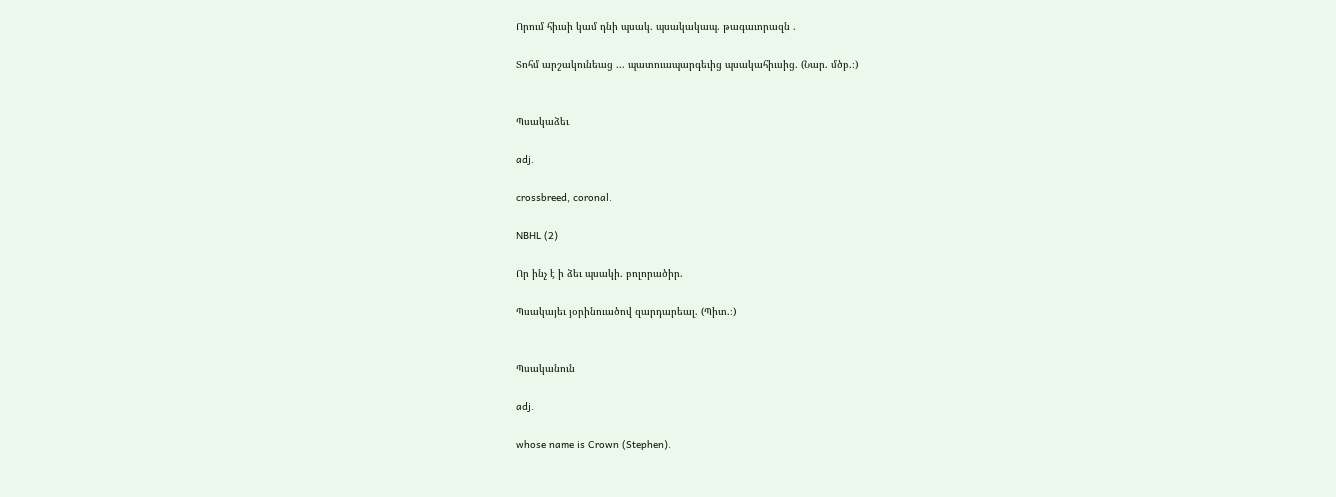Որում հիւսի կամ դնի պսակ. պսակակապ. թագաւորազն .

Տոհմ արշակունեաց ... պատուապարգեւից պսակահիւսից. (Նար. մծբ.։)


Պսակաձեւ

adj.

crossbreed, coronal.

NBHL (2)

Որ ինչ է ի ձեւ պսակի. բոլորածիր.

Պսակայեւ յօրինուածով զարդարեալ. (Պիտ.։)


Պսականուն

adj.

whose name is Crown (Stephen).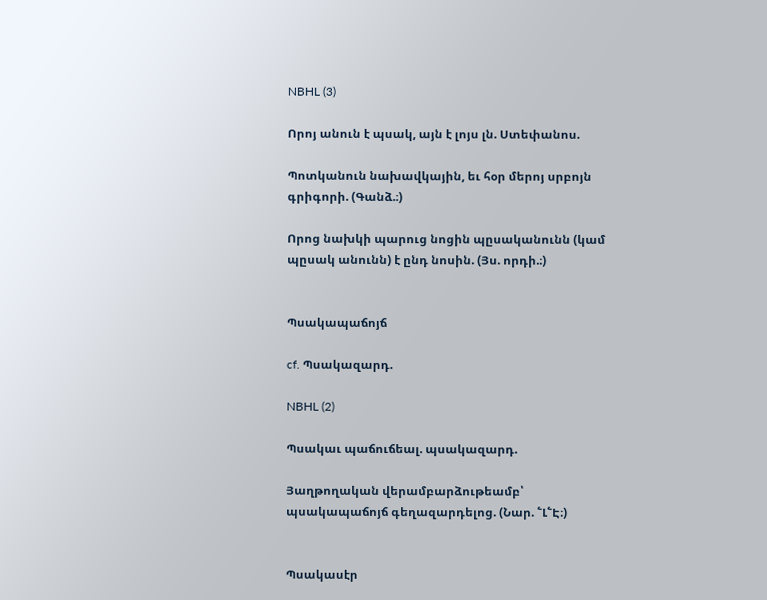NBHL (3)

Որոյ անուն է պսակ, այն է լոյս լն. Ստեփանոս.

Պոտկանուն նախավկային, եւ հօր մերոյ սրբոյն գրիգորի. (Գանձ.։)

Որոց նախկի պարուց նոցին պըսականունն (կամ պըսակ անունն) է ընդ նոսին. (Յս. որդի.։)


Պսակապաճոյճ

cf. Պսակազարդ.

NBHL (2)

Պսակաւ պաճուճեալ. պսակազարդ.

Յաղթողական վերամբարձութեամբ՝ պսակապաճոյճ գեղազարդելոց. (Նար. ՟Լ՟Է։)


Պսակասէր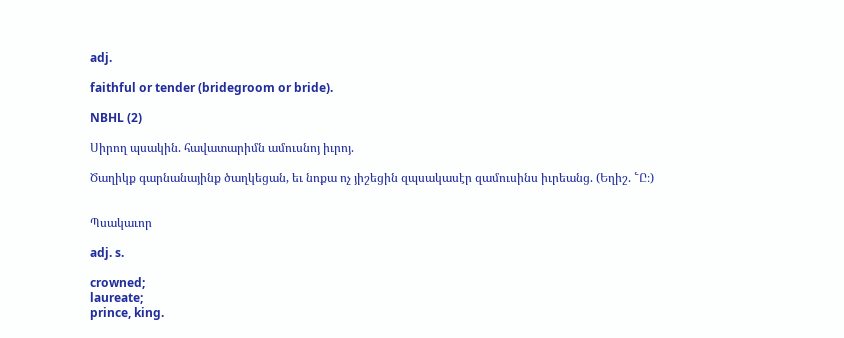adj.

faithful or tender (bridegroom or bride).

NBHL (2)

Սիրող պսակին. հավատարիմն ամուսնոյ իւրոյ.

Ծաղիկք գարնանայինք ծաղկեցան, եւ նոքա ոչ յիշեցին զպսակասէր զամուսինս իւրեանց. (Եղիշ. ՟Ը։)


Պսակաւոր

adj. s.

crowned;
laureate;
prince, king.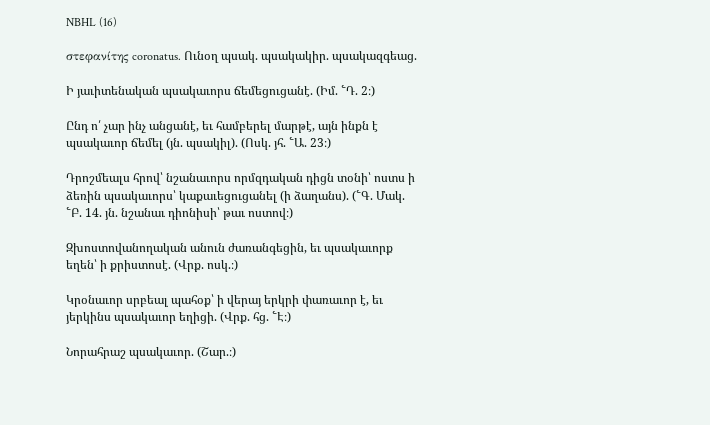NBHL (16)

στεφανίτης coronatus. Ունօղ պսակ. պսակակիր. պսակազգեաց.

Ի յաւիտենական պսակաւորս ճեմեցուցանէ. (Իմ. ՟Դ. 2։)

Ընդ ո՛ չար ինչ անցանէ, եւ համբերել մարթէ, այն ինքն է պսակաւոր ճեմել (յն. պսակիլ). (Ոսկ. յհ. ՟Ա. 23։)

Դրոշմեալս հրով՝ նշանաւորս որմզդական դիցն տօնի՝ ոստս ի ձեռին պսակաւորս՝ կաքաւեցուցանել (ի ձաղանս). (՟Գ. Մակ. ՟Բ. 14. յն. նշանաւ դիոնիսի՝ թաւ ոստով։)

Զխոստովանողական անուն ժառանգեցին, եւ պսակաւորք եղեն՝ ի քրիստոսէ. (Վրք. ոսկ.։)

Կրօնաւոր սրբեալ պահօք՝ ի վերայ երկրի փառաւոր է, եւ յերկինս պսակաւոր եղիցի. (Վրք. հց. ՟Է։)

Նորահրաշ պսակաւոր. (Շար.։)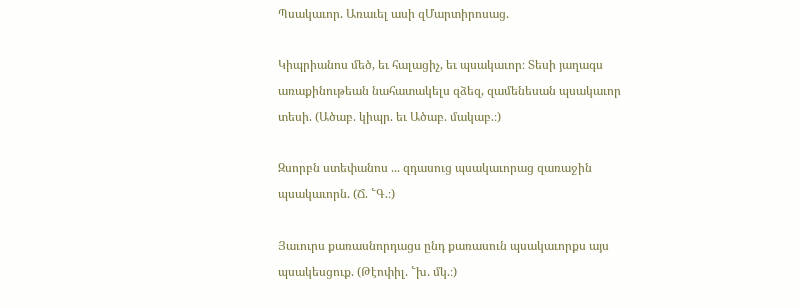Պսակաւոր. Առաւել ասի զՄարտիրոսաց.

Կիպրիանոս մեծ, եւ հալացիչ, եւ պսակաւոր։ Տեսի յաղագս առաքինութեան նահատակելս զձեզ, զամենեսան պսակաւոր տեսի. (Ածաբ. կիպր. եւ Ածաբ. մակաբ.։)

Զսորբն ստեփանոս ... զդասուց պսակաւորաց զառաջին պսակաւորն. (Ճ. ՟Գ.։)

Յաւուրս քառասնորդացս ընդ քառասուն պսակաւորքս այս պսակեսցուք. (Թէոփիլ. ՟խ. մկ.։)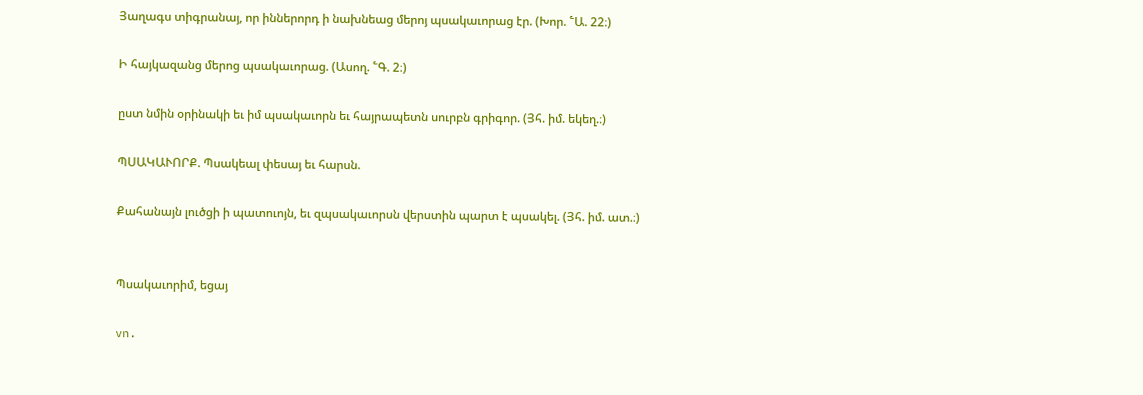Յաղագս տիգրանայ, որ իններորդ ի նախնեաց մերոյ պսակաւորաց էր. (Խոր. ՟Ա. 22։)

Ի հայկազանց մերոց պսակաւորաց. (Ասող. ՟Գ. 2։)

ըստ նմին օրինակի եւ իմ պսակաւորն եւ հայրապետն սուրբն գրիգոր. (Յհ. իմ. եկեղ.։)

ՊՍԱԿԱՒՈՐՔ. Պսակեալ փեսայ եւ հարսն.

Քահանայն լուծցի ի պատուոյն, եւ զպսակաւորսն վերստին պարտ է պսակել. (Յհ. իմ. ատ.։)


Պսակաւորիմ, եցայ

vn.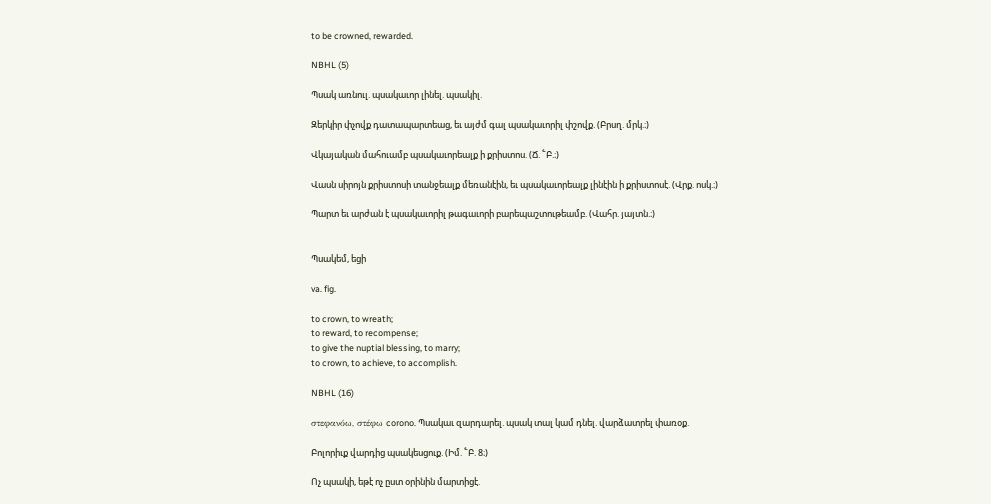to be crowned, rewarded.

NBHL (5)

Պսակ առնուլ. պսակաւոր լինել. պսակիլ.

Զերկիր փչովք դատապարտեաց, եւ այժմ գալ պսակաւորիլ փշովք. (Բրսղ. մրկ.։)

Վկայական մահուամբ պսակաւորեալք ի քրիստոս. (Ճ. ՟Բ.։)

Վասն սիրոյն քրիստոսի տանջեալք մեռանէին, եւ պսակաւորեալք լինէին ի քրիստոսէ. (Վրք. ոսկ.։)

Պարտ եւ արժան է պսակաւորիլ թագաւորի բարեպաշտութեամբ. (Վահր. յայտն.։)


Պսակեմ, եցի

va. fig.

to crown, to wreath;
to reward, to recompense;
to give the nuptial blessing, to marry;
to crown, to achieve, to accomplish.

NBHL (16)

στεφανόω, στέφω corono. Պսակաւ զարդարել. պսակ տալ կամ դնել. վարձատրել փառօք.

Բոլորիւք վարդից պսակեսցուք. (Իմ. ՟Բ. 8։)

Ոչ պսակի, եթէ ոչ ըստ օրինին մարտիցէ.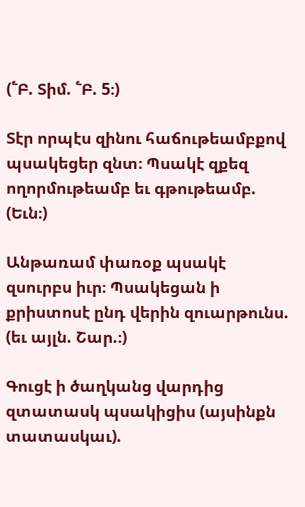(՟Բ. Տիմ. ՟Բ. 5։)

Տէր որպէս զինու հաճութեամբքով պսակեցեր զնտ։ Պսակէ զքեզ ողորմութեամբ եւ գթութեամբ. (Եւն։)

Անթառամ փառօք պսակէ զսուրբս իւր։ Պսակեցան ի քրիստոսէ ընդ վերին զուարթունս. (եւ այլն. Շար.։)

Գուցէ ի ծաղկանց վարդից զտատասկ պսակիցիս (այսինքն տատասկաւ).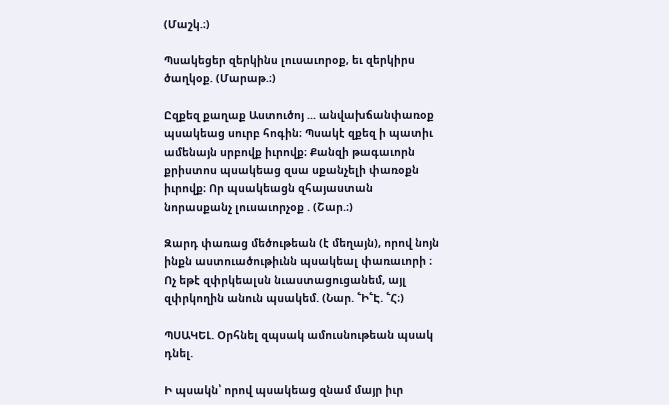(Մաշկ.։)

Պսակեցեր զերկինս լուսաւորօք, եւ զերկիրս ծաղկօք. (Մարաթ.։)

Ըզքեզ քաղաք Աստուծոյ ... անվախճանփառօք պսակեաց սուրբ հոգին։ Պսակէ զքեզ ի պատիւ ամենայն սրբովք իւրովք։ Քանզի թագաւորն քրիստոս պսակեաց զսա սքանչելի փառօքն իւրովք։ Որ պսակեացն զհայաստան նորասքանչ լուսաւորչօք . (Շար.։)

Զարդ փառաց մեծութեան (է մեղայն), որով նոյն ինքն աստուածութիւնն պսակեալ փառաւորի ։ Ոչ եթէ զփրկեալսն նւաստացուցանեմ, այլ զփրկողին անուն պսակեմ. (Նար. ՟Ի՟Է. ՟Հ։)

ՊՍԱԿԵԼ. Օրհնել զպսակ ամուսնութեան պսակ դնել.

Ի պսակն՝ որով պսակեաց զնամ մայր իւր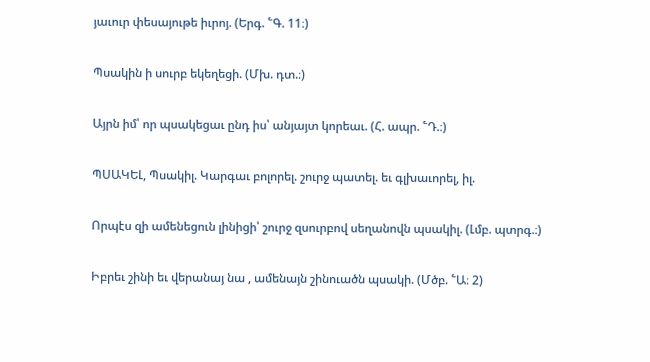յաւուր փեսայութե իւրոյ. (Երգ. ՟Գ. 11։)

Պսակին ի սուրբ եկեղեցի. (Մխ. դտ.։)

Այրն իմ՝ որ պսակեցաւ ընդ իս՝ անյայտ կորեաւ. (Հ. ապր. ՟Դ.։)

ՊՍԱԿԵԼ, Պսակիլ. Կարգաւ բոլորել. շուրջ պատել. եւ գլխաւորել, իլ.

Որպէս զի ամենեցուն լինիցի՝ շուրջ զսուրբով սեղանովն պսակիլ. (Լմբ. պտրգ.։)

Իբրեւ շինի եւ վերանայ նա , ամենայն շինուածն պսակի. (Մծբ. ՟Ա։ 2)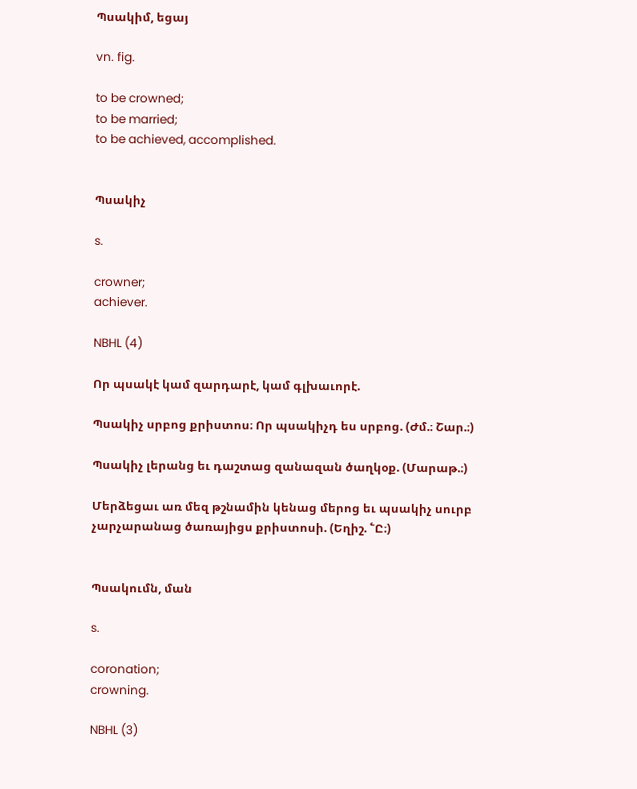Պսակիմ, եցայ

vn. fig.

to be crowned;
to be married;
to be achieved, accomplished.


Պսակիչ

s.

crowner;
achiever.

NBHL (4)

Որ պսակէ կամ զարդարէ, կամ գլխաւորէ.

Պսակիչ սրբոց քրիստոս։ Որ պսակիչդ ես սրբոց. (Ժմ.։ Շար.։)

Պսակիչ լերանց եւ դաշտաց զանազան ծաղկօք. (Մարաթ.։)

Մերձեցաւ առ մեզ թշնամին կենաց մերոց եւ պսակիչ սուրբ չարչարանաց ծառայիցս քրիստոսի. (Եղիշ. ՟Ը։)


Պսակումն, ման

s.

coronation;
crowning.

NBHL (3)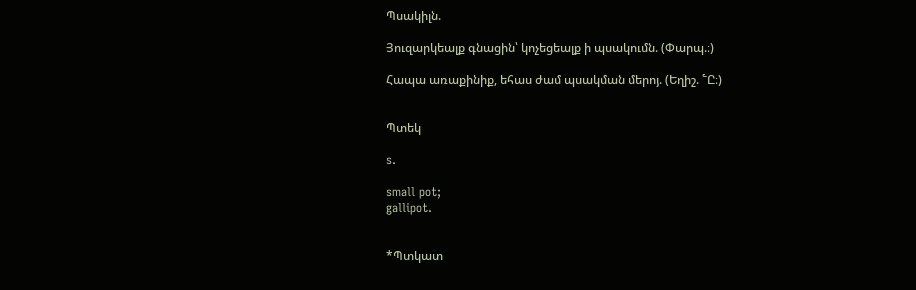Պսակիլն.

Յուզարկեալք գնացին՝ կոչեցեալք ի պսակումն. (Փարպ.։)

Հապա առաքինիք, եհաս ժամ պսակման մերոյ. (Եղիշ. ՟Ը։)


Պտեկ

s.

small pot;
gallipot.


*Պտկատ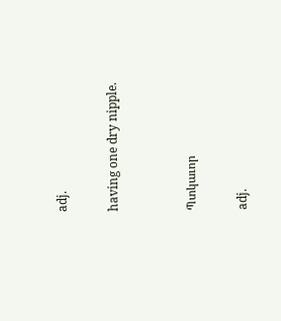adj.

having one dry nipple.


Պտկաւոր

adj.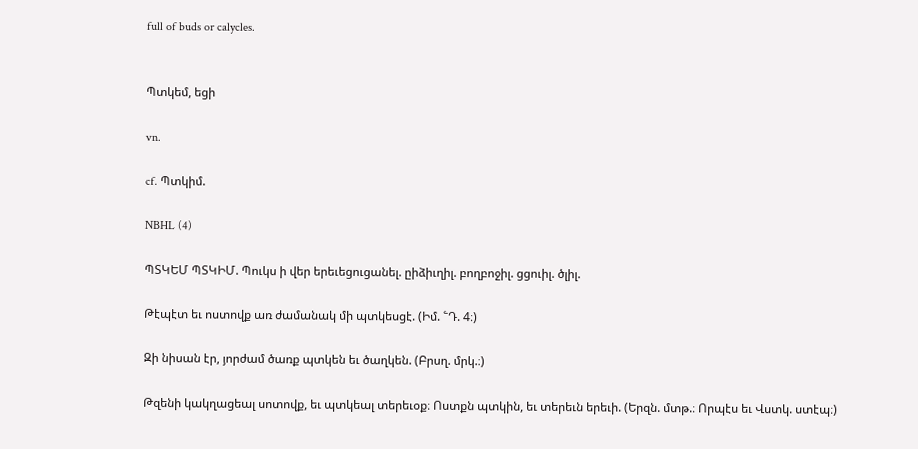full of buds or calycles.


Պտկեմ, եցի

vn.

cf. Պտկիմ.

NBHL (4)

ՊՏԿԵՄ ՊՏԿԻՄ. Պուկս ի վեր երեւեցուցանել. ըիձիւղիլ. բողբոջիլ. ցցուիլ. ծլիլ.

Թէպէտ եւ ոստովք առ ժամանակ մի պտկեսցէ. (Իմ. ՟Դ. 4։)

Զի նիսան էր, յորժամ ծառք պտկեն եւ ծաղկեն. (Բրսղ. մրկ.։)

Թզենի կակղացեալ սոտովք, եւ պտկեալ տերեւօք։ Ոստքն պտկին, եւ տերեւն երեւի. (Երզն. մտթ.։ Որպէս եւ Վստկ. ստէպ։)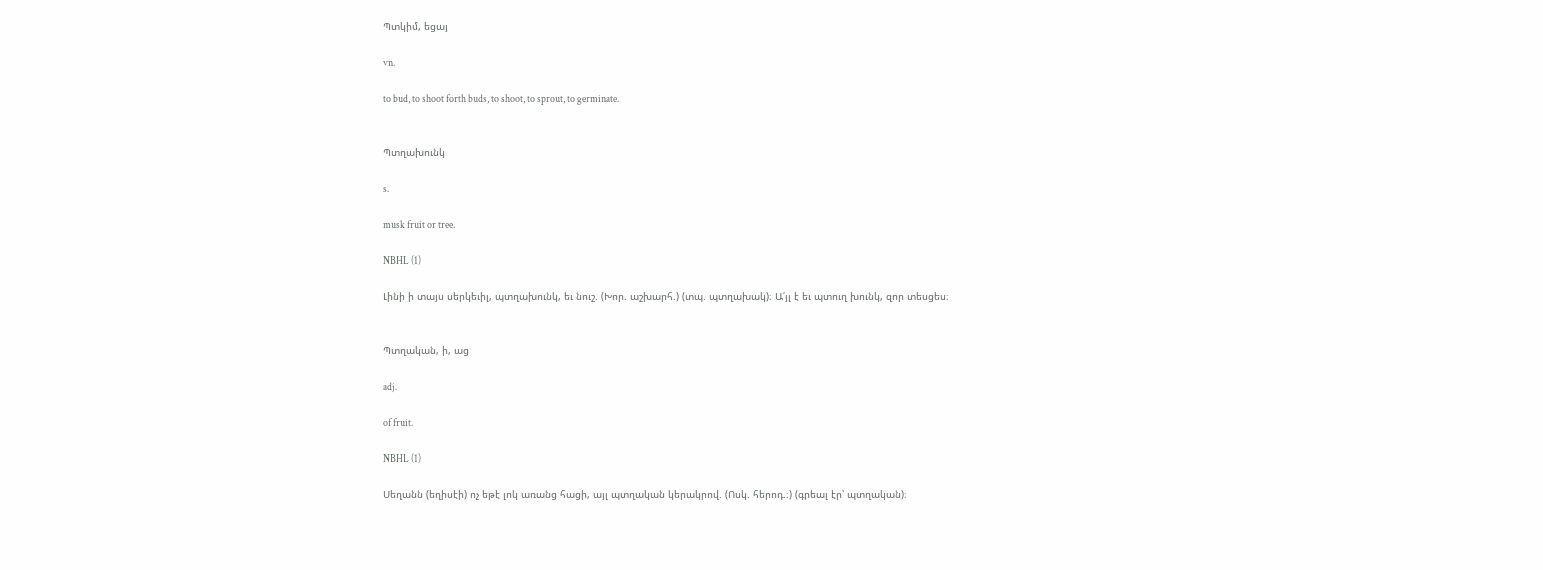Պտկիմ, եցայ

vn.

to bud, to shoot forth buds, to shoot, to sprout, to germinate.


Պտղախունկ

s.

musk fruit or tree.

NBHL (1)

Լինի ի տայս սերկեւիլ, պտղախունկ, եւ նուշ. (Խոր. աշխարհ.) (տպ. պտղախակ)։ Ա՛յլ է եւ պտուղ խունկ, զոր տեսցես։


Պտղական, ի, աց

adj.

of fruit.

NBHL (1)

Սեղանն (եղիսէի) ոչ եթէ լոկ առանց հացի, այլ պտղական կերակրով. (Ոսկ. հերոդ.։) (գրեալ էր՝ պտղական)։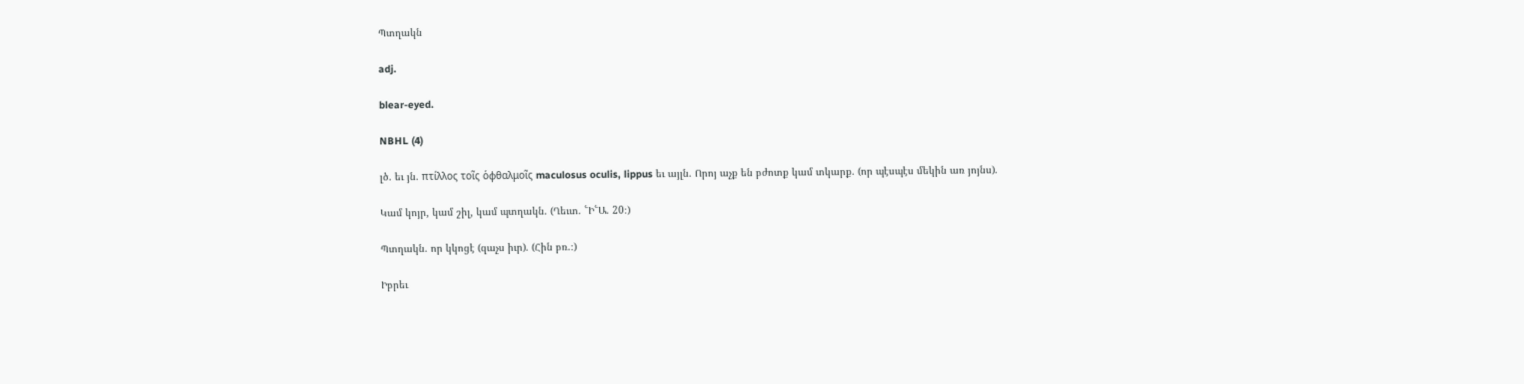Պտղակն

adj.

blear-eyed.

NBHL (4)

լծ. եւ յն. πτίλλος τοῖς ὁφθαλμοῖς maculosus oculis, lippus եւ այլն. Որոյ աչք են բժոտք կամ տկարք. (որ պէսպէս մեկին առ յոյնս).

Կամ կոյր, կամ շիլ, կամ պտղակն. (Ղեւտ. ՟Ի՟Ա. 20։)

Պտղակն. որ կկոցէ (զաչս իւր). (Հին բռ.։)

Իբրեւ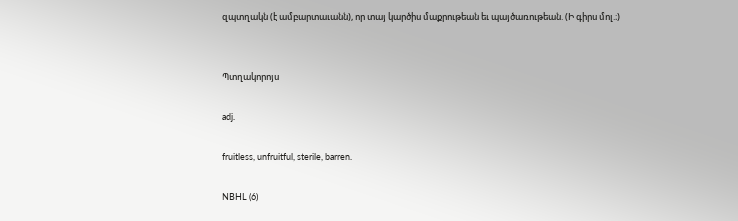զպտղակն (է ամբարտաւանն), որ տայ կարծիս մաքրութեան եւ պայծառութեան. (Ի գիրս մոլ.։)


Պտղակորոյս

adj.

fruitless, unfruitful, sterile, barren.

NBHL (6)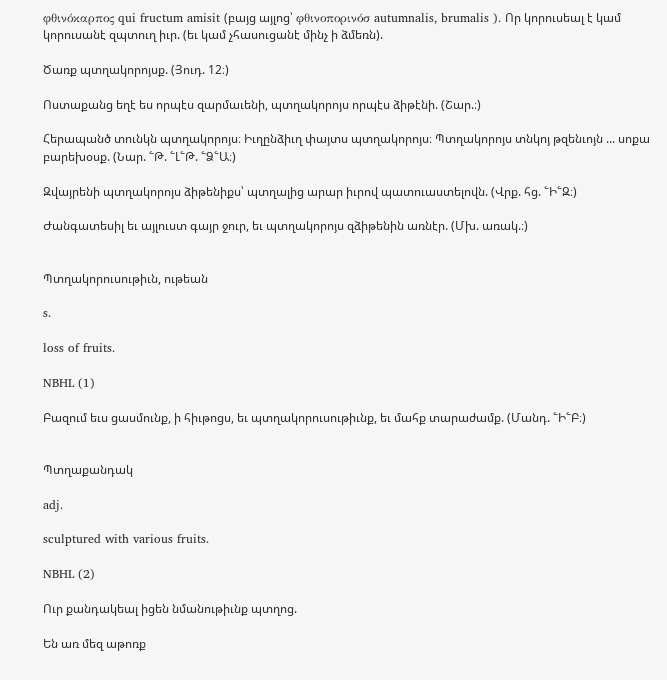φθινόκαρπος qui fructum amisit (բայց այլոց՝ φθινοπορινόσ autumnalis, brumalis ). Որ կորուսեալ է կամ կորուսանէ զպտուղ իւր. (եւ կամ չհասուցանէ մինչ ի ձմեռն).

Ծառք պտղակորոյսք. (Յուդ. 12։)

Ոստաքանց եղէ ես որպէս զարմաւենի, պտղակորոյս որպէս ձիթէնի. (Շար.։)

Հերապանծ տունկն պտղակորոյս։ Իւղընձիւղ փայտս պտղակորոյս։ Պտղակորոյս տնկոյ թզենւոյն ... սոքա բարեխօսք. (Նար. ՟Թ. ՟Լ՟Թ. ՟Ձ՟Ա։)

Զվայրենի պտղակորոյս ձիթենիքս՝ պտղալից արար իւրով պատուաստելովն. (Վրք. հց. ՟Ի՟Զ։)

Ժանգատեսիլ եւ այլուստ գայր ջուր, եւ պտղակորոյս զձիթենին առնէր. (Մխ. առակ.։)


Պտղակորուսութիւն, ութեան

s.

loss of fruits.

NBHL (1)

Բազում եւս ցասմունք, ի հիւթոցս, եւ պտղակորուսութիւնք, եւ մահք տարաժամք. (Մանդ. ՟Ի՟Բ։)


Պտղաքանդակ

adj.

sculptured with various fruits.

NBHL (2)

Ուր քանդակեալ իցեն նմանութիւնք պտղոց.

Են առ մեզ աթոռք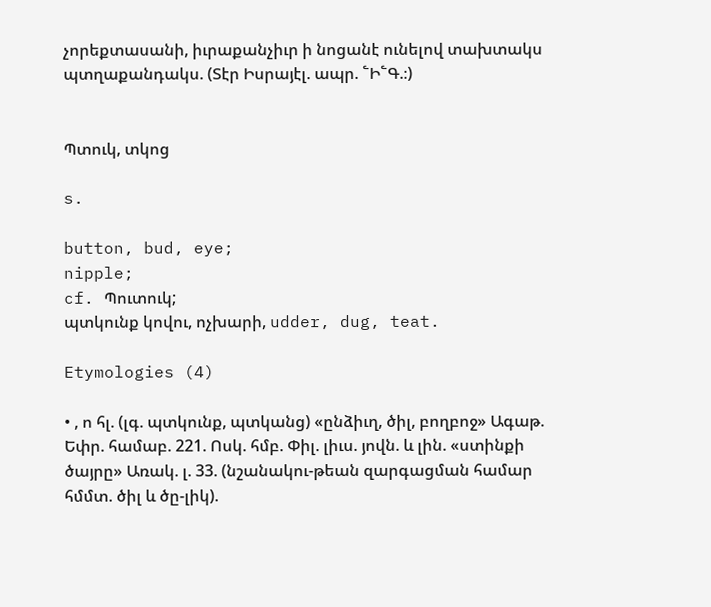չորեքտասանի, իւրաքանչիւր ի նոցանէ ունելով տախտակս պտղաքանդակս. (Տէր Իսրայէլ. ապր. ՟Ի՟Գ.։)


Պտուկ, տկոց

s.

button, bud, eye;
nipple;
cf. Պուտուկ;
պտկունք կովու, ոչխարի, udder, dug, teat.

Etymologies (4)

• , ո հլ. (լգ. պտկունք, պտկանց) «ընձիւղ, ծիլ, բողբոջ» Ագաթ. Եփր. համաբ. 221. Ոսկ. հմբ. Փիլ. լիւս. յովն. և լին. «ստինքի ծայրը» Առակ. լ. 33. (նշանակու-թեան զարգացման համար հմմտ. ծիլ և ծը-լիկ).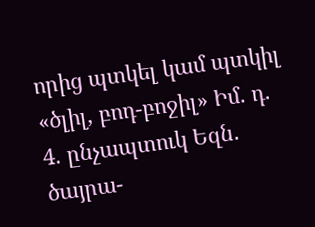որից պտկել կամ պտկիլ «ծլիլ, բոդ-բոջիլ» Իմ. դ. 4. ընչապտուկ Եզն. ծայրա-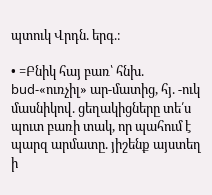պտուկ Վրդն. երգ.։

• =Բնիկ հայ բառ՝ հնխ. bud-«ուռչիլ» ար-մատից, հյ. -ուկ մասնիկով. ցեղակիցները տե՛ս պուտ բառի տակ, որ պահում է պարզ արմատը. յիշենք այստեղ ի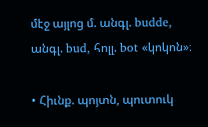մէջ այլոց մ. անգլ. budde, անգլ. bud, հոլլ. bot «կոկոն»։

• Հիւնք. պոյտն, պուտուկ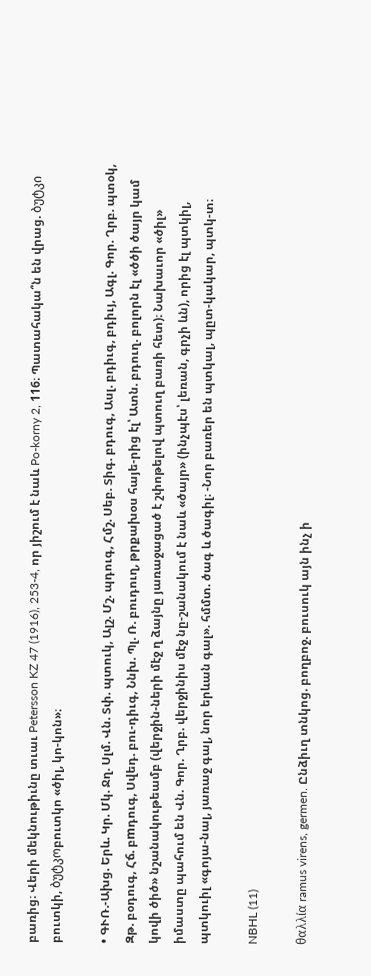բառից։ Վերի մեկնութիւնը տւաւ Petersson KZ 47 (1916), 253-4, որ յիշում է նաև Po-korny 2, 116։ Պատահակա՞ն են վրաց. ბუტკი բուտկի, ბუტკოբուտկո «ծիլ, կո-կոն»։

• ԳՒՌ.-Ախց. Երև. Կր. Մկ. Ջղ. Սլմ. Վն. Տփ. պտուկ, Ալշ. Մշ. պդուգ, Հմշ. Սեբ. Տիգ. բդուգ, Ասլ. բդիւգ, բդիւյ, Ագլ. Գոր. Ղրբ. պտօկ, Զթ. բօդուգ, Հճ. բmդուգ, Սվեդ. բու-դիւգ, Ննխ. Պլ. Ռ. բուդուղ, թրքախօս հայե-րից էլ՝ Ատն. բդուղ. բոլորն էլ «ծծի ծայր կամ կովի ծիծ» նշանակութեամբ (վերջին-ների մէջ ղ ձայնը յառաջացած է շփոթելով պտուղ բառի հետ)։ Նախաւոր «ծիլ» իմաստը պահում են Վն. Գոր. Ղրբ. վերջինիս մէջ նը-շանակում է նաև «ծայր» (ինչպէս՝ լեռան, գրչի ևն), որից էլ պտկիլ, պտկուիլ «գոյա-նալ, յառաջ գալ, նոր երևան գալ». հմմտ. ծագ և ծագիլ։ -Նոր բառեր են պտկալ, պըտ-կակար, պտկ-տ։

NBHL (11)

θαλλία ramus virens, germen. Ընձիւղ տնկոց. բողբոջ. բուսուկ այն ինչ ի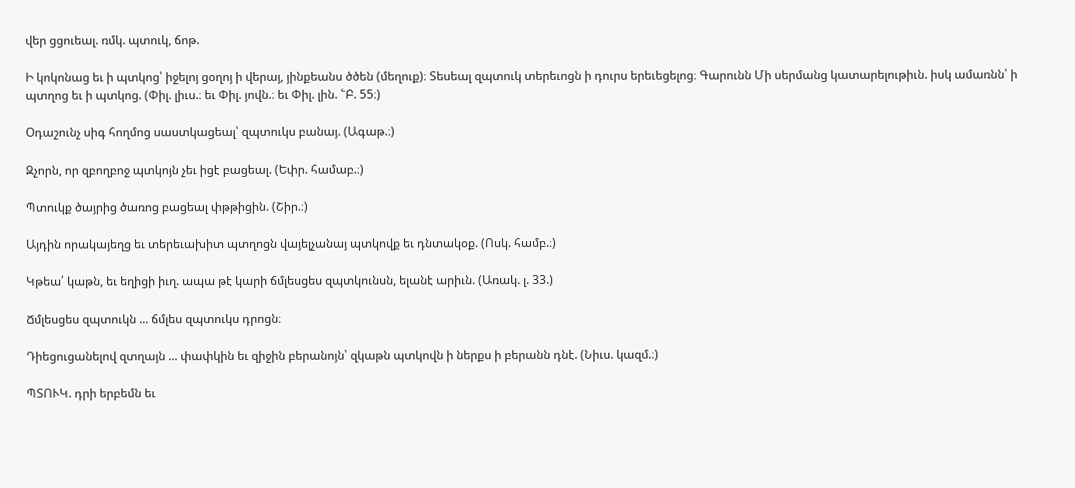վեր ցցուեալ. ռմկ. պտուկ, ճոթ.

Ի կոկոնաց եւ ի պտկոց՝ իջելոյ ցօղոյ ի վերայ, յինքեանս ծծեն (մեղուք)։ Տեսեալ զպտուկ տերեւոցն ի դուրս երեւեցելոց։ Գարունն Մի սերմանց կատարելութիւն. իսկ ամառնն՝ ի պտղոց եւ ի պտկոց. (Փիլ. լիւս.։ եւ Փիլ. յովն.։ եւ Փիլ. լին. ՟Բ. 55։)

Օդաշունչ սիգ հողմոց սաստկացեալ՝ զպտուկս բանայ. (Ագաթ.։)

Զչորն, որ զբողբոջ պտկոյն չեւ իցէ բացեալ. (Եփր. համաբ.։)

Պտուկք ծայրից ծառոց բացեալ փթթիցին. (Շիր.։)

Այդին որակայեղց եւ տերեւախիտ պտղոցն վայելչանայ պտկովք եւ դնտակօք. (Ոսկ. համբ.։)

Կթեա՛ կաթն, եւ եղիցի իւղ. ապա թէ կարի ճմլեսցես զպտկունսն, ելանէ արիւն. (Առակ. լ. 33.)

Ճմլեսցես զպտուկն ... ճմլես զպտուկս դրոցն։

Դիեցուցանելով զտղայն ... փափկին եւ զիջին բերանոյն՝ զկաթն պտկովն ի ներքս ի բերանն դնէ. (Նիւս. կազմ.։)

ՊՏՈՒԿ. դրի երբեմն եւ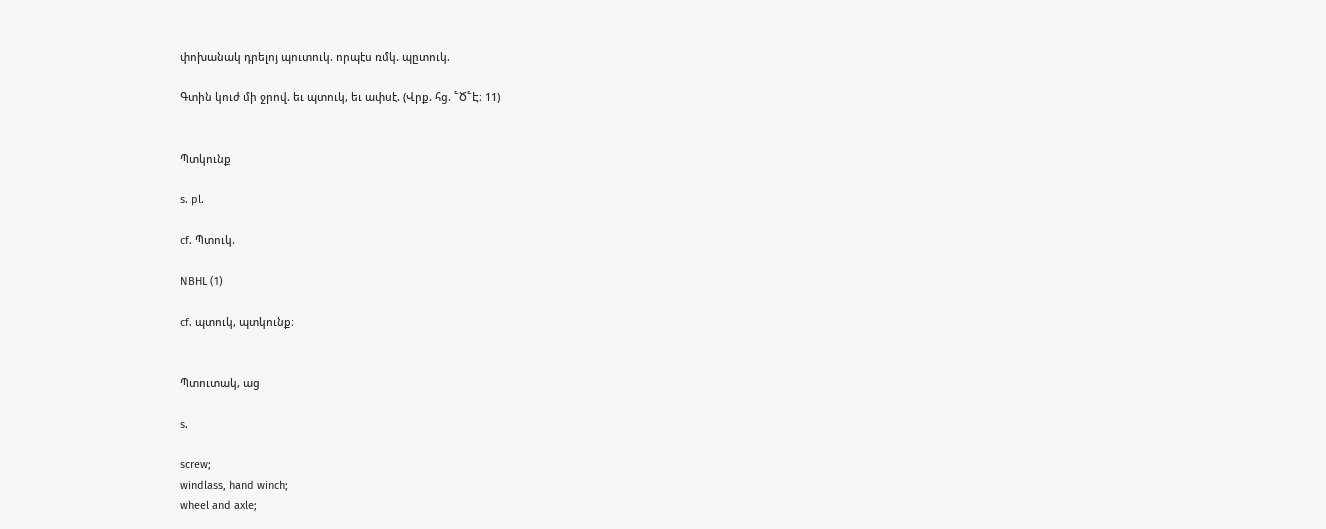փոխանակ դրելոյ պուտուկ. որպէս ռմկ. պըտուկ.

Գտին կուժ մի ջրով. եւ պտուկ, եւ ափսէ. (Վրք. հց. ՟Ծ՟Է։ 11)


Պտկունք

s. pl.

cf. Պտուկ.

NBHL (1)

cf. պտուկ, պտկունք։


Պտուտակ, աց

s.

screw;
windlass, hand winch;
wheel and axle;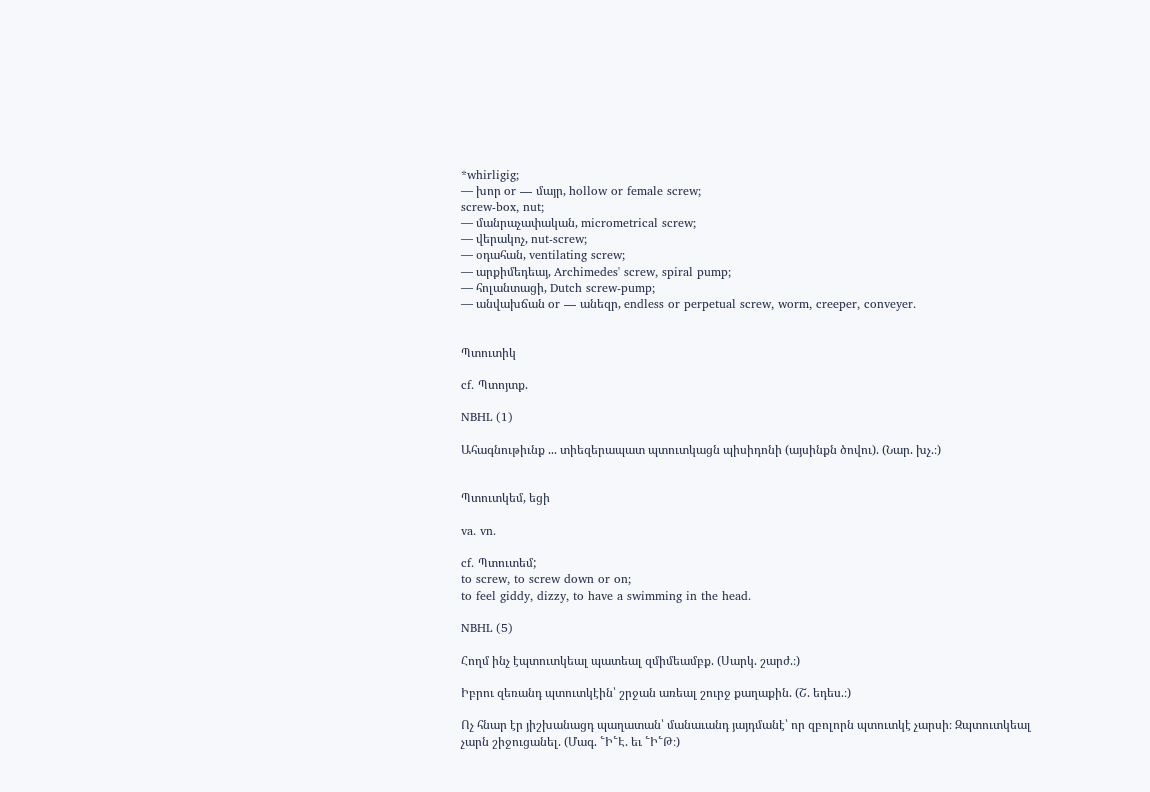*whirligig;
— խոր or — մայր, hollow or female screw;
screw-box, nut;
— մանրաչափական, micrometrical screw;
— վերակոչ, nut-screw;
— օդահան, ventilating screw;
— արքիմեդեայ, Archimedes' screw, spiral pump;
— հոլանտացի, Dutch screw-pump;
— անվախճան or — անեզր, endless or perpetual screw, worm, creeper, conveyer.


Պտուտիկ

cf. Պտոյտք.

NBHL (1)

Ահագնութիւնք ... տիեզերապատ պտուտկացն պիսիդոնի (այսինքն ծովու). (Նար. խչ.։)


Պտուտկեմ, եցի

va. vn.

cf. Պտուտեմ;
to screw, to screw down or on;
to feel giddy, dizzy, to have a swimming in the head.

NBHL (5)

Հողմ ինչ էպտուտկեալ պատեալ զմիմեամբք. (Սարկ. շարժ.։)

Իբրու զեռանդ պտուտկէին՝ շրջան առեալ շուրջ քաղաքին. (Շ. եդես.։)

Ոչ հնար էր յիշխանացդ պաղատան՝ մանաւանդ յայդմանէ՝ որ զբոլորն պտուտկէ չարսի։ Զպտուտկեալ չարն շիջուցանել. (Մագ. ՟Ի՟Է. եւ ՟Ի՟Թ։)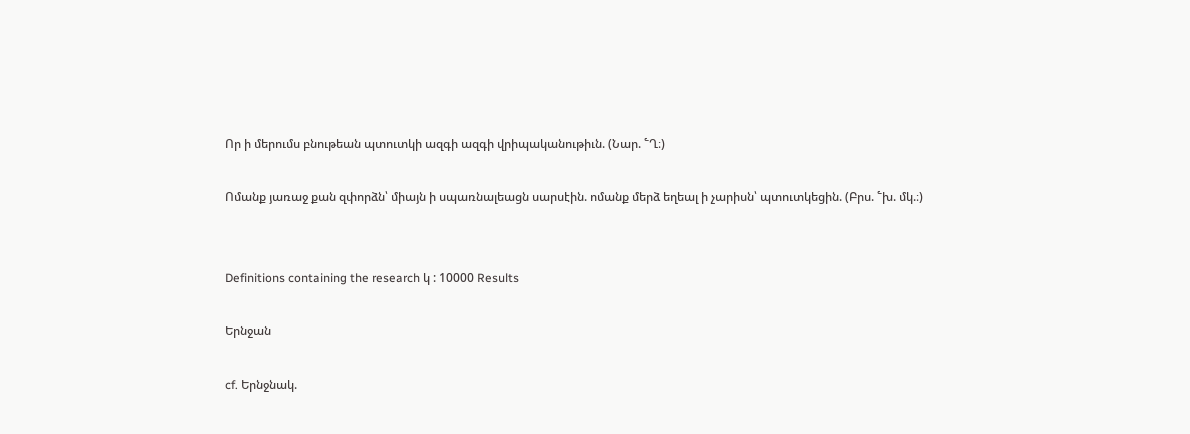Որ ի մերումս բնութեան պտուտկի ազգի ազգի վրիպականութիւն. (Նար. ՟Ղ։)

Ոմանք յառաջ քան զփորձն՝ միայն ի սպառնալեացն սարսէին. ոմանք մերձ եղեալ ի չարիսն՝ պտուտկեցին. (Բրս. ՟խ. մկ.։)


Definitions containing the research կ : 10000 Results

Երնջան

cf. Երնջնակ.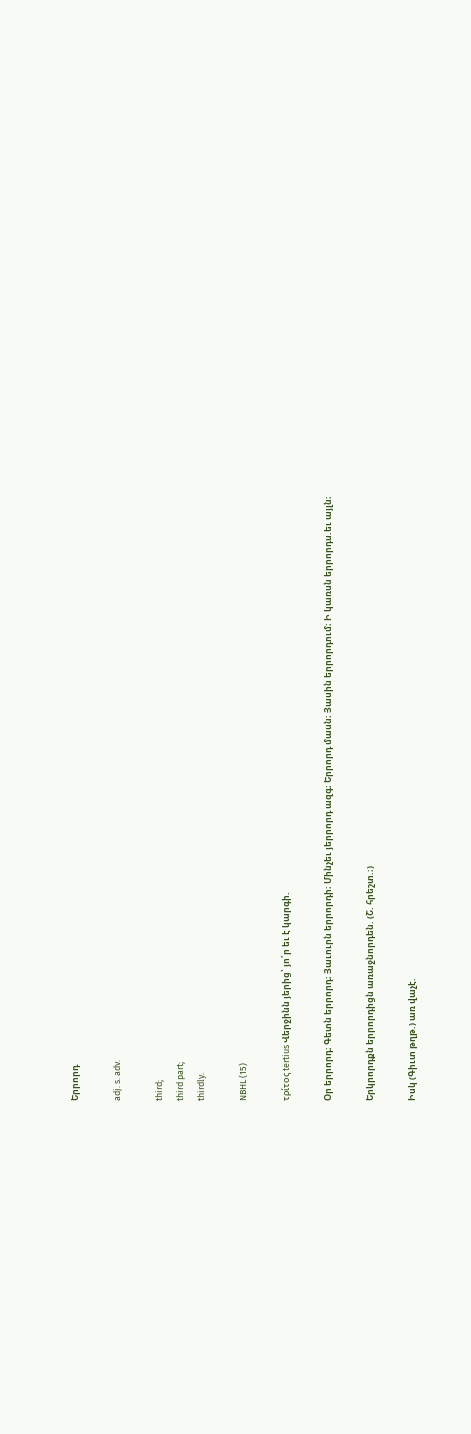Երրորդ

adj. s. adv.

third;
third part;
thirdly.

NBHL (15)

τρίτος tertius Վերջինն յերից՝ յո՛ր եւ է կարգի.

Օր երրորդ։ Գետն երրորդ։ Յաւուրն երրորդի։ Մինչեւ յերրորդ ազգ։ Երրորդ մասն։ Յասին երրորդում։ Ի կառսն երրորդս.եւ այլն։

Երկրորդքն երրորդիցն առաջնորդեն. (Շ. հրեշտ.։)

Իսկ (Գիւտ թղթ.) առ վաչէ.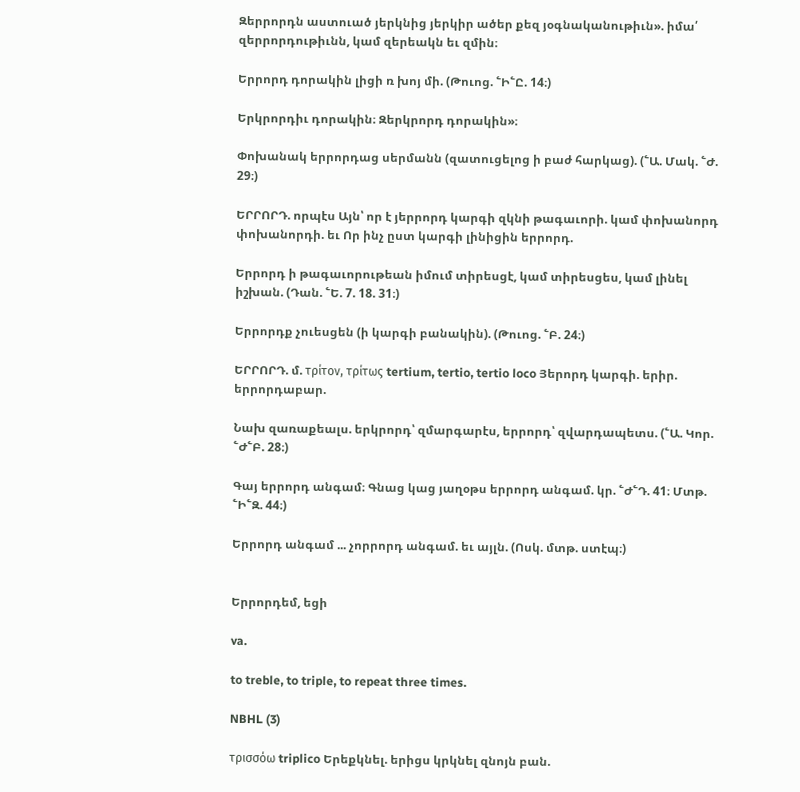Զերրորդն աստուած յերկնից յերկիր ածեր քեզ յօգնականութիւն». իմա՛ զերրորդութիւնն, կամ զերեակն եւ զմին։

Երրորդ դորակին լիցի ռ խոյ մի. (Թուոց. ՟Ի՟Ը. 14։)

Երկրորդիւ դորակին։ Զերկրորդ դորակին»։

Փոխանակ երրորդաց սերմանն (զատուցելոց ի բաժ հարկաց). (՟Ա. Մակ. ՟Ժ. 29։)

ԵՐՐՈՐԴ. որպէս Այն՝ որ է յերրորդ կարգի զկնի թագաւորի. կամ փոխանորդ փոխանորդի. եւ Որ ինչ ըստ կարգի լինիցին երրորդ.

Երրորդ ի թագաւորութեան իմում տիրեսցէ, կամ տիրեսցես, կամ լինել իշխան. (Դան. ՟Ե. 7. 18. 31։)

Երրորդք չուեսցեն (ի կարգի բանակին). (Թուոց. ՟Բ. 24։)

ԵՐՐՈՐԴ. մ. τρίτον, τρίτως tertium, tertio, tertio loco Յերորդ կարգի. երիր. երրորդաբար.

Նախ զառաքեալս. երկրորդ՝ զմարգարէս, երրորդ՝ զվարդապետս. (՟Ա. Կոր. ՟Ժ՟Բ. 28։)

Գայ երրորդ անգամ։ Գնաց կաց յաղօթս երրորդ անգամ. կր. ՟Ժ՟Դ. 41։ Մտթ. ՟Ի՟Զ. 44։)

Երրորդ անգամ ... չորրորդ անգամ. եւ այլն. (Ոսկ. մտթ. ստէպ։)


Երրորդեմ, եցի

va.

to treble, to triple, to repeat three times.

NBHL (3)

τρισσόω triplico Երեքկնել. երիցս կրկնել զնոյն բան.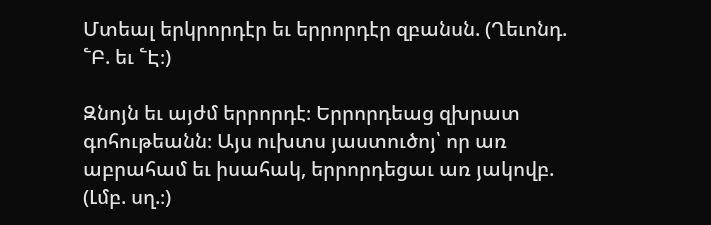Մտեալ երկրորդէր եւ երրորդէր զբանսն. (Ղեւոնդ. ՟Բ. եւ ՟Է։)

Զնոյն եւ այժմ երրորդէ։ Երրորդեաց զխրատ գոհութեանն։ Այս ուխտս յաստուծոյ՝ որ առ աբրահամ եւ իսահակ, երրորդեցաւ առ յակովբ. (Լմբ. սղ.։)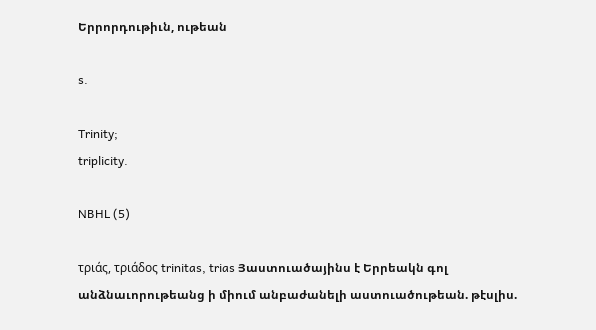Երրորդութիւն, ութեան

s.

Trinity;
triplicity.

NBHL (5)

τριάς, τριάδος trinitas, trias Յաստուածայինս է Երրեակն գոլ անձնաւորութեանց ի միում անբաժանելի աստուածութեան. թէսլիս.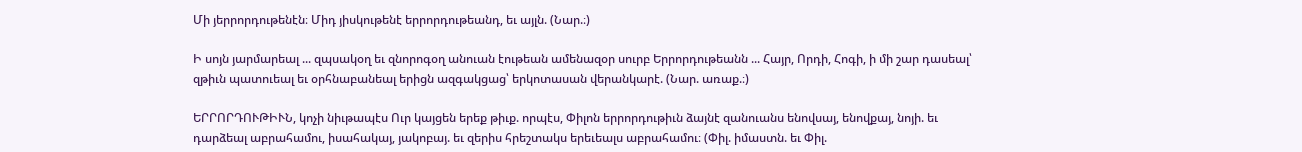Մի յերրորդութենէն։ Միդ յիսկութենէ երրորդութեանդ, եւ այլն. (Նար.։)

Ի սոյն յարմարեալ ... զպսակօղ եւ զնորոգօղ անուան էութեան ամենազօր սուրբ Երրորդութեանն ... Հայր, Որդի, Հոգի, ի մի շար դասեալ՝ զթիւն պատուեալ եւ օրհնաբանեալ երիցն ազգակցաց՝ երկոտասան վերանկարէ. (Նար. առաք.։)

ԵՐՐՈՐԴՈՒԹԻՒՆ, կոչի նիւթապէս Ուր կայցեն երեք թիւք. որպէս, Փիլոն երրորդութիւն ձայնէ զանուանս ենովսայ, ենովքայ, նոյի. եւ դարձեալ աբրահամու, իսահակայ, յակոբայ. եւ զերիս հրեշտակս երեւեալս աբրահամու։ (Փիլ. իմաստն. եւ Փիլ.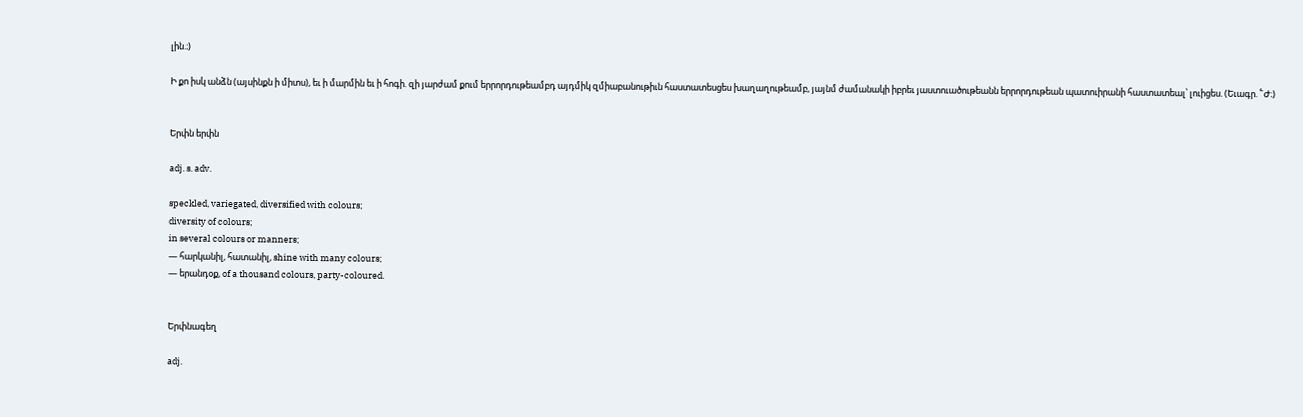լին.։)

Ի քո իսկ անձն (այսինքն ի միտս), եւ ի մարմին եւ ի հոգի. զի յարժամ քում երրորդութեամբդ այդմիկ զմիաբանութիւն հաստատեսցես խաղաղութեամբ, յայնմ ժամանակի իբրեւ յաստուածութեանն երրորդութեան պատուիրանի հաստատեալ՝ լուիցես. (Եւագր. ՟Ժ։)


Երփն երփն

adj. s. adv.

speckled, variegated, diversified with colours;
diversity of colours;
in several colours or manners;
— հարկանիլ, հատանիլ, shine with many colours;
— երանդօք, of a thousand colours, party-coloured.


Երփնագեղ

adj.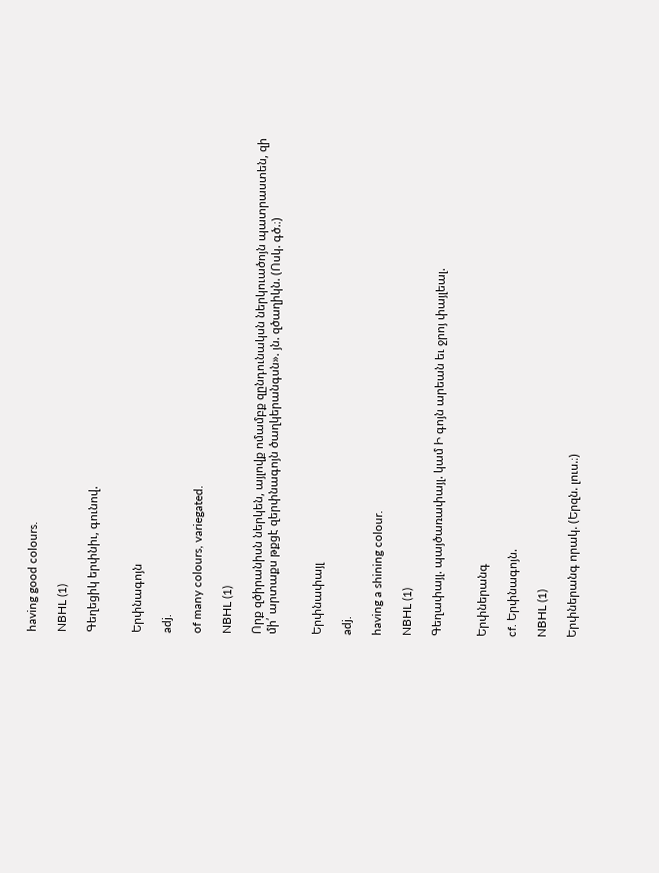having good colours.

NBHL (1)

Գեղեցիկ երփնիւ, գունով.


Երփնագոյն

adj.

of many colours, variegated.

NBHL (1)

Որք զծիրանիսն ներկեն, այլովք ոմամբք զընդունակսն ներկուածոյն պատրաստեն, զի մի՛ արտաքս թքցէ զերփնագոյն ծաղկերանգսն». յն. զծաղիկն. (Ոսկ. գծ.։)


Երփնափայլ

adj.

having a shining colour.

NBHL (1)

Գեղափայլ. պայծառափայլ. կամ Ի գոյն արեան եւ ջրոյ փայլեալ.


Երփներանգ

cf. Երփնագոյն.

NBHL (1)

Երփներանգ որակ. (Երզն. լուս.։)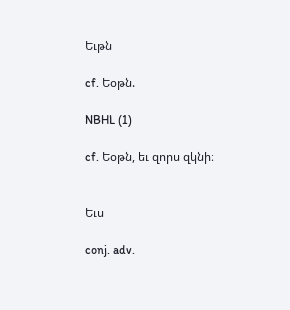Եւթն

cf. Եօթն.

NBHL (1)

cf. Եօթն, եւ զորս զկնի։


Եւս

conj. adv.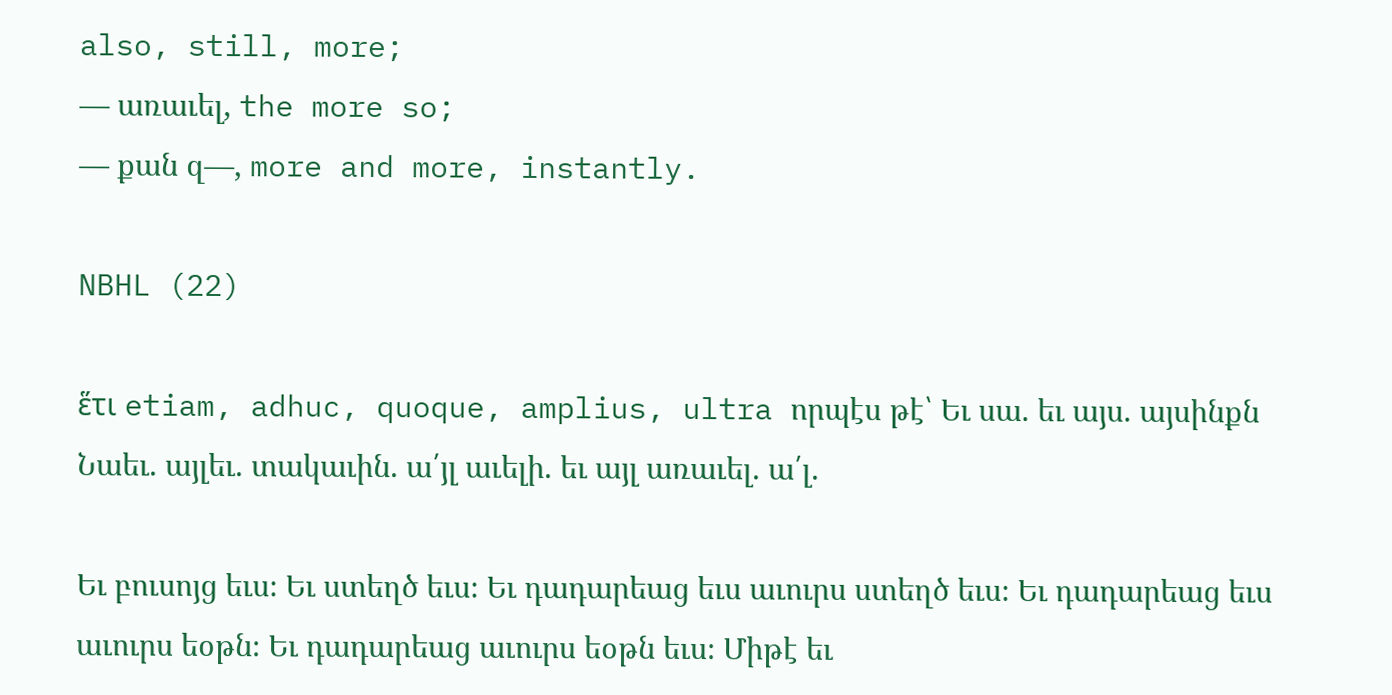also, still, more;
— առաւել, the more so;
— քան զ—, more and more, instantly.

NBHL (22)

ἕτι etiam, adhuc, quoque, amplius, ultra որպէս թէ՝ Եւ սա. եւ այս. այսինքն Նաեւ. այլեւ. տակաւին. ա՛յլ աւելի. եւ այլ առաւել. ա՛լ.

Եւ բուսոյց եւս։ Եւ ստեղծ եւս։ Եւ դադարեաց եւս աւուրս ստեղծ եւս։ Եւ դադարեաց եւս աւուրս եօթն։ Եւ դադարեաց աւուրս եօթն եւս։ Միթէ եւ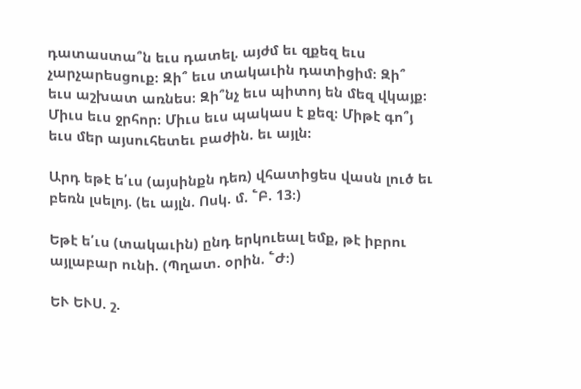դատաստա՞ն եւս դատել. այժմ եւ զքեզ եւս չարչարեսցուք։ Զի՞ եւս տակաւին դատիցիմ։ Զի՞ եւս աշխատ առնես։ Զի՞նչ եւս պիտոյ են մեզ վկայք։ Միւս եւս ջրհոր։ Միւս եւս պակաս է քեզ։ Միթէ գո՞յ եւս մեր այսուհետեւ բաժին. եւ այլն։

Արդ եթէ ե՛ւս (այսինքն դեռ) վհատիցես վասն լուծ եւ բեռն լսելոյ. (եւ այլն. Ոսկ. մ. ՟Բ. 13։)

Եթէ ե՛ւս (տակաւին) ընդ երկուեալ եմք, թէ իբրու այլաբար ունի. (Պղատ. օրին. ՟Ժ։)

ԵՒ ԵՒՍ. շ.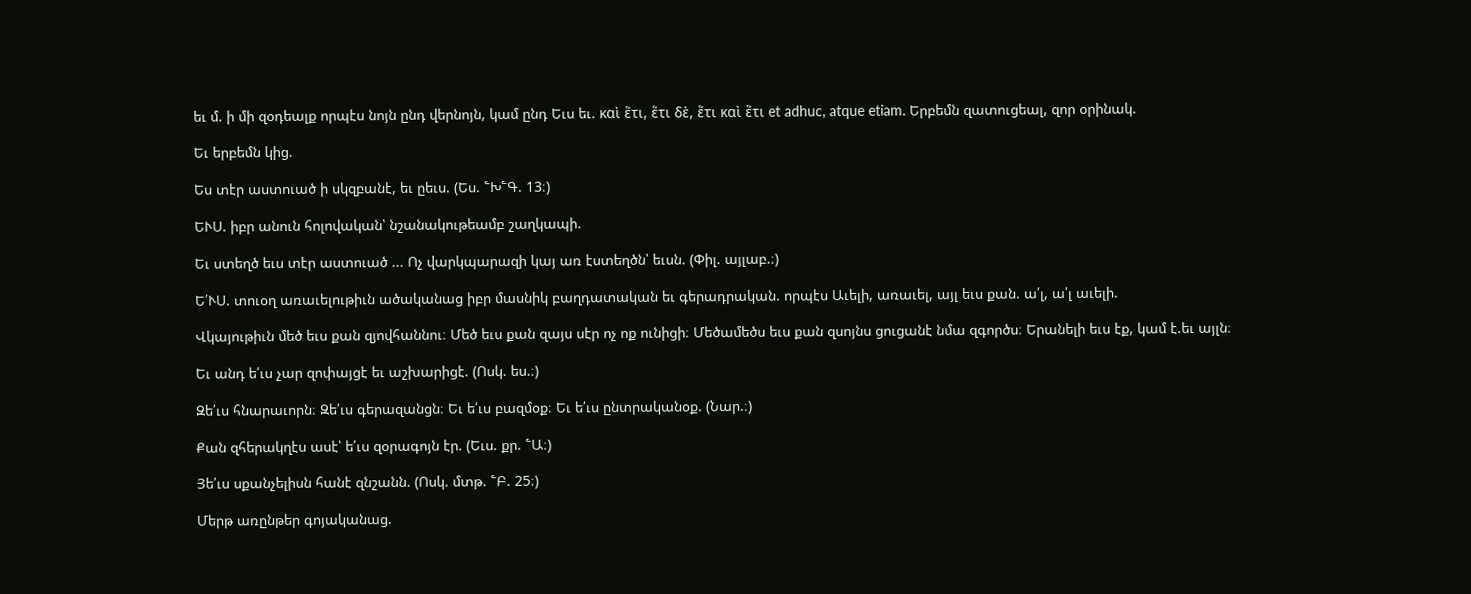եւ մ. ի մի զօդեալք որպէս նոյն ընդ վերնոյն, կամ ընդ Եւս եւ. καὶ ἕτι, ἕτι δὲ, ἕτι καὶ ἕτι et adhuc, atque etiam. Երբեմն զատուցեալ, զոր օրինակ.

Եւ երբեմն կից.

Ես տէր աստուած ի սկզբանէ, եւ ըեւս. (Ես. ՟Խ՟Գ. 13։)

ԵՒՍ. իբր անուն հոլովական՝ նշանակութեամբ շաղկապի.

Եւ ստեղծ եւս տէր աստուած ... Ոչ վարկպարազի կայ առ էստեղծն՝ եւսն. (Փիլ. այլաբ.։)

Ե՛ՒՍ. տուօղ առաւելութիւն ածականաց իբր մասնիկ բաղդատական եւ գերադրական. որպէս Աւելի, առաւել, այլ եւս քան. ա՛լ, ա՛լ աւելի.

Վկայութիւն մեծ եւս քան զյովհաննու։ Մեծ եւս քան զայս սէր ոչ ոք ունիցի։ Մեծամեծս եւս քան զսոյնս ցուցանէ նմա զգործս։ Երանելի եւս էք, կամ է.եւ այլն։

Եւ անդ ե՛ւս չար զոփայցէ եւ աշխարիցէ. (Ոսկ. ես.։)

Զե՛ւս հնարաւորն։ Զե՛ւս գերազանցն։ Եւ ե՛ւս բազմօք։ Եւ ե՛ւս ընտրականօք. (Նար.։)

Քան զհերակղէս ասէ՝ ե՛ւս զօրագոյն էր. (Եւս. քր. ՟Ա։)

Յե՛ւս սքանչելիսն հանէ զնշանն. (Ոսկ. մտթ. ՟Բ. 25։)

Մերթ առընթեր գոյականաց.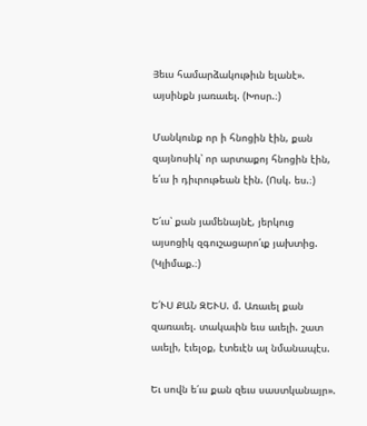Յեւս համարձակութիւն ելանէ». այսինքն յառաւել. (Խոսր.։)

Մանկունք որ ի հնոցին էին, քան զայնոսիկ՝ որ արտաքոյ հնոցին էին, ե՛ւս ի դիւրութեան էին. (Ոսկ. ես.։)

Ե՛ւս՝ քան յամենայնէ, յերկուց այսոցիկ զգուշացարո՛ւք յախտից. (Կլիմաք.։)

Ե՛ՒՍ ՔԱՆ ԶԵՒՍ. մ. Առաւել քան զառաւել. տակաւին եւս աւելի. շատ աւելի, էւելօք, էտեւէն ալ նմանապէս.

Եւ սովն ե՛ւս քան զեւս սաստկանայր».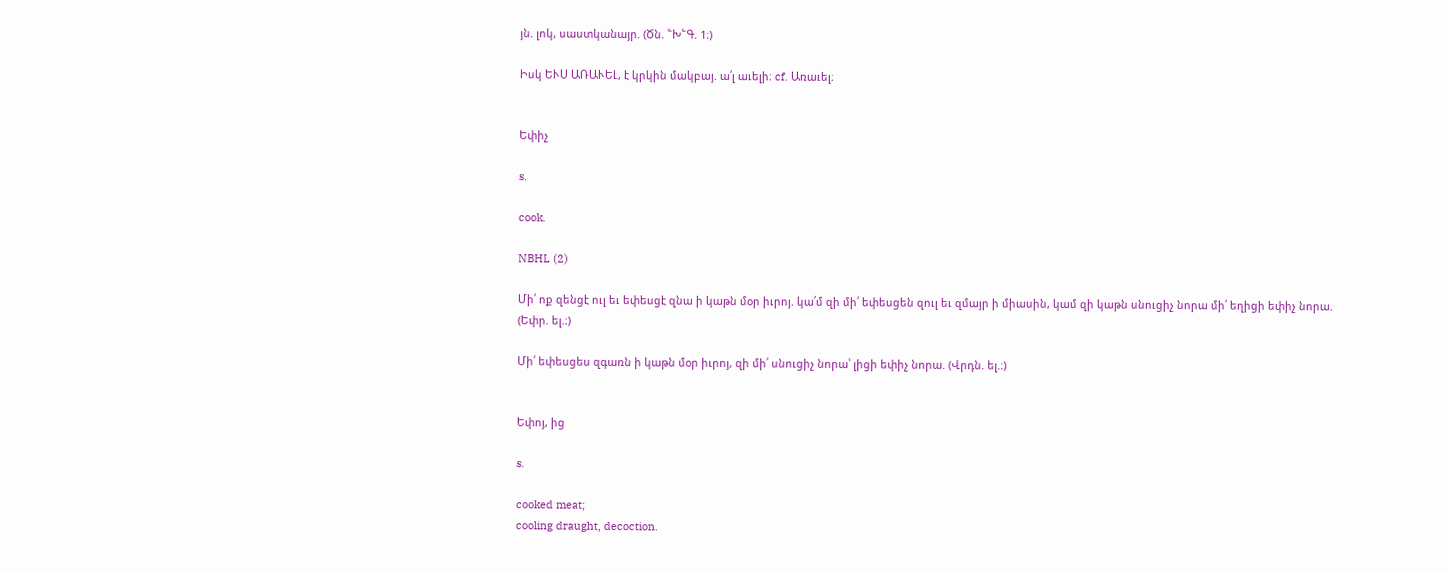յն. լոկ, սաստկանայր. (Ծն. ՟Խ՟Գ. 1։)

Իսկ ԵՒՍ ԱՌԱՒԵԼ, է կրկին մակբայ. ա՛լ աւելի։ cf. Առաւել։


Եփիչ

s.

cook.

NBHL (2)

Մի՛ ոք զենցէ ուլ եւ եփեսցէ զնա ի կաթն մօր իւրոյ. կա՛մ զի մի՛ եփեսցեն զուլ եւ զմայր ի միասին, կամ զի կաթն սնուցիչ նորա մի՛ եղիցի եփիչ նորա. (Եփր. ել.։)

Մի՛ եփեսցես զգառն ի կաթն մօր իւրոյ, զի մի՛ սնուցիչ նորա՝ լիցի եփիչ նորա. (Վրդն. ել.։)


Եփոյ, ից

s.

cooked meat;
cooling draught, decoction.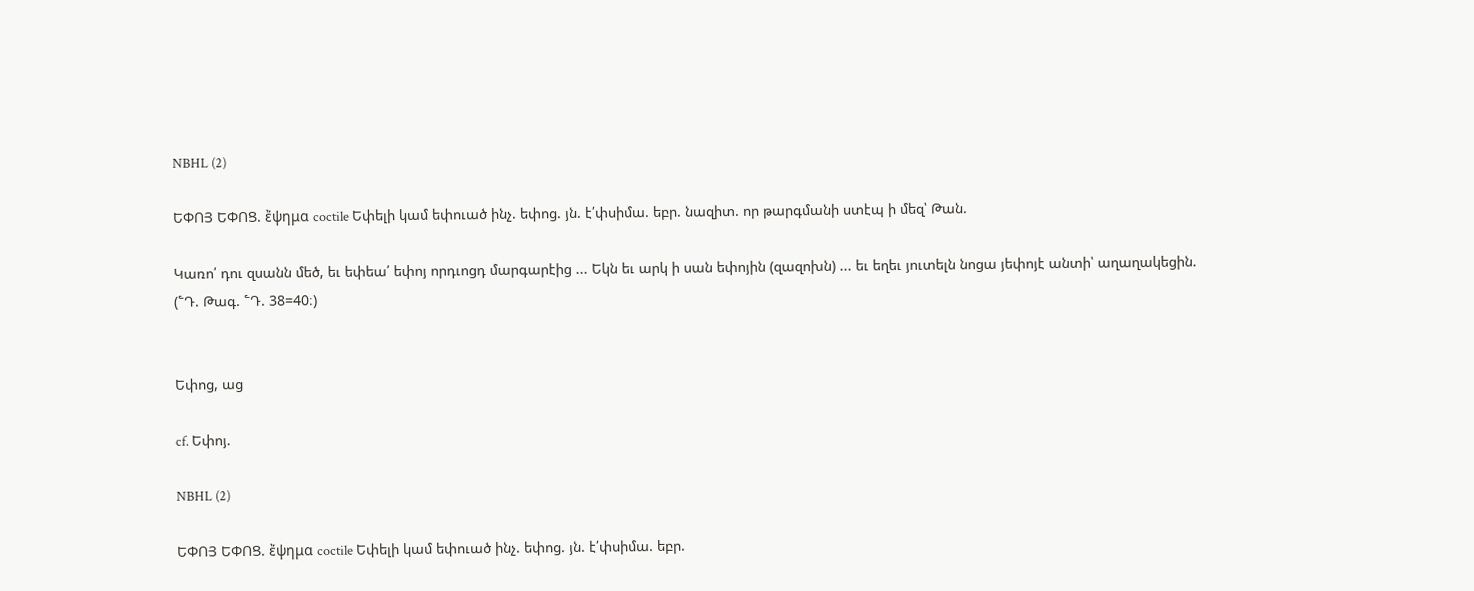NBHL (2)

ԵՓՈՅ ԵՓՈՑ. ἔψημα coctile Եփելի կամ եփուած ինչ. եփոց. յն. է՛փսիմա. եբր. նազիտ. որ թարգմանի ստէպ ի մեզ՝ Թան.

Կառո՛ դու զսանն մեծ, եւ եփեա՛ եփոյ որդւոցդ մարգարէից ... Եկն եւ արկ ի սան եփոյին (զազոխն) ... եւ եղեւ յուտելն նոցա յեփոյէ անտի՝ աղաղակեցին. (՟Դ. Թագ. ՟Դ. 38=40։)


Եփոց, աց

cf. Եփոյ.

NBHL (2)

ԵՓՈՅ ԵՓՈՑ. ἔψημα coctile Եփելի կամ եփուած ինչ. եփոց. յն. է՛փսիմա. եբր.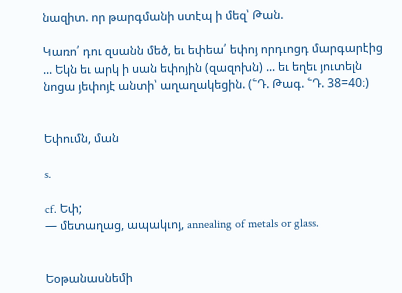նազիտ. որ թարգմանի ստէպ ի մեզ՝ Թան.

Կառո՛ դու զսանն մեծ, եւ եփեա՛ եփոյ որդւոցդ մարգարէից ... Եկն եւ արկ ի սան եփոյին (զազոխն) ... եւ եղեւ յուտելն նոցա յեփոյէ անտի՝ աղաղակեցին. (՟Դ. Թագ. ՟Դ. 38=40։)


Եփումն, ման

s.

cf. Եփ;
— մետաղաց, ապակւոյ, annealing of metals or glass.


Եօթանասնեմի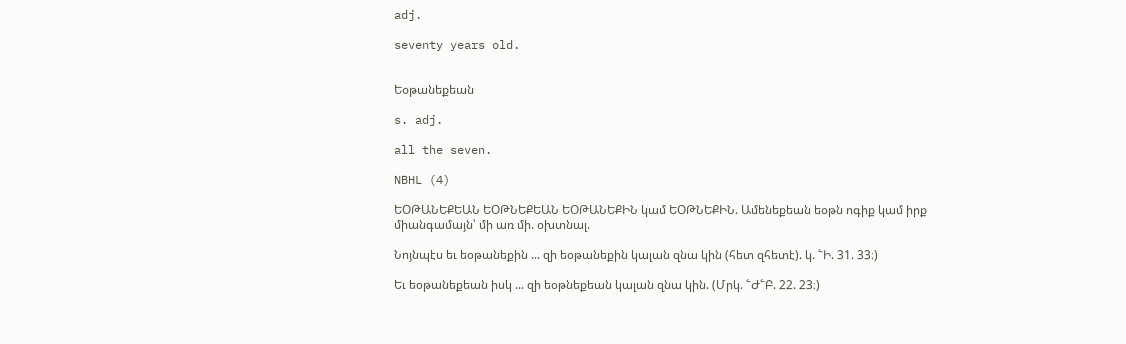adj.

seventy years old.


Եօթանեքեան

s. adj.

all the seven.

NBHL (4)

ԵՕԹԱՆԵՔԵԱՆ ԵՕԹՆԵՔԵԱՆ ԵՕԹԱՆԵՔԻՆ կամ ԵՕԹՆԵՔԻՆ. Ամենեքեան եօթն ոգիք կամ իրք միանգամայն՝ մի առ մի. օխտնալ.

Նոյնպէս եւ եօթանեքին ... զի եօթանեքին կալան զնա կին (հետ զհետէ). կ. ՟Ի. 31. 33։)

Եւ եօթանեքեան իսկ ... զի եօթնեքեան կալան զնա կին. (Մրկ. ՟Ժ՟Բ. 22. 23։)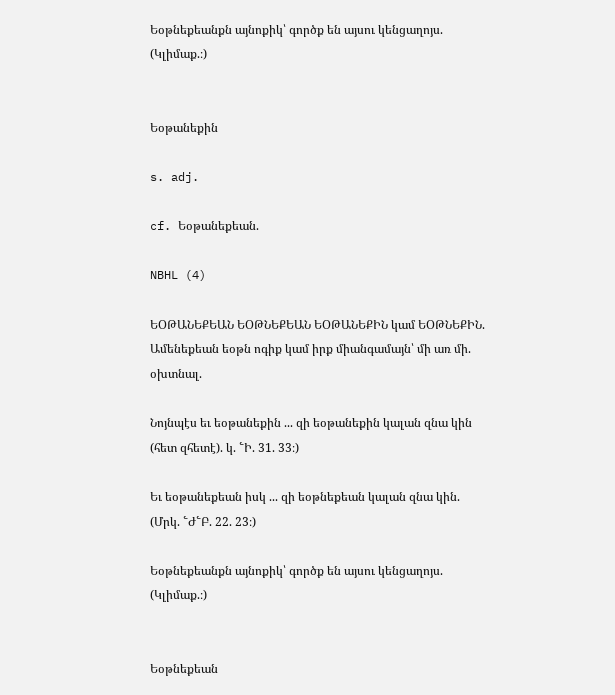Եօթնեքեանքն այնոքիկ՝ գործք են այսու կենցաղոյս. (Կլիմաք.։)


Եօթանեքին

s. adj.

cf. Եօթանեքեան.

NBHL (4)

ԵՕԹԱՆԵՔԵԱՆ ԵՕԹՆԵՔԵԱՆ ԵՕԹԱՆԵՔԻՆ կամ ԵՕԹՆԵՔԻՆ. Ամենեքեան եօթն ոգիք կամ իրք միանգամայն՝ մի առ մի. օխտնալ.

Նոյնպէս եւ եօթանեքին ... զի եօթանեքին կալան զնա կին (հետ զհետէ). կ. ՟Ի. 31. 33։)

Եւ եօթանեքեան իսկ ... զի եօթնեքեան կալան զնա կին. (Մրկ. ՟Ժ՟Բ. 22. 23։)

Եօթնեքեանքն այնոքիկ՝ գործք են այսու կենցաղոյս. (Կլիմաք.։)


Եօթնեքեան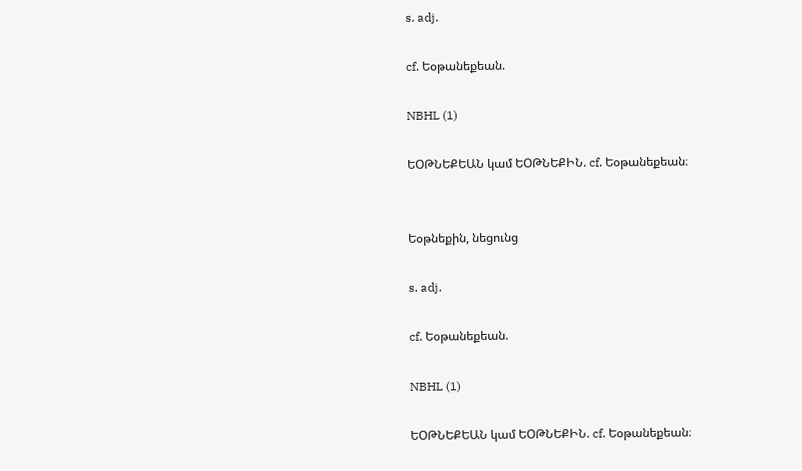s. adj.

cf. Եօթանեքեան.

NBHL (1)

ԵՕԹՆԵՔԵԱՆ կամ ԵՕԹՆԵՔԻՆ. cf. Եօթանեքեան։


Եօթնեքին, նեցունց

s. adj.

cf. Եօթանեքեան.

NBHL (1)

ԵՕԹՆԵՔԵԱՆ կամ ԵՕԹՆԵՔԻՆ. cf. Եօթանեքեան։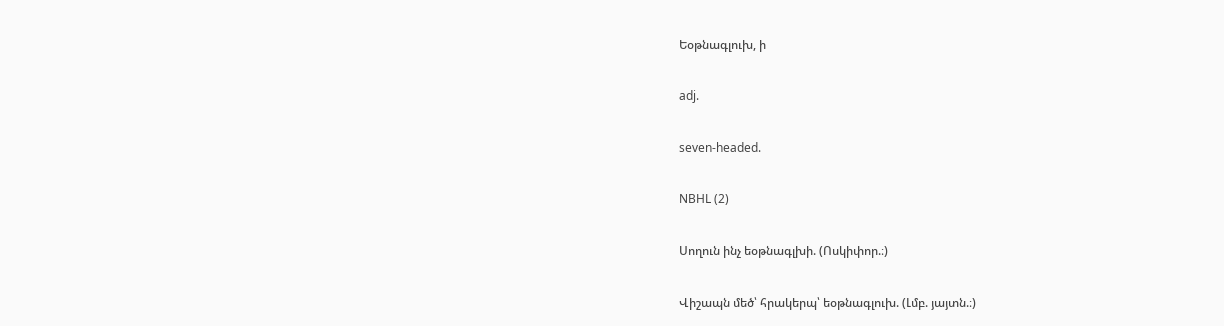Եօթնագլուխ, ի

adj.

seven-headed.

NBHL (2)

Սողուն ինչ եօթնագլխի. (Ոսկիփոր.։)

Վիշապն մեծ՝ հրակերպ՝ եօթնագլուխ. (Լմբ. յայտն.։)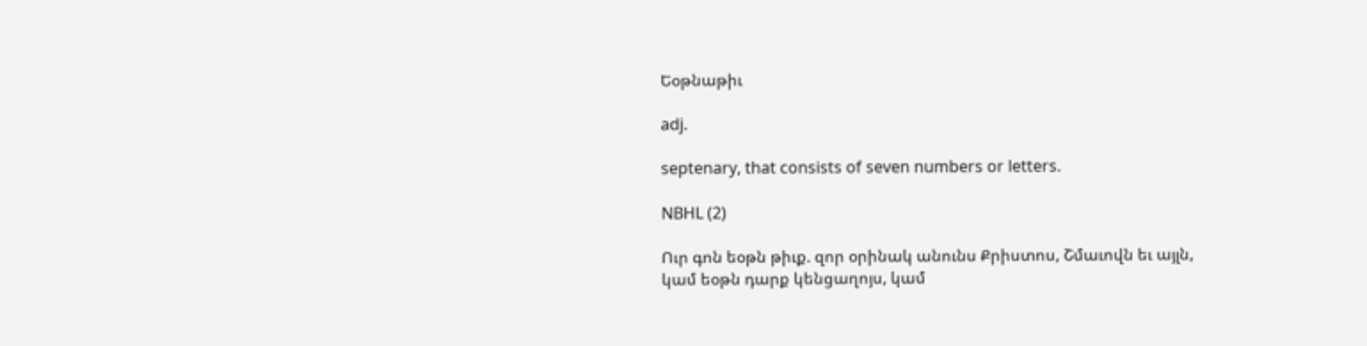Եօթնաթիւ

adj.

septenary, that consists of seven numbers or letters.

NBHL (2)

Ուր գոն եօթն թիւք. զոր օրինակ անունս Քրիստոս, Շմաւովն եւ այլն, կամ եօթն դարք կենցաղոյս, կամ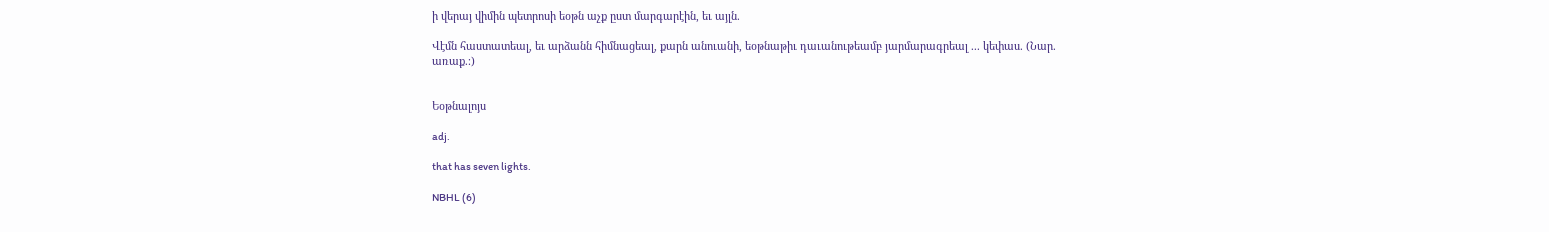ի վերայ վիմին պետրոսի եօթն աչք ըստ մարգարէին, եւ այլն.

Վէմն հաստատեալ, եւ արձանն հիմնացեալ, քարն անուանի, եօթնաթիւ դաւանութեամբ յարմարագրեալ ... կեփաս. (Նար. առաք.։)


Եօթնալոյս

adj.

that has seven lights.

NBHL (6)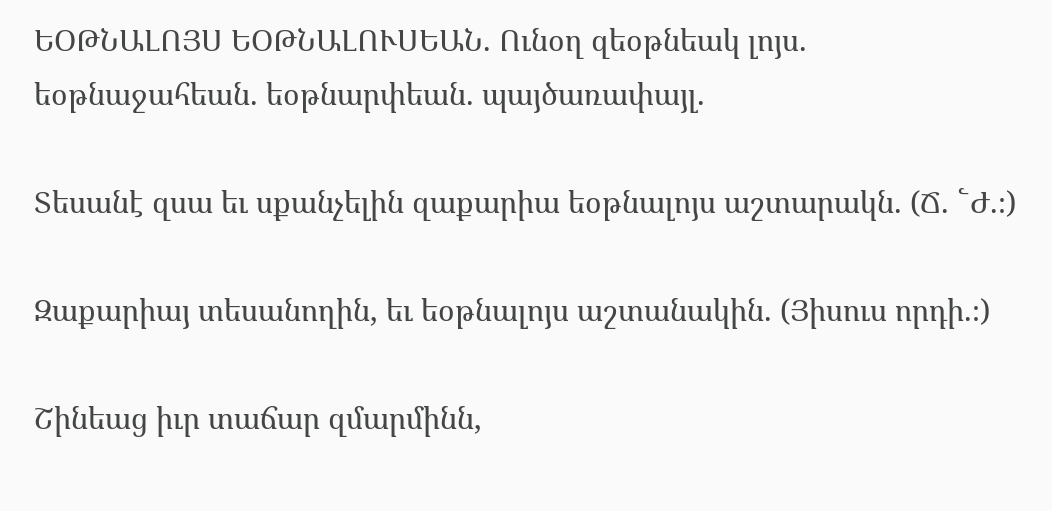ԵՕԹՆԱԼՈՅՍ ԵՕԹՆԱԼՈՒՍԵԱՆ. Ունօղ զեօթնեակ լոյս. եօթնաջահեան. եօթնարփեան. պայծառափայլ.

Տեսանէ զսա եւ սքանչելին զաքարիա եօթնալոյս աշտարակն. (Ճ. ՟Ժ.։)

Զաքարիայ տեսանողին, եւ եօթնալոյս աշտանակին. (Յիսուս որդի.։)

Շինեաց իւր տաճար զմարմինն,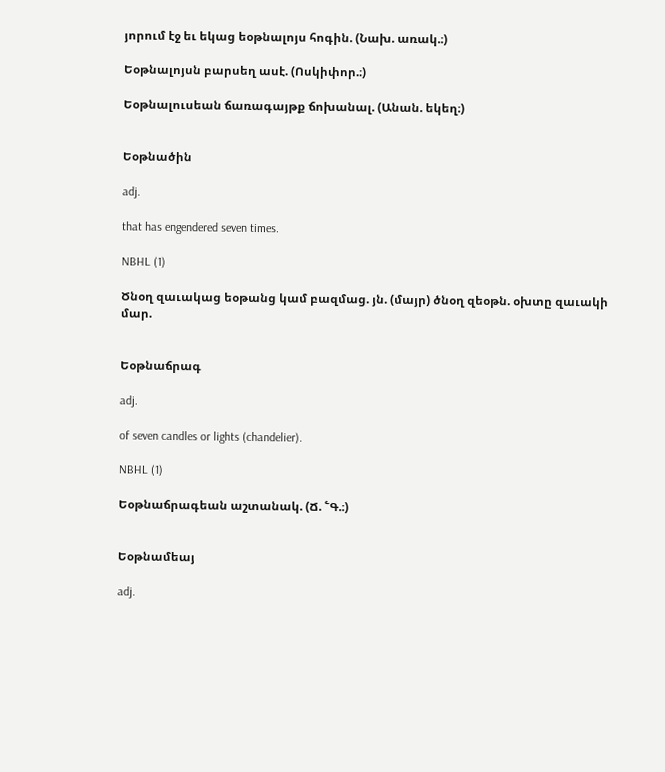յորում էջ եւ եկաց եօթնալոյս հոգին. (Նախ. առակ.։)

Եօթնալոյսն բարսեղ ասէ. (Ոսկիփոր.։)

Եօթնալուսեան ճառագայթք ճոխանալ. (Անան. եկեղ։)


Եօթնածին

adj.

that has engendered seven times.

NBHL (1)

Ծնօղ զաւակաց եօթանց կամ բազմաց. յն. (մայր) ծնօղ զեօթն. օխտը զաւակի մար.


Եօթնաճրագ

adj.

of seven candles or lights (chandelier).

NBHL (1)

Եօթնաճրագեան աշտանակ. (Ճ. ՟Գ.։)


Եօթնամեայ

adj.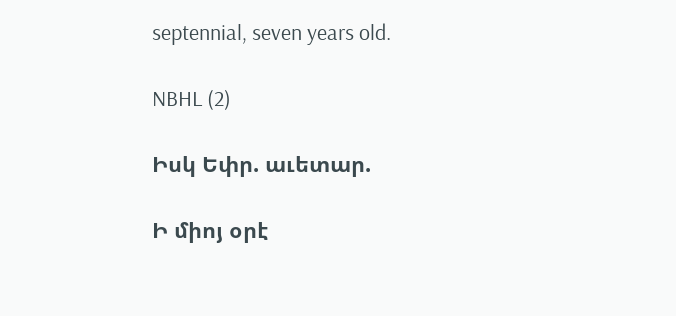septennial, seven years old.

NBHL (2)

Իսկ Եփր. աւետար.

Ի միոյ օրէ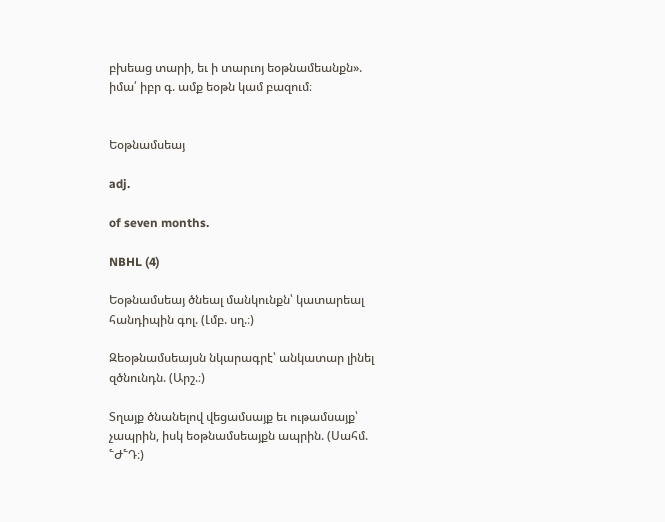բխեաց տարի, եւ ի տարւոյ եօթնամեանքն». իմա՛ իբր գ. ամք եօթն կամ բազում։


Եօթնամսեայ

adj.

of seven months.

NBHL (4)

Եօթնամսեայ ծնեալ մանկունքն՝ կատարեալ հանդիպին գոլ. (Լմբ. սղ.։)

Զեօթնամսեայսն նկարագրէ՝ անկատար լինել զծնունդն. (Արշ.։)

Տղայք ծնանելով վեցամսայք եւ ութամսայք՝ չապրին, իսկ եօթնամսեայքն ապրին. (Սահմ. ՟Ժ՟Դ։)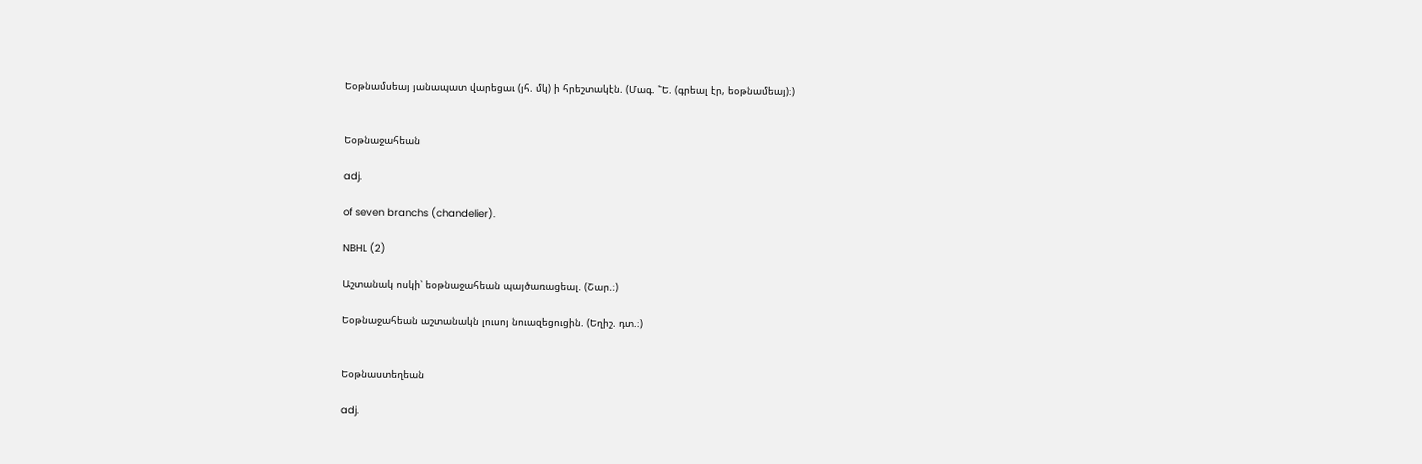Եօթնամսեայ յանապատ վարեցաւ (յհ. մկ) ի հրեշտակէն. (Մագ. ՟Ե. (գրեալ էր, եօթնամեայ)։)


Եօթնաջահեան

adj.

of seven branchs (chandelier).

NBHL (2)

Աշտանակ ոսկի՝ եօթնաջահեան պայծառացեալ. (Շար.։)

Եօթնաջահեան աշտանակն լուսոյ նուազեցուցին. (Եղիշ. դտ.։)


Եօթնաստեղեան

adj.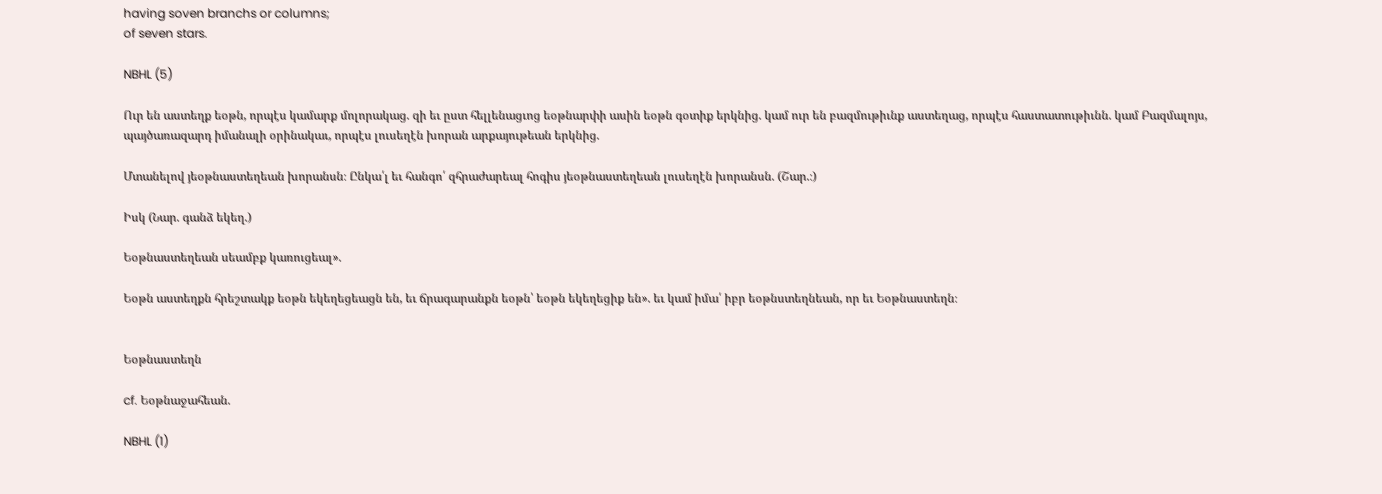having soven branchs or columns;
of seven stars.

NBHL (5)

Ուր են աստեղք եօթն, որպէս կամարք մոլորակաց. զի եւ ըստ հելլենացւոց եօթնարփի ասին եօթն գօտիք երկնից. կամ ուր են բազմութիւնք աստեղաց, որպէս հաստատութիւնն. կամ Բազմալոյս, պայծառազարդ իմանալի օրինակաւ, որպէս լուսեղէն խորան արքայութեան երկնից.

Մտանելով յեօթնաստեղեան խորանսն։ Ընկա՛լ եւ հանգո՛ զհրաժարեալ հոգիս յեօթնաստեղեան լուսեղէն խորանսն. (Շար.։)

Իսկ (Նար. գանձ եկեղ.)

Եօթնաստեղեան սեամբք կառուցեալ».

Եօթն աստեղքն հրեշտակք եօթն եկեղեցեացն են, եւ ճրագարանքն եօթն՝ եօթն եկեղեցիք են». եւ կամ իմա՛ իբր եօթնստեղնեան, որ եւ Եօթնաստեղն։


Եօթնաստեղն

cf. Եօթնաջահեան.

NBHL (1)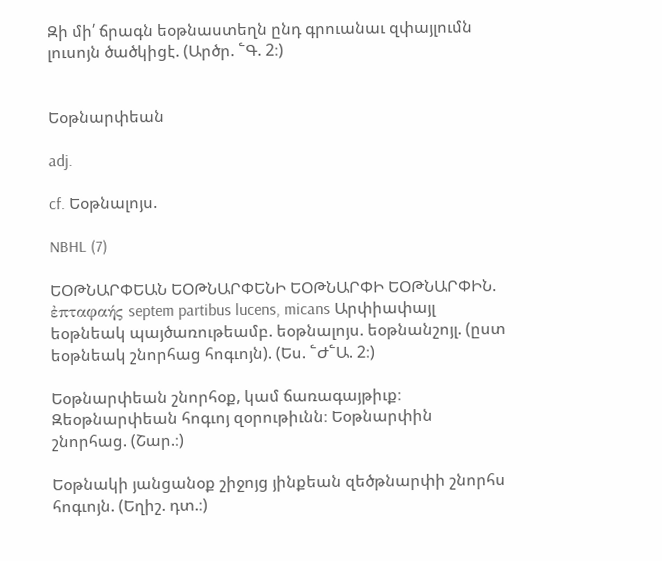Զի մի՛ ճրագն եօթնաստեղն ընդ գրուանաւ զփայլումն լուսոյն ծածկիցէ. (Արծր. ՟Գ. 2։)


Եօթնարփեան

adj.

cf. Եօթնալոյս.

NBHL (7)

ԵՕԹՆԱՐՓԵԱՆ ԵՕԹՆԱՐՓԵՆԻ ԵՕԹՆԱՐՓԻ ԵՕԹՆԱՐՓԻՆ. ἐπταφαής septem partibus lucens, micans Արփիափայլ եօթնեակ պայծառութեամբ. եօթնալոյս. եօթնանշոյլ. (ըստ եօթնեակ շնորհաց հոգւոյն). (Ես. ՟Ժ՟Ա. 2։)

Եօթնարփեան շնորհօք, կամ ճառագայթիւք։ Զեօթնարփեան հոգւոյ զօրութիւնն։ Եօթնարփին շնորհաց. (Շար.։)

Եօթնակի յանցանօք շիջոյց յինքեան զեծթնարփի շնորհս հոգւոյն. (Եղիշ. դտ.։)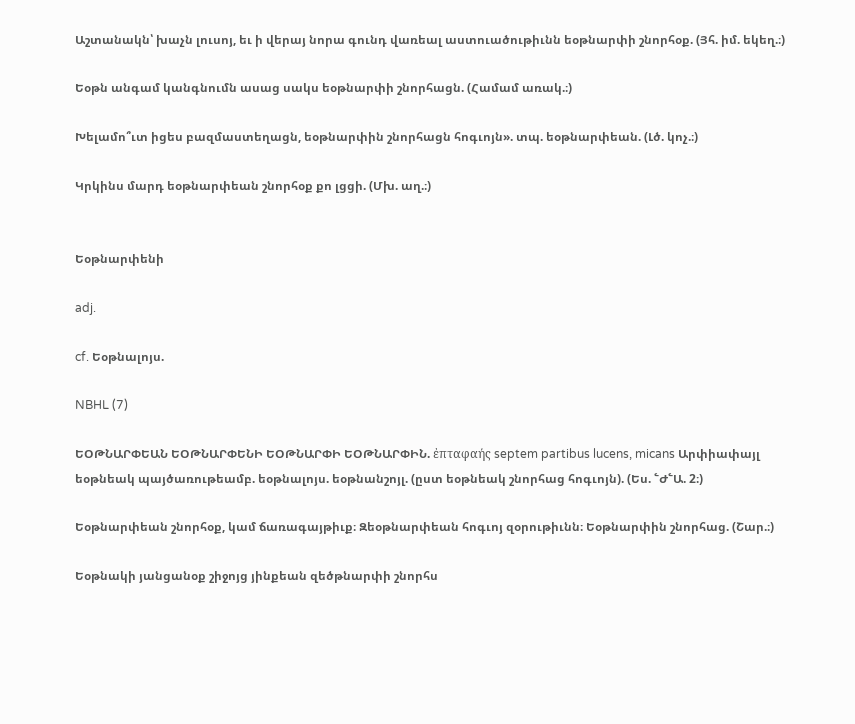Աշտանակն՝ խաչն լուսոյ, եւ ի վերայ նորա գունդ վառեալ աստուածութիւնն եօթնարփի շնորհօք. (Յհ. իմ. եկեղ.։)

Եօթն անգամ կանգնումն ասաց սակս եօթնարփի շնորհացն. (Համամ առակ.։)

Խելամո՞ւտ իցես բազմաստեղացն, եօթնարփին շնորհացն հոգւոյն». տպ. եօթնարփեան. (Լծ. կոչ.։)

Կրկինս մարդ եօթնարփեան շնորհօք քո լցցի. (Մխ. աղ.։)


Եօթնարփենի

adj.

cf. Եօթնալոյս.

NBHL (7)

ԵՕԹՆԱՐՓԵԱՆ ԵՕԹՆԱՐՓԵՆԻ ԵՕԹՆԱՐՓԻ ԵՕԹՆԱՐՓԻՆ. ἐπταφαής septem partibus lucens, micans Արփիափայլ եօթնեակ պայծառութեամբ. եօթնալոյս. եօթնանշոյլ. (ըստ եօթնեակ շնորհաց հոգւոյն). (Ես. ՟Ժ՟Ա. 2։)

Եօթնարփեան շնորհօք, կամ ճառագայթիւք։ Զեօթնարփեան հոգւոյ զօրութիւնն։ Եօթնարփին շնորհաց. (Շար.։)

Եօթնակի յանցանօք շիջոյց յինքեան զեծթնարփի շնորհս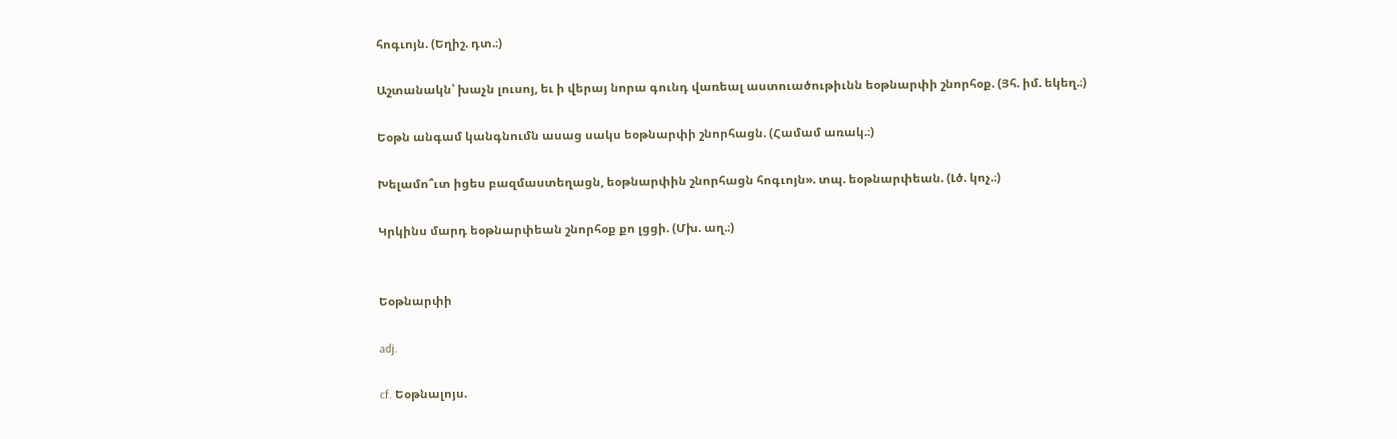հոգւոյն. (Եղիշ. դտ.։)

Աշտանակն՝ խաչն լուսոյ, եւ ի վերայ նորա գունդ վառեալ աստուածութիւնն եօթնարփի շնորհօք. (Յհ. իմ. եկեղ.։)

Եօթն անգամ կանգնումն ասաց սակս եօթնարփի շնորհացն. (Համամ առակ.։)

Խելամո՞ւտ իցես բազմաստեղացն, եօթնարփին շնորհացն հոգւոյն». տպ. եօթնարփեան. (Լծ. կոչ.։)

Կրկինս մարդ եօթնարփեան շնորհօք քո լցցի. (Մխ. աղ.։)


Եօթնարփի

adj.

cf. Եօթնալոյս.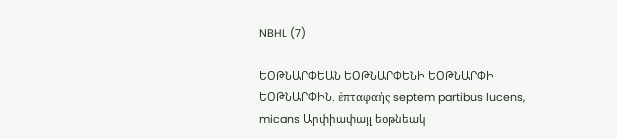NBHL (7)

ԵՕԹՆԱՐՓԵԱՆ ԵՕԹՆԱՐՓԵՆԻ ԵՕԹՆԱՐՓԻ ԵՕԹՆԱՐՓԻՆ. ἐπταφαής septem partibus lucens, micans Արփիափայլ եօթնեակ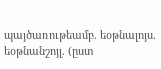պայծառութեամբ. եօթնալոյս. եօթնանշոյլ. (ըստ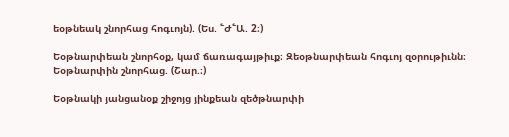եօթնեակ շնորհաց հոգւոյն). (Ես. ՟Ժ՟Ա. 2։)

Եօթնարփեան շնորհօք, կամ ճառագայթիւք։ Զեօթնարփեան հոգւոյ զօրութիւնն։ Եօթնարփին շնորհաց. (Շար.։)

Եօթնակի յանցանօք շիջոյց յինքեան զեծթնարփի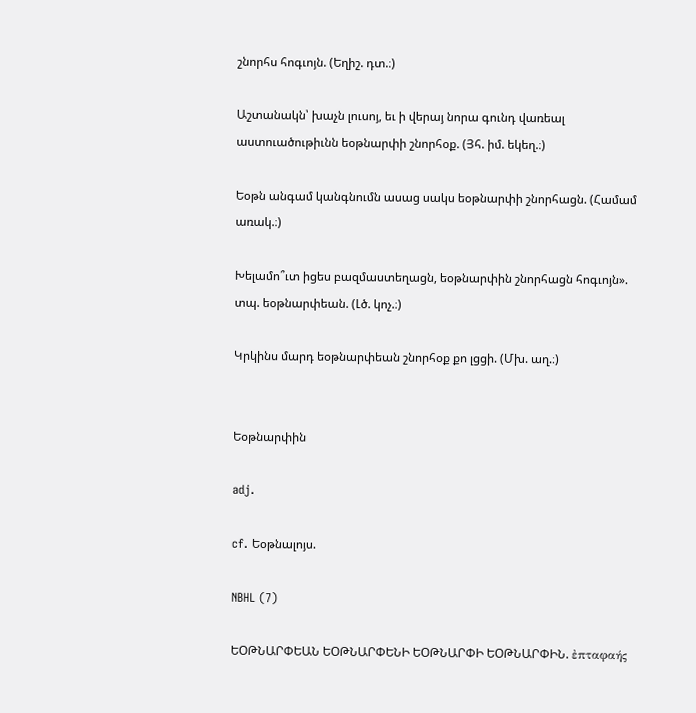շնորհս հոգւոյն. (Եղիշ. դտ.։)

Աշտանակն՝ խաչն լուսոյ, եւ ի վերայ նորա գունդ վառեալ աստուածութիւնն եօթնարփի շնորհօք. (Յհ. իմ. եկեղ.։)

Եօթն անգամ կանգնումն ասաց սակս եօթնարփի շնորհացն. (Համամ առակ.։)

Խելամո՞ւտ իցես բազմաստեղացն, եօթնարփին շնորհացն հոգւոյն». տպ. եօթնարփեան. (Լծ. կոչ.։)

Կրկինս մարդ եօթնարփեան շնորհօք քո լցցի. (Մխ. աղ.։)


Եօթնարփին

adj.

cf. Եօթնալոյս.

NBHL (7)

ԵՕԹՆԱՐՓԵԱՆ ԵՕԹՆԱՐՓԵՆԻ ԵՕԹՆԱՐՓԻ ԵՕԹՆԱՐՓԻՆ. ἐπταφαής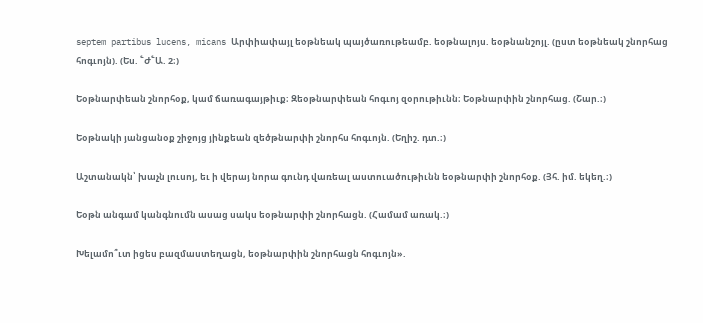septem partibus lucens, micans Արփիափայլ եօթնեակ պայծառութեամբ. եօթնալոյս. եօթնանշոյլ. (ըստ եօթնեակ շնորհաց հոգւոյն). (Ես. ՟Ժ՟Ա. 2։)

Եօթնարփեան շնորհօք, կամ ճառագայթիւք։ Զեօթնարփեան հոգւոյ զօրութիւնն։ Եօթնարփին շնորհաց. (Շար.։)

Եօթնակի յանցանօք շիջոյց յինքեան զեծթնարփի շնորհս հոգւոյն. (Եղիշ. դտ.։)

Աշտանակն՝ խաչն լուսոյ, եւ ի վերայ նորա գունդ վառեալ աստուածութիւնն եօթնարփի շնորհօք. (Յհ. իմ. եկեղ.։)

Եօթն անգամ կանգնումն ասաց սակս եօթնարփի շնորհացն. (Համամ առակ.։)

Խելամո՞ւտ իցես բազմաստեղացն, եօթնարփին շնորհացն հոգւոյն».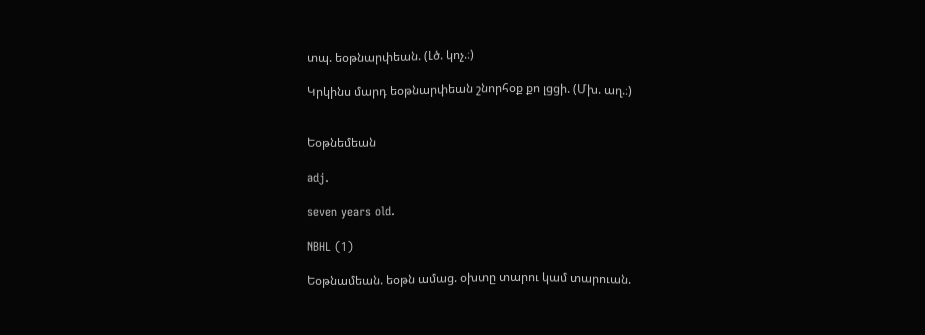տպ. եօթնարփեան. (Լծ. կոչ.։)

Կրկինս մարդ եօթնարփեան շնորհօք քո լցցի. (Մխ. աղ.։)


Եօթնեմեան

adj.

seven years old.

NBHL (1)

Եօթնամեան. եօթն ամաց. օխտը տարու կամ տարուան.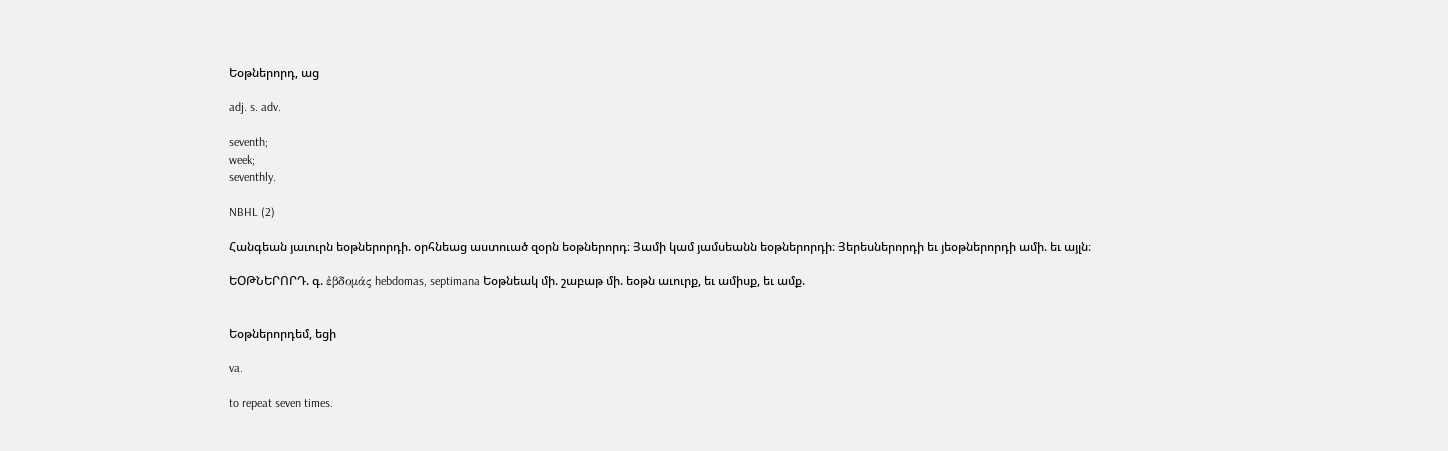Եօթներորդ, աց

adj. s. adv.

seventh;
week;
seventhly.

NBHL (2)

Հանգեան յաւուրն եօթներորդի. օրհնեաց աստուած զօրն եօթներորդ։ Յամի կամ յամսեանն եօթներորդի։ Յերեսներորդի եւ յեօթներորդի ամի. եւ այլն։

ԵՕԹՆԵՐՈՐԴ. գ. ἐβδομάς hebdomas, septimana Եօթնեակ մի. շաբաթ մի. եօթն աւուրք, եւ ամիսք, եւ ամք.


Եօթներորդեմ, եցի

va.

to repeat seven times.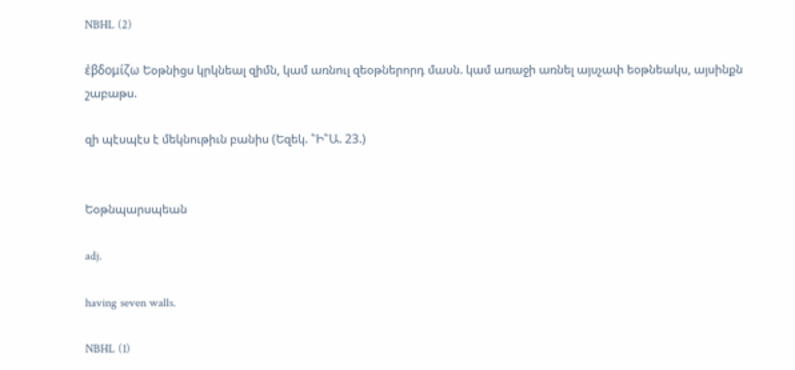NBHL (2)

ἐβδομίζω Եօթնիցս կրկնեալ զիմն, կամ առնուլ զեօթներորդ մասն. կամ առաջի առնել այսչափ եօթնեակս, այսինքն շաբաթս.

զի պէսպէս է մեկնութիւն բանիս (Եզեկ. ՟Ի՟Ա. 23.)


Եօթնպարսպեան

adj.

having seven walls.

NBHL (1)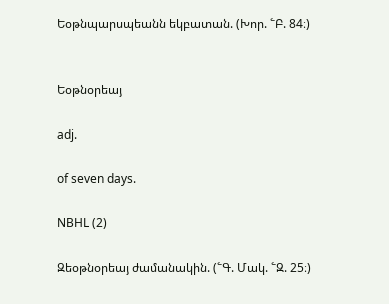Եօթնպարսպեանն եկբատան. (Խոր. ՟Բ. 84։)


Եօթնօրեայ

adj.

of seven days.

NBHL (2)

Զեօթնօրեայ ժամանակին. (՟Գ. Մակ. ՟Զ. 25։)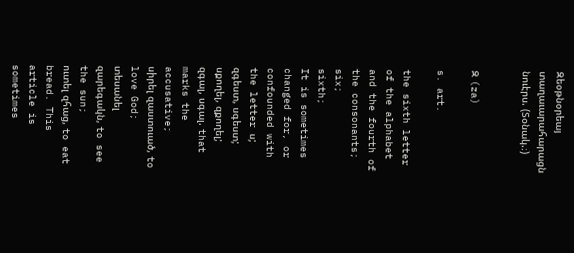Զեօթնօրեայ տաղաւարահարացն նուէրս. (Տօնակ.։)


Զ (za)

s. art.

the sixth letter of the alphabet and the fourth of the consonants;
six;
sixth;
It is sometimes changed for, or confounded with the letter ս;
զգեստ, սգեստ;
սքողել, զքողել;
զգալ, սգալ. that marks the accusative;
սիրել զաստուած, to love God;
տեսանել զարեգակն, to see the sun;
ուտել զհաց, to eat bread. This article is sometimes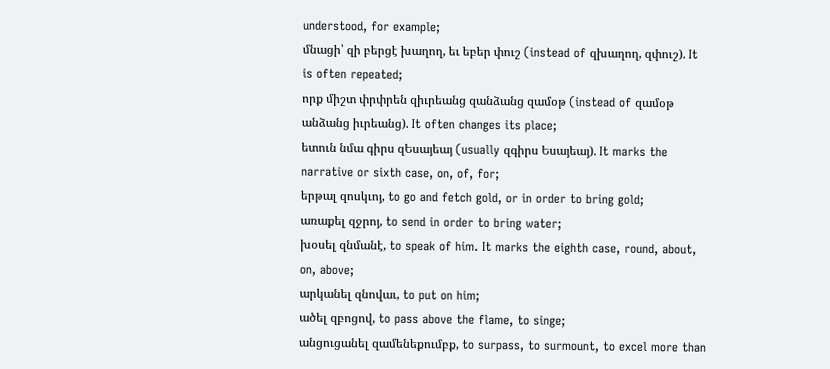understood, for example;
մնացի՝ զի բերցէ խաղող, եւ եբեր փուշ (instead of զխաղող, զփուշ). It is often repeated;
որք միշտ փրփրեն զիւրեանց զանձանց զամօթ (instead of զամօթ անձանց իւրեանց). It often changes its place;
ետուն նմա գիրս զԵսայեայ (usually զգիրս Եսայեայ). It marks the narrative or sixth case, on, of, for;
երթալ զոսկւոյ, to go and fetch gold, or in order to bring gold;
առաքել զջրոյ, to send in order to bring water;
խօսել զնմանէ, to speak of him. It marks the eighth case, round, about, on, above;
արկանել զնովաւ, to put on him;
ածել զբոցով, to pass above the flame, to singe;
անցուցանել զամենեքումբք, to surpass, to surmount, to excel more than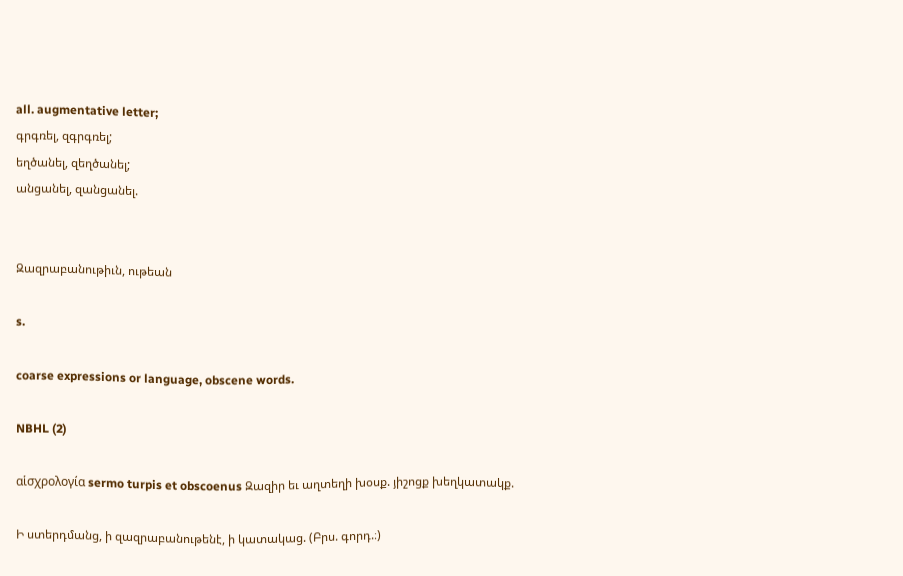all. augmentative letter;
գրգռել, զգրգռել;
եղծանել, զեղծանել;
անցանել, զանցանել.


Զազրաբանութիւն, ութեան

s.

coarse expressions or language, obscene words.

NBHL (2)

αἱσχρολογία sermo turpis et obscoenus Զազիր եւ աղտեղի խօսք. յիշոցք խեղկատակք.

Ի ստերդմանց, ի զազրաբանութենէ, ի կատակաց. (Բրս. գորդ.։)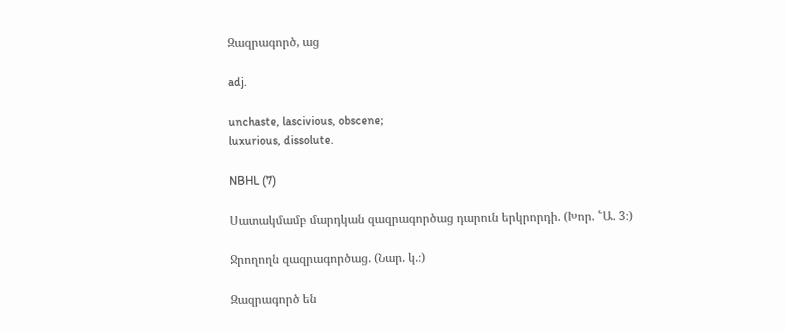Զազրագործ, աց

adj.

unchaste, lascivious, obscene;
luxurious, dissolute.

NBHL (7)

Սատակմամբ մարդկան զազրագործաց դարուն երկրորդի. (Խոր. ՟Ա. 3։)

Ջրողողն զազրագործաց. (Նար. կ.։)

Զազրագործ են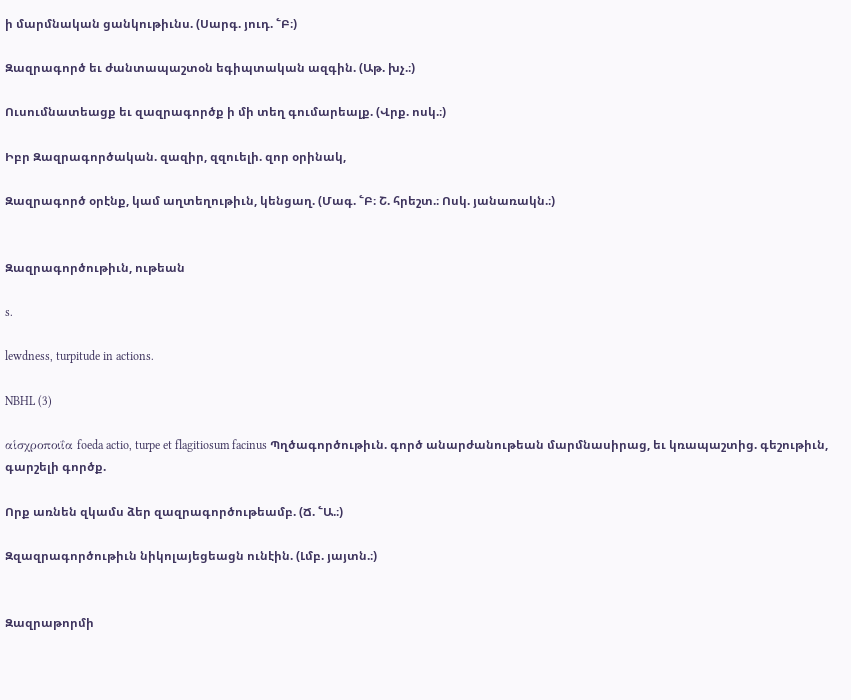ի մարմնական ցանկութիւնս. (Սարգ. յուդ. ՟Բ։)

Զազրագործ եւ ժանտապաշտօն եգիպտական ազգին. (Աթ. խչ.։)

Ուսումնատեացք եւ զազրագործք ի մի տեղ գումարեալք. (Վրք. ոսկ.։)

Իբր Զազրագործական. զազիր, զզուելի. զոր օրինակ,

Զազրագործ օրէնք, կամ աղտեղութիւն, կենցաղ. (Մագ. ՟Բ։ Շ. հրեշտ.։ Ոսկ. յանառակն.։)


Զազրագործութիւն, ութեան

s.

lewdness, turpitude in actions.

NBHL (3)

αἱσχροποιΐα foeda actio, turpe et flagitiosum facinus Պղծագործութիւն. գործ անարժանութեան մարմնասիրաց, եւ կռապաշտից. գեշութիւն, գարշելի գործք.

Որք առնեն զկամս ձեր զազրագործութեամբ. (Ճ. ՟Ա.։)

Զզազրագործութիւն նիկոլայեցեացն ունէին. (Լմբ. յայտն.։)


Զազրաթորմի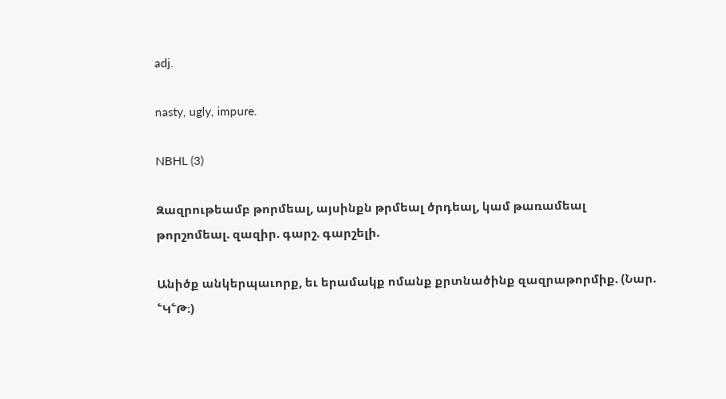adj.

nasty, ugly, impure.

NBHL (3)

Զազրութեամբ թորմեալ, այսինքն թրմեալ ծրդեալ, կամ թառամեալ թորշոմեալ. զազիր. գարշ. գարշելի.

Անիծք անկերպաւորք, եւ երամակք ոմանք քրտնածինք զազրաթորմիք. (Նար. ՟Կ՟Թ։)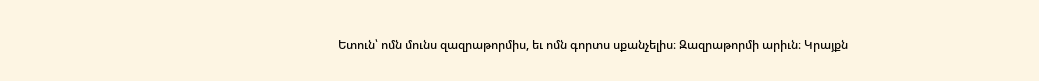Ետուն՝ ոմն մունս զազրաթորմիս, եւ ոմն գորտս սքանչելիս։ Զազրաթորմի արիւն։ Կրայքն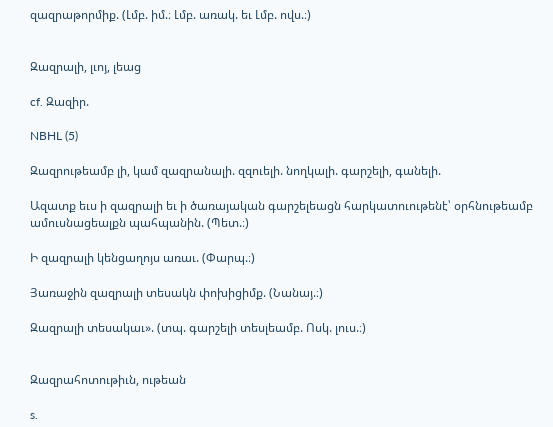զազրաթորմիք. (Լմբ. իմ.։ Լմբ. առակ. եւ Լմբ. ովս.։)


Զազրալի, լւոյ, լեաց

cf. Զազիր.

NBHL (5)

Զազրութեամբ լի, կամ զազրանալի. զզուելի. նողկալի. գարշելի, գանելի.

Ազատք եւս ի զազրալի եւ ի ծառայական գարշելեացն հարկատուութենէ՝ օրհնութեամբ ամուսնացեալքն պահպանին. (Պետ.։)

Ի զազրալի կենցաղոյս առաւ. (Փարպ.։)

Յառաջին զազրալի տեսակն փոխիցիմք. (Նանայ.։)

Զազրալի տեսակաւ». (տպ. գարշելի տեսլեամբ. Ոսկ. լուս.։)


Զազրահոտութիւն, ութեան

s.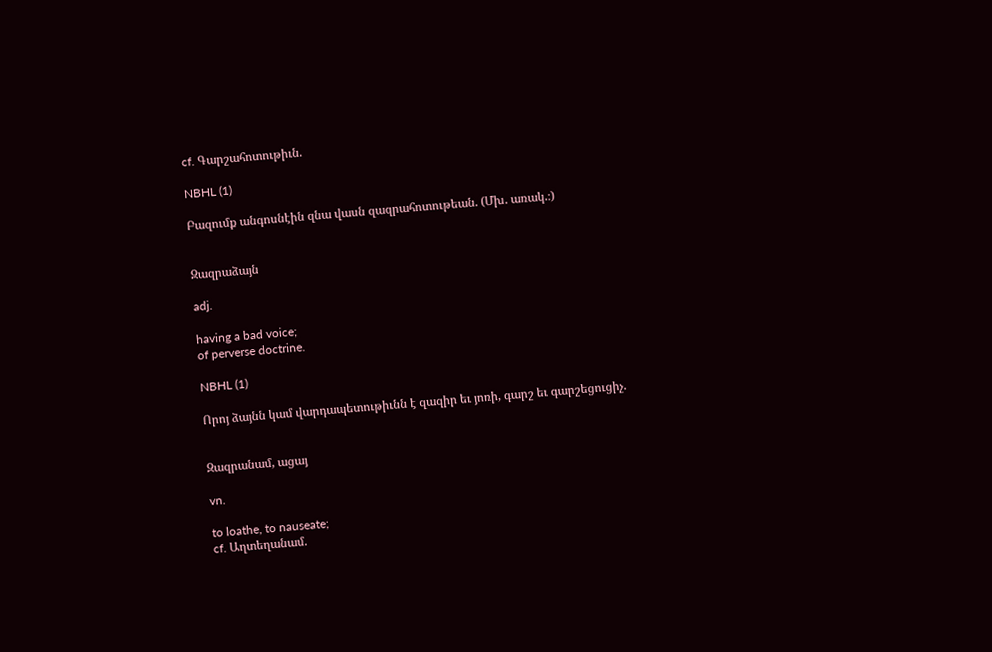cf. Գարշահոտութիւն.

NBHL (1)

Բազումք անգոսնէին զնա վասն զազրահոտութեան. (Մխ. առակ.։)


Զազրաձայն

adj.

having a bad voice;
of perverse doctrine.

NBHL (1)

Որոյ ձայնն կամ վարդապետութիւնն է զազիր եւ յոռի, գարշ եւ գարշեցուցիչ.


Զազրանամ, ացայ

vn.

to loathe, to nauseate;
cf. Աղտեղանամ.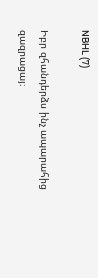NBHL (7)

Իբր զհանդերձս ինչ ապարահից զազրացայ։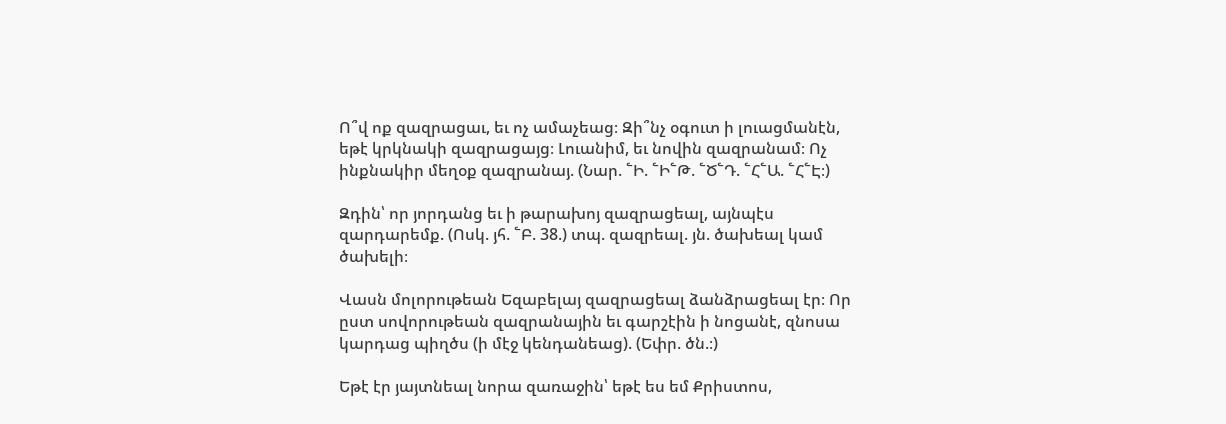Ո՞վ ոք զազրացաւ, եւ ոչ ամաչեաց։ Զի՞նչ օգուտ ի լուացմանէն, եթէ կրկնակի զազրացայց։ Լուանիմ, եւ նովին զազրանամ։ Ոչ ինքնակիր մեղօք զազրանայ. (Նար. ՟Ի. ՟Ի՟Թ. ՟Ծ՟Դ. ՟Հ՟Ա. ՟Հ՟Է։)

Զդին՝ որ յորդանց եւ ի թարախոյ զազրացեալ, այնպէս զարդարեմք. (Ոսկ. յհ. ՟Բ. 38.) տպ. զազրեալ. յն. ծախեալ կամ ծախելի։

Վասն մոլորութեան Եզաբելայ զազրացեալ ձանձրացեալ էր։ Որ ըստ սովորութեան զազրանային եւ գարշէին ի նոցանէ, զնոսա կարդաց պիղծս (ի մէջ կենդանեաց). (Եփր. ծն.։)

Եթէ էր յայտնեալ նորա զառաջին՝ եթէ ես եմ Քրիստոս,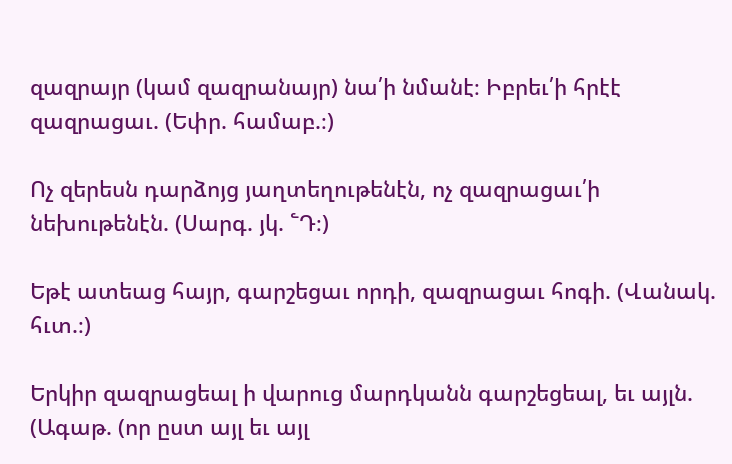զազրայր (կամ զազրանայր) նա՛ի նմանէ։ Իբրեւ՛ի հրէէ զազրացաւ. (Եփր. համաբ.։)

Ոչ զերեսն դարձոյց յաղտեղութենէն, ոչ զազրացաւ՛ի նեխութենէն. (Սարգ. յկ. ՟Դ։)

Եթէ ատեաց հայր, գարշեցաւ որդի, զազրացաւ հոգի. (Վանակ. հւտ.։)

Երկիր զազրացեալ ի վարուց մարդկանն գարշեցեալ, եւ այլն. (Ագաթ. (որ ըստ այլ եւ այլ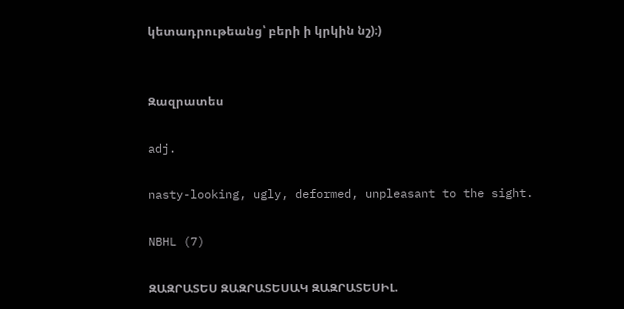կետադրութեանց՝ բերի ի կրկին նշ)։)


Զազրատես

adj.

nasty-looking, ugly, deformed, unpleasant to the sight.

NBHL (7)

ԶԱԶՐԱՏԵՍ ԶԱԶՐԱՏԵՍԱԿ ԶԱԶՐԱՏԵՍԻԼ.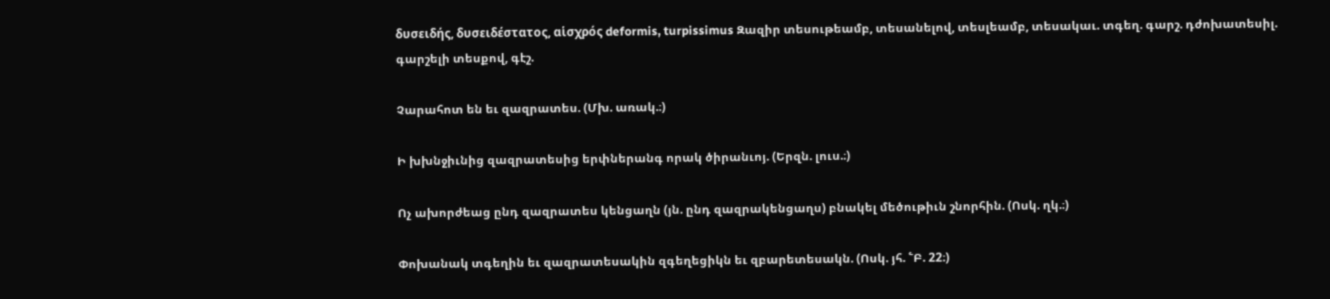δυσειδής, δυσειδέστατος, αἱσχρός deformis, turpissimus Զազիր տեսութեամբ, տեսանելով, տեսլեամբ, տեսակաւ. տգեղ. գարշ. դժոխատեսիլ. գարշելի տեսքով, գէշ.

Չարահոտ են եւ զազրատես. (Մխ. առակ.։)

Ի խխնջիւնից զազրատեսից երփներանգ որակ ծիրանւոյ. (Երզն. լուս.։)

Ոչ ախորժեաց ընդ զազրատես կենցաղն (յն. ընդ զազրակենցաղս) բնակել մեծութիւն շնորհին. (Ոսկ. ղկ.։)

Փոխանակ տգեղին եւ զազրատեսակին զգեղեցիկն եւ զբարետեսակն. (Ոսկ. յհ. ՟Բ. 22։)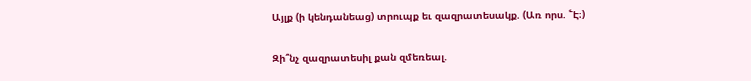Այլք (ի կենդանեաց) տրուպք եւ զազրատեսակք. (Առ որս. ՟Է։)

Զի՞նչ զազրատեսիլ քան զմեռեալ.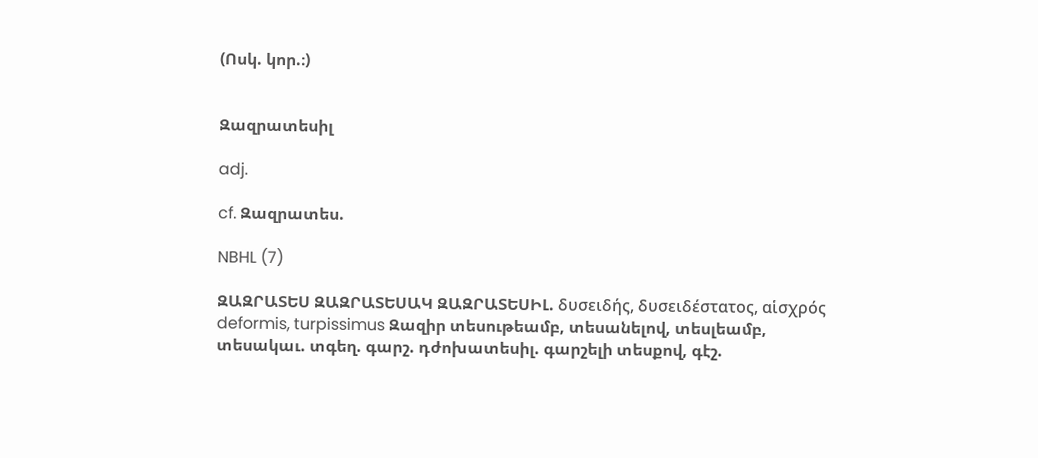(Ոսկ. կոր.։)


Զազրատեսիլ

adj.

cf. Զազրատես.

NBHL (7)

ԶԱԶՐԱՏԵՍ ԶԱԶՐԱՏԵՍԱԿ ԶԱԶՐԱՏԵՍԻԼ. δυσειδής, δυσειδέστατος, αἱσχρός deformis, turpissimus Զազիր տեսութեամբ, տեսանելով, տեսլեամբ, տեսակաւ. տգեղ. գարշ. դժոխատեսիլ. գարշելի տեսքով, գէշ.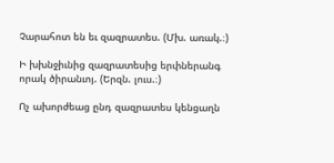Չարահոտ են եւ զազրատես. (Մխ. առակ.։)

Ի խխնջիւնից զազրատեսից երփներանգ որակ ծիրանւոյ. (Երզն. լուս.։)

Ոչ ախորժեաց ընդ զազրատես կենցաղն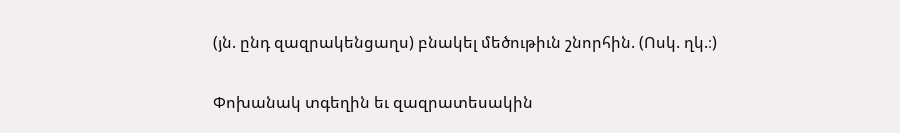(յն. ընդ զազրակենցաղս) բնակել մեծութիւն շնորհին. (Ոսկ. ղկ.։)

Փոխանակ տգեղին եւ զազրատեսակին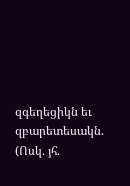զգեղեցիկն եւ զբարետեսակն. (Ոսկ. յհ.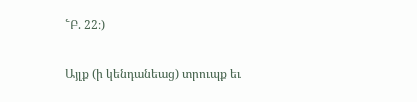՟Բ. 22։)

Այլք (ի կենդանեաց) տրուպք եւ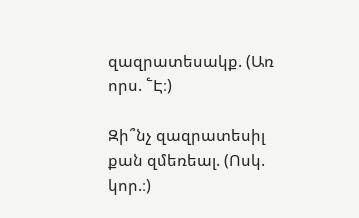զազրատեսակք. (Առ որս. ՟Է։)

Զի՞նչ զազրատեսիլ քան զմեռեալ. (Ոսկ. կոր.։)